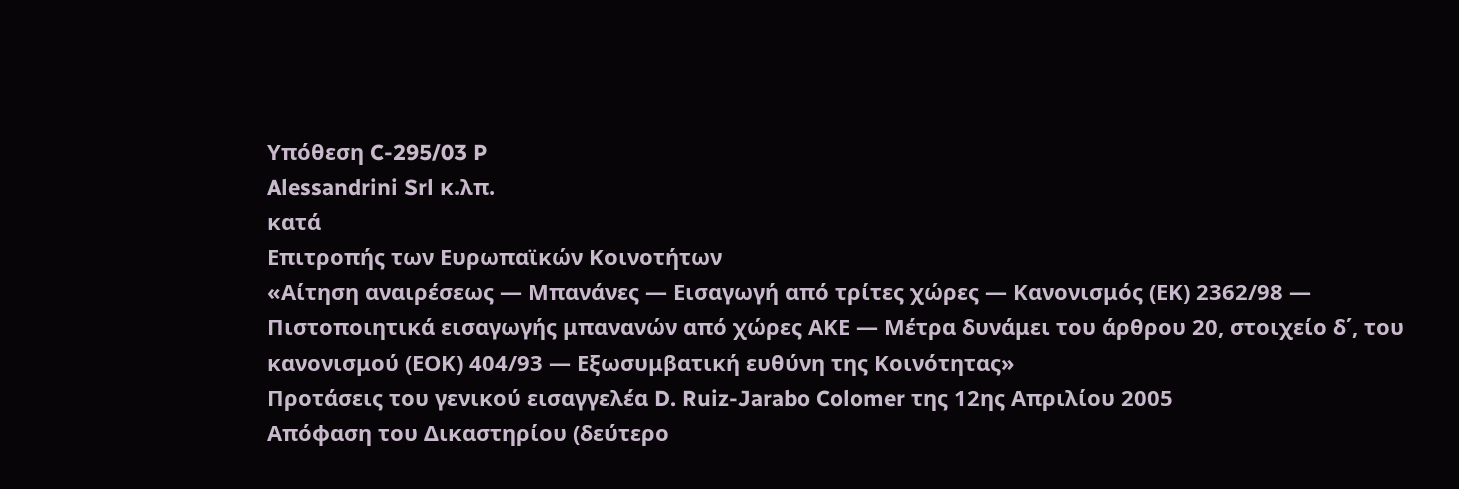Υπόθεση C-295/03 P
Alessandrini Srl κ.λπ.
κατά
Επιτροπής των Ευρωπαϊκών Κοινοτήτων
«Αίτηση αναιρέσεως — Μπανάνες — Εισαγωγή από τρίτες χώρες — Κανονισμός (ΕΚ) 2362/98 — Πιστοποιητικά εισαγωγής μπανανών από χώρες ΑΚΕ — Μέτρα δυνάμει του άρθρου 20, στοιχείο δ΄, του κανονισμού (ΕΟΚ) 404/93 — Εξωσυμβατική ευθύνη της Κοινότητας»
Προτάσεις του γενικού εισαγγελέα D. Ruiz-Jarabo Colomer της 12ης Απριλίου 2005
Απόφαση του Δικαστηρίου (δεύτερο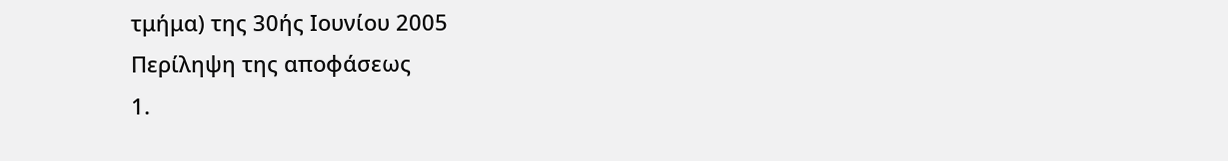τμήμα) της 30ής Ιουνίου 2005
Περίληψη της αποφάσεως
1.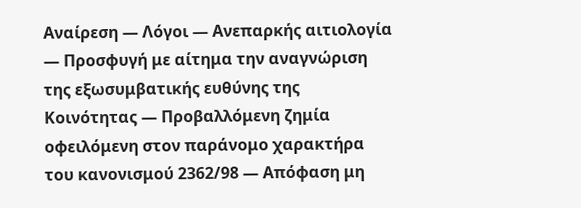Αναίρεση — Λόγοι — Ανεπαρκής αιτιολογία — Προσφυγή με αίτημα την αναγνώριση της εξωσυμβατικής ευθύνης της Κοινότητας — Προβαλλόμενη ζημία οφειλόμενη στον παράνομο χαρακτήρα του κανονισμού 2362/98 — Απόφαση μη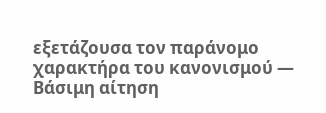εξετάζουσα τον παράνομο χαρακτήρα του κανονισμού — Βάσιμη αίτηση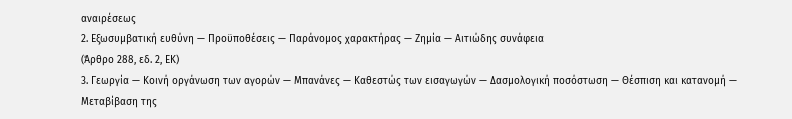αναιρέσεως
2. Εξωσυμβατική ευθύνη — Προϋποθέσεις — Παράνομος χαρακτήρας — Ζημία — Αιτιώδης συνάφεια
(Άρθρο 288, εδ. 2, ΕΚ)
3. Γεωργία — Κοινή οργάνωση των αγορών — Μπανάνες — Καθεστώς των εισαγωγών — Δασμολογική ποσόστωση — Θέσπιση και κατανομή — Μεταβίβαση της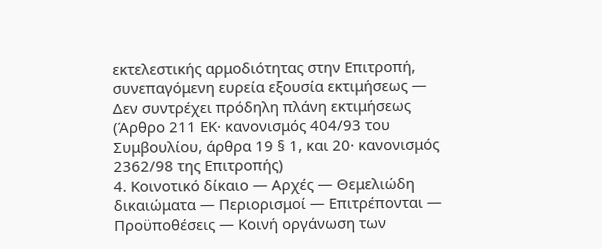εκτελεστικής αρμοδιότητας στην Επιτροπή, συνεπαγόμενη ευρεία εξουσία εκτιμήσεως — Δεν συντρέχει πρόδηλη πλάνη εκτιμήσεως
(Άρθρο 211 ΕΚ· κανονισμός 404/93 του Συμβουλίου, άρθρα 19 § 1, και 20· κανονισμός 2362/98 της Επιτροπής)
4. Κοινοτικό δίκαιο — Αρχές — Θεμελιώδη δικαιώματα — Περιορισμοί — Επιτρέπονται — Προϋποθέσεις — Κοινή οργάνωση των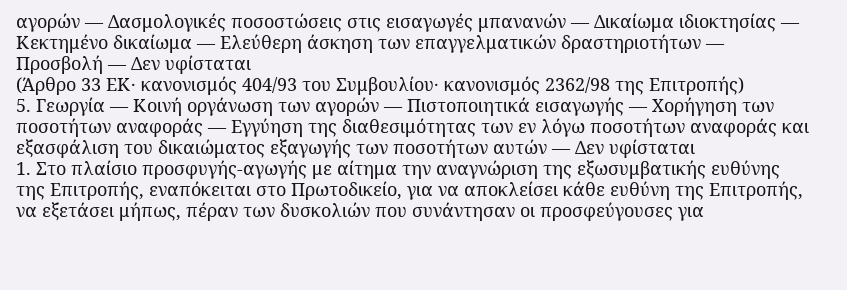αγορών — Δασμολογικές ποσοστώσεις στις εισαγωγές μπανανών — Δικαίωμα ιδιοκτησίας — Κεκτημένο δικαίωμα — Ελεύθερη άσκηση των επαγγελματικών δραστηριοτήτων — Προσβολή — Δεν υφίσταται
(Άρθρο 33 ΕΚ· κανονισμός 404/93 του Συμβουλίου· κανονισμός 2362/98 της Επιτροπής)
5. Γεωργία — Κοινή οργάνωση των αγορών — Πιστοποιητικά εισαγωγής — Χορήγηση των ποσοτήτων αναφοράς — Εγγύηση της διαθεσιμότητας των εν λόγω ποσοτήτων αναφοράς και εξασφάλιση του δικαιώματος εξαγωγής των ποσοτήτων αυτών — Δεν υφίσταται
1. Στο πλαίσιο προσφυγής-αγωγής με αίτημα την αναγνώριση της εξωσυμβατικής ευθύνης της Επιτροπής, εναπόκειται στο Πρωτοδικείο, για να αποκλείσει κάθε ευθύνη της Επιτροπής, να εξετάσει μήπως, πέραν των δυσκολιών που συνάντησαν οι προσφεύγουσες για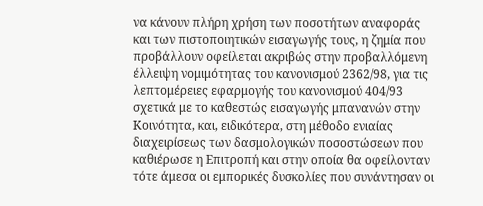να κάνουν πλήρη χρήση των ποσοτήτων αναφοράς και των πιστοποιητικών εισαγωγής τους, η ζημία που προβάλλουν οφείλεται ακριβώς στην προβαλλόμενη έλλειψη νομιμότητας του κανονισμού 2362/98, για τις λεπτομέρειες εφαρμογής του κανονισμού 404/93 σχετικά με το καθεστώς εισαγωγής μπανανών στην Κοινότητα, και, ειδικότερα, στη μέθοδο ενιαίας διαχειρίσεως των δασμολογικών ποσοστώσεων που καθιέρωσε η Επιτροπή και στην οποία θα οφείλονταν τότε άμεσα οι εμπορικές δυσκολίες που συνάντησαν οι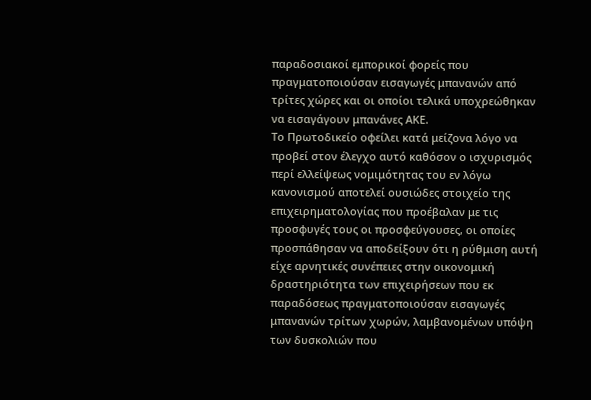παραδοσιακοί εμπορικοί φορείς που πραγματοποιούσαν εισαγωγές μπανανών από τρίτες χώρες και οι οποίοι τελικά υποχρεώθηκαν να εισαγάγουν μπανάνες ΑΚΕ.
Το Πρωτοδικείο οφείλει κατά μείζονα λόγο να προβεί στον έλεγχο αυτό καθόσον ο ισχυρισμός περί ελλείψεως νομιμότητας του εν λόγω κανονισμού αποτελεί ουσιώδες στοιχείο της επιχειρηματολογίας που προέβαλαν με τις προσφυγές τους οι προσφεύγουσες, οι οποίες προσπάθησαν να αποδείξουν ότι η ρύθμιση αυτή είχε αρνητικές συνέπειες στην οικονομική δραστηριότητα των επιχειρήσεων που εκ παραδόσεως πραγματοποιούσαν εισαγωγές μπανανών τρίτων χωρών, λαμβανομένων υπόψη των δυσκολιών που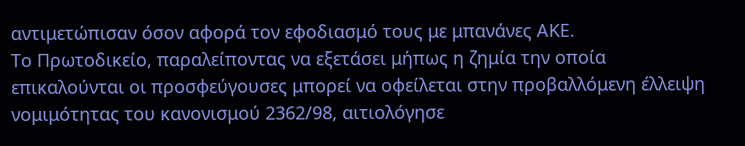αντιμετώπισαν όσον αφορά τον εφοδιασμό τους με μπανάνες ΑΚΕ.
Το Πρωτοδικείο, παραλείποντας να εξετάσει μήπως η ζημία την οποία επικαλούνται οι προσφεύγουσες μπορεί να οφείλεται στην προβαλλόμενη έλλειψη νομιμότητας του κανονισμού 2362/98, αιτιολόγησε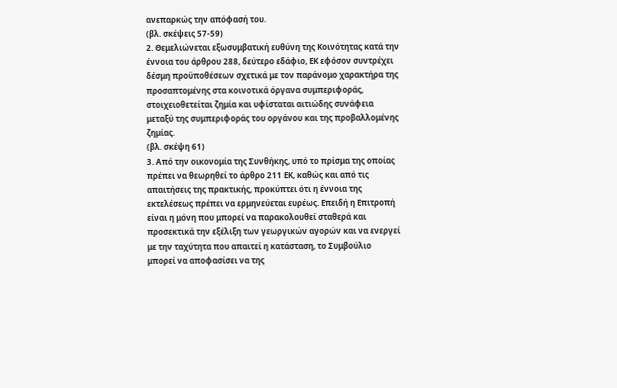ανεπαρκώς την απόφασή του.
(βλ. σκέψεις 57-59)
2. Θεμελιώνεται εξωσυμβατική ευθύνη της Κοινότητας κατά την έννοια του άρθρου 288, δεύτερο εδάφιο, ΕΚ εφόσον συντρέχει δέσμη προϋποθέσεων σχετικά με τον παράνομο χαρακτήρα της προσαπτομένης στα κοινοτικά όργανα συμπεριφοράς, στοιχειοθετείται ζημία και υφίσταται αιτιώδης συνάφεια μεταξύ της συμπεριφοράς του οργάνου και της προβαλλομένης ζημίας.
(βλ. σκέψη 61)
3. Από την οικονομία της Συνθήκης, υπό το πρίσμα της οποίας πρέπει να θεωρηθεί το άρθρο 211 ΕΚ, καθώς και από τις απαιτήσεις της πρακτικής, προκύπτει ότι η έννοια της εκτελέσεως πρέπει να ερμηνεύεται ευρέως. Επειδή η Επιτροπή είναι η μόνη που μπορεί να παρακολουθεί σταθερά και προσεκτικά την εξέλιξη των γεωργικών αγορών και να ενεργεί με την ταχύτητα που απαιτεί η κατάσταση, το Συμβούλιο μπορεί να αποφασίσει να της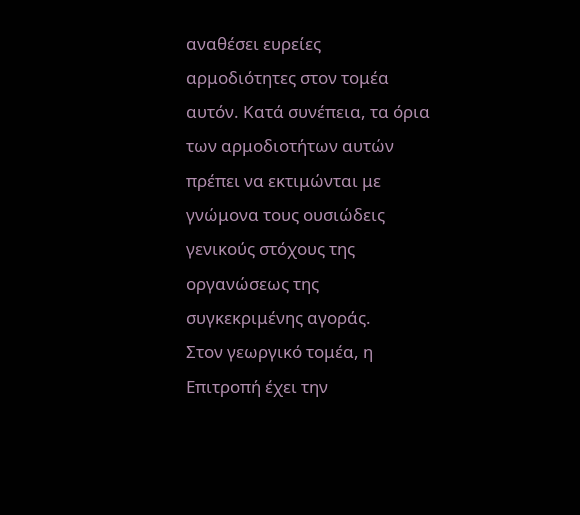αναθέσει ευρείες αρμοδιότητες στον τομέα αυτόν. Κατά συνέπεια, τα όρια των αρμοδιοτήτων αυτών πρέπει να εκτιμώνται με γνώμονα τους ουσιώδεις γενικούς στόχους της οργανώσεως της συγκεκριμένης αγοράς.
Στον γεωργικό τομέα, η Επιτροπή έχει την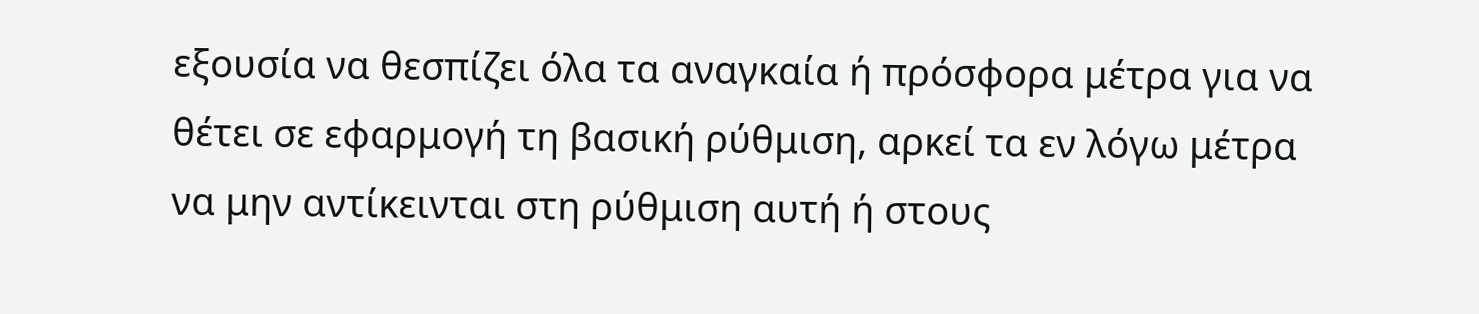εξουσία να θεσπίζει όλα τα αναγκαία ή πρόσφορα μέτρα για να θέτει σε εφαρμογή τη βασική ρύθμιση, αρκεί τα εν λόγω μέτρα να μην αντίκεινται στη ρύθμιση αυτή ή στους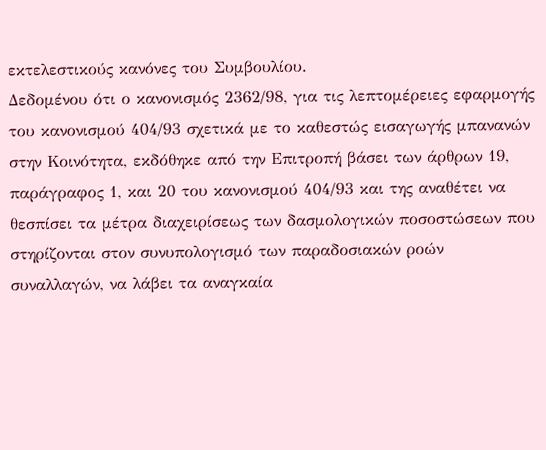εκτελεστικούς κανόνες του Συμβουλίου.
Δεδομένου ότι ο κανονισμός 2362/98, για τις λεπτομέρειες εφαρμογής του κανονισμού 404/93 σχετικά με το καθεστώς εισαγωγής μπανανών στην Κοινότητα, εκδόθηκε από την Επιτροπή βάσει των άρθρων 19, παράγραφος 1, και 20 του κανονισμού 404/93 και της αναθέτει να θεσπίσει τα μέτρα διαχειρίσεως των δασμολογικών ποσοστώσεων που στηρίζονται στον συνυπολογισμό των παραδοσιακών ροών συναλλαγών, να λάβει τα αναγκαία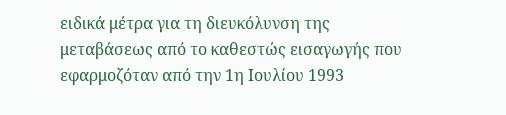ειδικά μέτρα για τη διευκόλυνση της μεταβάσεως από το καθεστώς εισαγωγής που εφαρμοζόταν από την 1η Ιουλίου 1993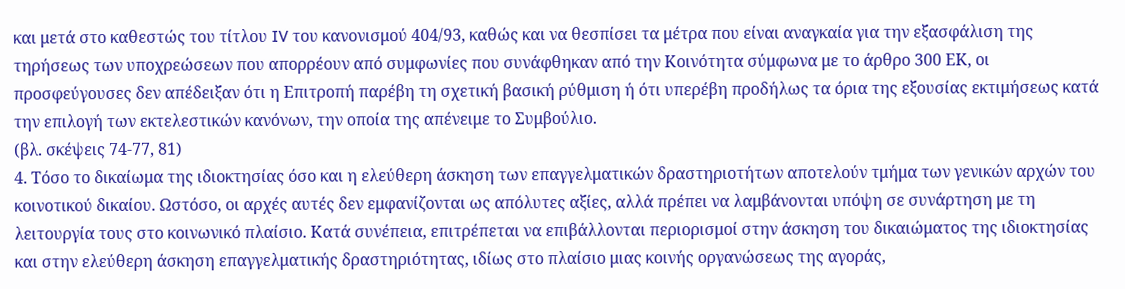και μετά στο καθεστώς του τίτλου IV του κανονισμού 404/93, καθώς και να θεσπίσει τα μέτρα που είναι αναγκαία για την εξασφάλιση της τηρήσεως των υποχρεώσεων που απορρέουν από συμφωνίες που συνάφθηκαν από την Κοινότητα σύμφωνα με το άρθρο 300 ΕΚ, οι προσφεύγουσες δεν απέδειξαν ότι η Επιτροπή παρέβη τη σχετική βασική ρύθμιση ή ότι υπερέβη προδήλως τα όρια της εξουσίας εκτιμήσεως κατά την επιλογή των εκτελεστικών κανόνων, την οποία της απένειμε το Συμβούλιο.
(βλ. σκέψεις 74-77, 81)
4. Τόσο το δικαίωμα της ιδιοκτησίας όσο και η ελεύθερη άσκηση των επαγγελματικών δραστηριοτήτων αποτελούν τμήμα των γενικών αρχών του κοινοτικού δικαίου. Ωστόσο, οι αρχές αυτές δεν εμφανίζονται ως απόλυτες αξίες, αλλά πρέπει να λαμβάνονται υπόψη σε συνάρτηση με τη λειτουργία τους στο κοινωνικό πλαίσιο. Κατά συνέπεια, επιτρέπεται να επιβάλλονται περιορισμοί στην άσκηση του δικαιώματος της ιδιοκτησίας και στην ελεύθερη άσκηση επαγγελματικής δραστηριότητας, ιδίως στο πλαίσιο μιας κοινής οργανώσεως της αγοράς,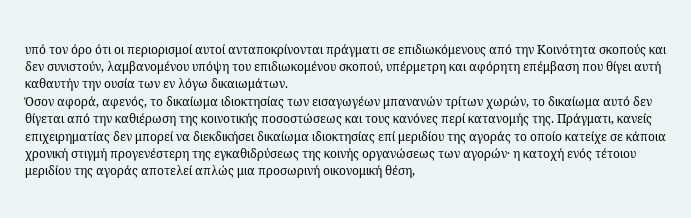υπό τον όρο ότι οι περιορισμοί αυτοί ανταποκρίνονται πράγματι σε επιδιωκόμενους από την Κοινότητα σκοπούς και δεν συνιστούν, λαμβανομένου υπόψη του επιδιωκομένου σκοπού, υπέρμετρη και αφόρητη επέμβαση που θίγει αυτή καθαυτήν την ουσία των εν λόγω δικαιωμάτων.
Όσον αφορά, αφενός, το δικαίωμα ιδιοκτησίας των εισαγωγέων μπανανών τρίτων χωρών, το δικαίωμα αυτό δεν θίγεται από την καθιέρωση της κοινοτικής ποσοστώσεως και τους κανόνες περί κατανομής της. Πράγματι, κανείς επιχειρηματίας δεν μπορεί να διεκδικήσει δικαίωμα ιδιοκτησίας επί μεριδίου της αγοράς το οποίο κατείχε σε κάποια χρονική στιγμή προγενέστερη της εγκαθιδρύσεως της κοινής οργανώσεως των αγορών· η κατοχή ενός τέτοιου μεριδίου της αγοράς αποτελεί απλώς μια προσωρινή οικονομική θέση,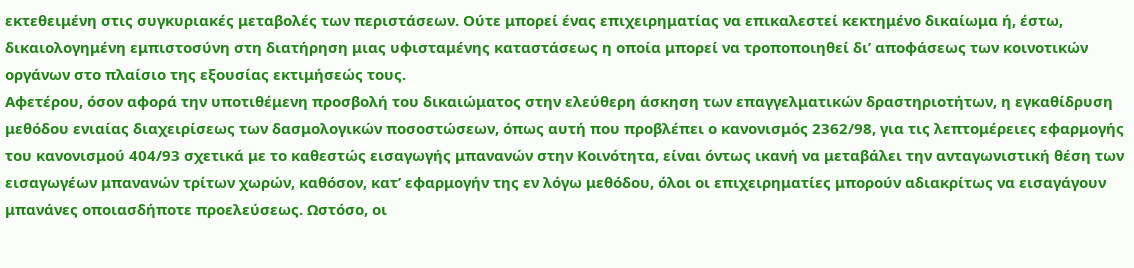εκτεθειμένη στις συγκυριακές μεταβολές των περιστάσεων. Ούτε μπορεί ένας επιχειρηματίας να επικαλεστεί κεκτημένο δικαίωμα ή, έστω, δικαιολογημένη εμπιστοσύνη στη διατήρηση μιας υφισταμένης καταστάσεως η οποία μπορεί να τροποποιηθεί δι’ αποφάσεως των κοινοτικών οργάνων στο πλαίσιο της εξουσίας εκτιμήσεώς τους.
Αφετέρου, όσον αφορά την υποτιθέμενη προσβολή του δικαιώματος στην ελεύθερη άσκηση των επαγγελματικών δραστηριοτήτων, η εγκαθίδρυση μεθόδου ενιαίας διαχειρίσεως των δασμολογικών ποσοστώσεων, όπως αυτή που προβλέπει ο κανονισμός 2362/98, για τις λεπτομέρειες εφαρμογής του κανονισμού 404/93 σχετικά με το καθεστώς εισαγωγής μπανανών στην Κοινότητα, είναι όντως ικανή να μεταβάλει την ανταγωνιστική θέση των εισαγωγέων μπανανών τρίτων χωρών, καθόσον, κατ’ εφαρμογήν της εν λόγω μεθόδου, όλοι οι επιχειρηματίες μπορούν αδιακρίτως να εισαγάγουν μπανάνες οποιασδήποτε προελεύσεως. Ωστόσο, οι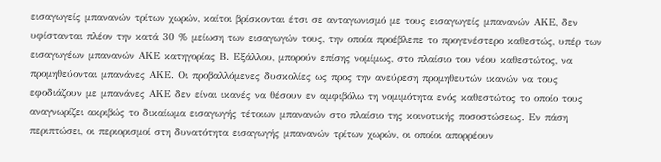εισαγωγείς μπανανών τρίτων χωρών, καίτοι βρίσκονται έτσι σε ανταγωνισμό με τους εισαγωγείς μπανανών ΑΚΕ, δεν υφίστανται πλέον την κατά 30 % μείωση των εισαγωγών τους, την οποία προέβλεπε το προγενέστερο καθεστώς, υπέρ των εισαγωγέων μπανανών ΑΚΕ κατηγορίας Β. Εξάλλου, μπορούν επίσης νομίμως, στο πλαίσιο του νέου καθεστώτος, να προμηθεύονται μπανάνες ΑΚΕ. Οι προβαλλόμενες δυσκολίες ως προς την ανεύρεση προμηθευτών ικανών να τους εφοδιάζουν με μπανάνες ΑΚΕ δεν είναι ικανές να θέσουν εν αμφιβόλω τη νομιμότητα ενός καθεστώτος το οποίο τους αναγνωρίζει ακριβώς το δικαίωμα εισαγωγής τέτοιων μπανανών στο πλαίσιο της κοινοτικής ποσοστώσεως. Εν πάση περιπτώσει, οι περιορισμοί στη δυνατότητα εισαγωγής μπανανών τρίτων χωρών, οι οποίοι απορρέουν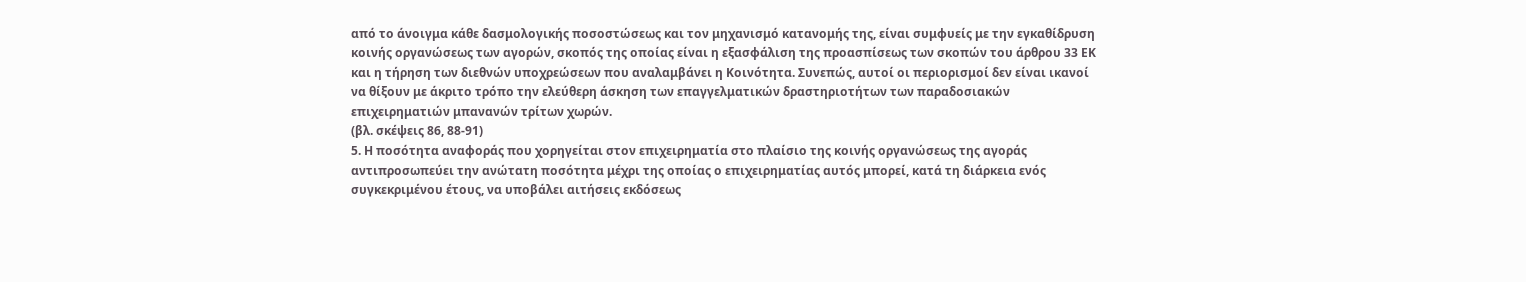από το άνοιγμα κάθε δασμολογικής ποσοστώσεως και τον μηχανισμό κατανομής της, είναι συμφυείς με την εγκαθίδρυση κοινής οργανώσεως των αγορών, σκοπός της οποίας είναι η εξασφάλιση της προασπίσεως των σκοπών του άρθρου 33 ΕΚ και η τήρηση των διεθνών υποχρεώσεων που αναλαμβάνει η Κοινότητα. Συνεπώς, αυτοί οι περιορισμοί δεν είναι ικανοί να θίξουν με άκριτο τρόπο την ελεύθερη άσκηση των επαγγελματικών δραστηριοτήτων των παραδοσιακών επιχειρηματιών μπανανών τρίτων χωρών.
(βλ. σκέψεις 86, 88-91)
5. Η ποσότητα αναφοράς που χορηγείται στον επιχειρηματία στο πλαίσιο της κοινής οργανώσεως της αγοράς αντιπροσωπεύει την ανώτατη ποσότητα μέχρι της οποίας ο επιχειρηματίας αυτός μπορεί, κατά τη διάρκεια ενός συγκεκριμένου έτους, να υποβάλει αιτήσεις εκδόσεως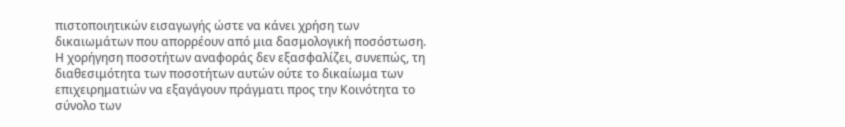πιστοποιητικών εισαγωγής ώστε να κάνει χρήση των δικαιωμάτων που απορρέουν από μια δασμολογική ποσόστωση. Η χορήγηση ποσοτήτων αναφοράς δεν εξασφαλίζει, συνεπώς, τη διαθεσιμότητα των ποσοτήτων αυτών ούτε το δικαίωμα των επιχειρηματιών να εξαγάγουν πράγματι προς την Κοινότητα το σύνολο των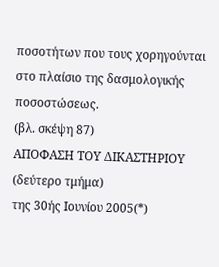ποσοτήτων που τους χορηγούνται στο πλαίσιο της δασμολογικής ποσοστώσεως.
(βλ. σκέψη 87)
ΑΠΟΦΑΣΗ ΤΟΥ ΔΙΚΑΣΤΗΡΙΟΥ (δεύτερο τμήμα)
της 30ής Ιουνίου 2005(*)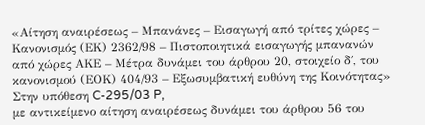«Αίτηση αναιρέσεως – Μπανάνες – Εισαγωγή από τρίτες χώρες – Κανονισμός (ΕΚ) 2362/98 – Πιστοποιητικά εισαγωγής μπανανών από χώρες ΑΚΕ – Μέτρα δυνάμει του άρθρου 20, στοιχείο δ΄, του κανονισμού (ΕΟΚ) 404/93 – Εξωσυμβατική ευθύνη της Κοινότητας»
Στην υπόθεση C-295/03 P,
με αντικείμενο αίτηση αναιρέσεως δυνάμει του άρθρου 56 του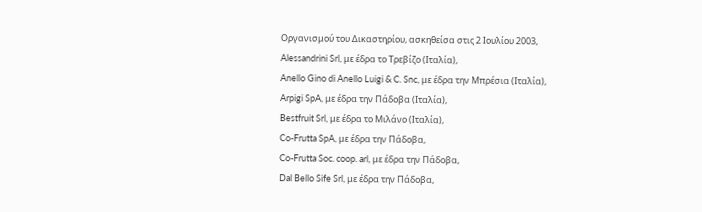Οργανισμού του Δικαστηρίου, ασκηθείσα στις 2 Ιουλίου 2003,
Alessandrini Srl, με έδρα το Τρεβίζο (Ιταλία),
Anello Gino di Anello Luigi & C. Snc, με έδρα την Μπρέσια (Ιταλία),
Arpigi SpA, με έδρα την Πάδοβα (Ιταλία),
Bestfruit Srl, με έδρα το Μιλάνο (Ιταλία),
Co-Frutta SpA, με έδρα την Πάδοβα,
Co-Frutta Soc. coop. arl, με έδρα την Πάδοβα,
Dal Bello Sife Srl, με έδρα την Πάδοβα,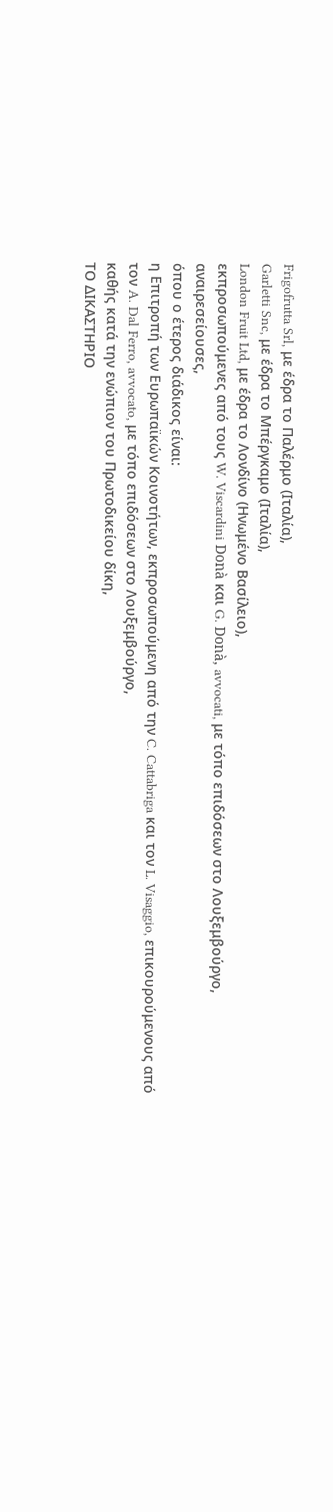Frigofrutta Srl, με έδρα το Παλέρμο (Ιταλία),
Garletti Snc, με έδρα το Μπέργκαμο (Ιταλία),
London Fruit Ltd, με έδρα το Λονδίνο (Ηνωμένο Βασίλειο),
εκπροσωπούμενες από τους W. Viscardini Donà και G. Donà, avvocati, με τόπο επιδόσεων στο Λουξεμβούργο,
αναιρεσείουσες,
όπου ο έτερος διάδικος είναι:
η Επιτροπή των Ευρωπαϊκών Κοινοτήτων, εκπροσωπούμενη από την C. Cattabriga και τον L. Visaggio, επικουρούμενους από τον A. Dal Ferro, avvocato, με τόπο επιδόσεων στο Λουξεμβούργο,
καθής κατά την ενώπιον του Πρωτοδικείου δίκη,
ΤΟ ΔΙΚΑΣΤΗΡΙΟ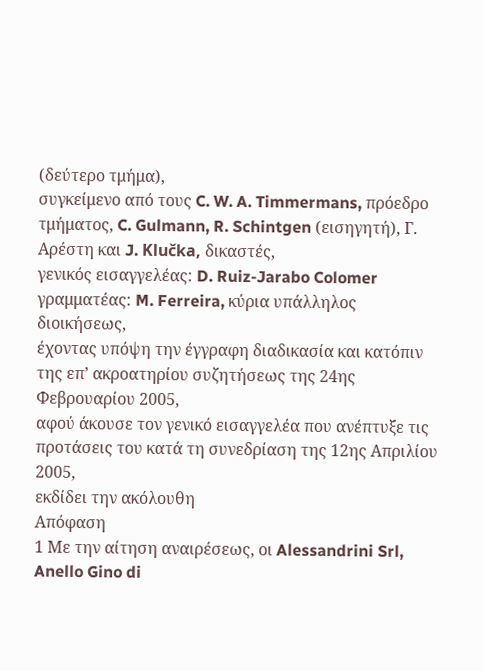(δεύτερο τμήμα),
συγκείμενο από τους C. W. A. Timmermans, πρόεδρο τμήματος, C. Gulmann, R. Schintgen (εισηγητή), Γ. Αρέστη και J. Klučka, δικαστές,
γενικός εισαγγελέας: D. Ruiz-Jarabo Colomer
γραμματέας: M. Ferreira, κύρια υπάλληλος διοικήσεως,
έχοντας υπόψη την έγγραφη διαδικασία και κατόπιν της επ’ ακροατηρίου συζητήσεως της 24ης Φεβρουαρίου 2005,
αφού άκουσε τον γενικό εισαγγελέα που ανέπτυξε τις προτάσεις του κατά τη συνεδρίαση της 12ης Απριλίου 2005,
εκδίδει την ακόλουθη
Απόφαση
1 Με την αίτηση αναιρέσεως, οι Alessandrini Srl, Anello Gino di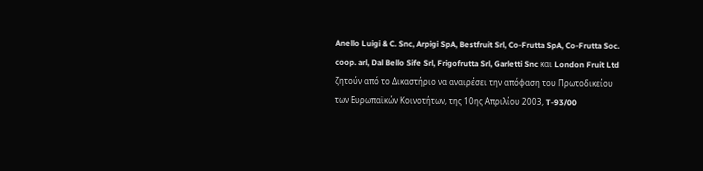Anello Luigi & C. Snc, Arpigi SpA, Bestfruit Srl, Co-Frutta SpA, Co-Frutta Soc. coop. arl, Dal Bello Sife Srl, Frigofrutta Srl, Garletti Snc και London Fruit Ltd ζητούν από το Δικαστήριο να αναιρέσει την απόφαση του Πρωτοδικείου των Ευρωπαϊκών Κοινοτήτων, της 10ης Απριλίου 2003, T-93/00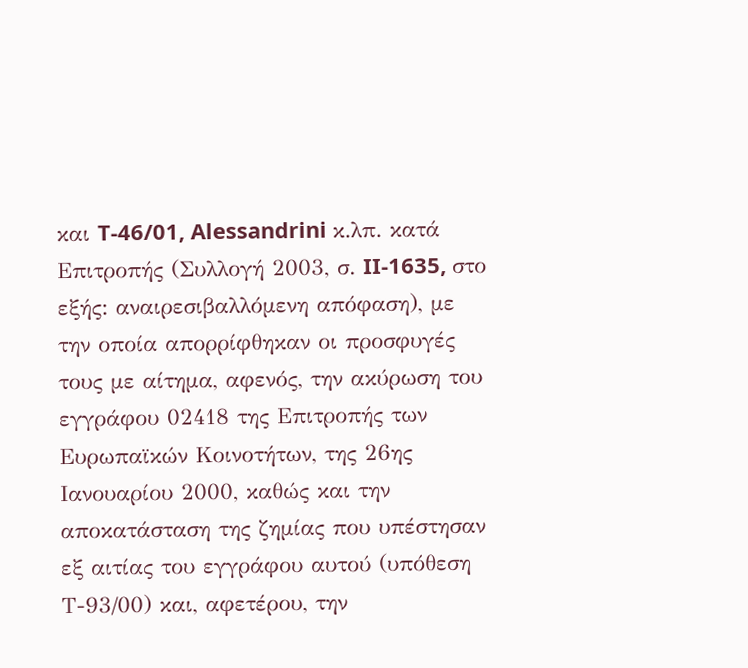και T-46/01, Alessandrini κ.λπ. κατά Επιτροπής (Συλλογή 2003, σ. II‑1635, στο εξής: αναιρεσιβαλλόμενη απόφαση), με την οποία απορρίφθηκαν οι προσφυγές τους με αίτημα, αφενός, την ακύρωση του εγγράφου 02418 της Επιτροπής των Ευρωπαϊκών Κοινοτήτων, της 26ης Ιανουαρίου 2000, καθώς και την αποκατάσταση της ζημίας που υπέστησαν εξ αιτίας του εγγράφου αυτού (υπόθεση Τ-93/00) και, αφετέρου, την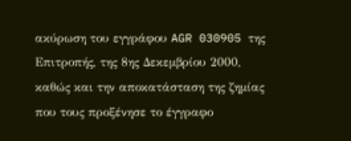ακύρωση του εγγράφου AGR 030905 της Επιτροπής, της 8ης Δεκεμβρίου 2000, καθώς και την αποκατάσταση της ζημίας που τους προξένησε το έγγραφο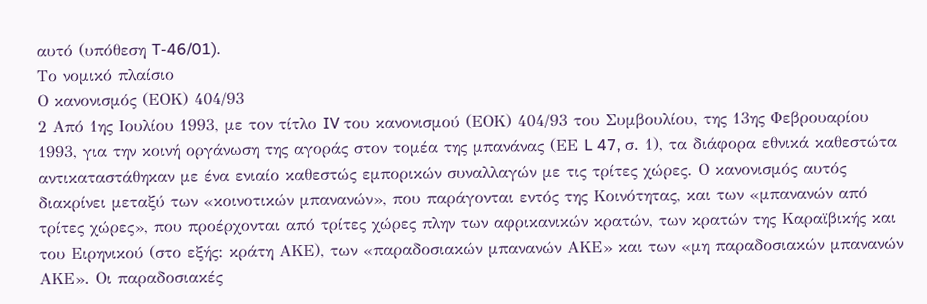αυτό (υπόθεση T-46/01).
Το νομικό πλαίσιο
Ο κανονισμός (ΕΟΚ) 404/93
2 Από 1ης Ιουλίου 1993, με τον τίτλο IV του κανονισμού (ΕΟΚ) 404/93 του Συμβουλίου, της 13ης Φεβρουαρίου 1993, για την κοινή οργάνωση της αγοράς στον τομέα της μπανάνας (ΕΕ L 47, σ. 1), τα διάφορα εθνικά καθεστώτα αντικαταστάθηκαν με ένα ενιαίο καθεστώς εμπορικών συναλλαγών με τις τρίτες χώρες. Ο κανονισμός αυτός διακρίνει μεταξύ των «κοινοτικών μπανανών», που παράγονται εντός της Κοινότητας, και των «μπανανών από τρίτες χώρες», που προέρχονται από τρίτες χώρες πλην των αφρικανικών κρατών, των κρατών της Καραϊβικής και του Ειρηνικού (στο εξής: κράτη ΑΚΕ), των «παραδοσιακών μπανανών ΑΚΕ» και των «μη παραδοσιακών μπανανών ΑΚΕ». Οι παραδοσιακές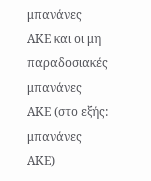μπανάνες ΑΚΕ και οι μη παραδοσιακές μπανάνες ΑΚΕ (στο εξής: μπανάνες ΑΚΕ)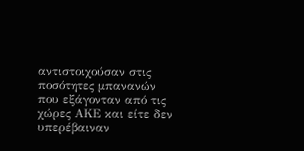αντιστοιχούσαν στις ποσότητες μπανανών που εξάγονταν από τις χώρες ΑΚΕ και είτε δεν υπερέβαιναν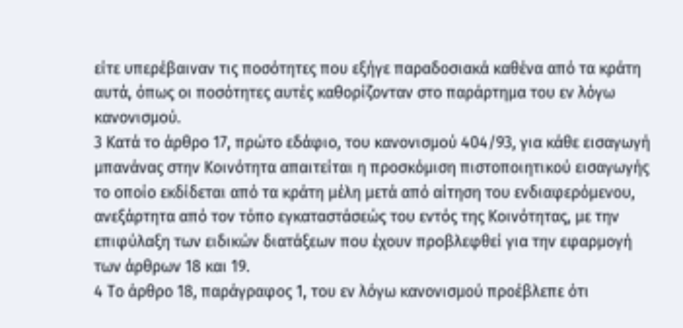είτε υπερέβαιναν τις ποσότητες που εξήγε παραδοσιακά καθένα από τα κράτη αυτά, όπως οι ποσότητες αυτές καθορίζονταν στο παράρτημα του εν λόγω κανονισμού.
3 Κατά το άρθρο 17, πρώτο εδάφιο, του κανονισμού 404/93, για κάθε εισαγωγή μπανάνας στην Κοινότητα απαιτείται η προσκόμιση πιστοποιητικού εισαγωγής το οποίο εκδίδεται από τα κράτη μέλη μετά από αίτηση του ενδιαφερόμενου, ανεξάρτητα από τον τόπο εγκαταστάσεώς του εντός της Κοινότητας, με την επιφύλαξη των ειδικών διατάξεων που έχουν προβλεφθεί για την εφαρμογή των άρθρων 18 και 19.
4 Το άρθρο 18, παράγραφος 1, του εν λόγω κανονισμού προέβλεπε ότι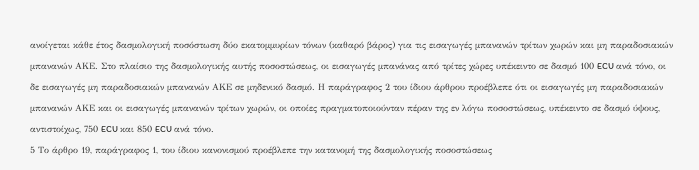ανοίγεται κάθε έτος δασμολογική ποσόστωση δύο εκατομμυρίων τόνων (καθαρό βάρος) για τις εισαγωγές μπανανών τρίτων χωρών και μη παραδοσιακών μπανανών ΑΚΕ. Στο πλαίσιο της δασμολογικής αυτής ποσοστώσεως, οι εισαγωγές μπανάνας από τρίτες χώρες υπέκειντο σε δασμό 100 ECU ανά τόνο, οι δε εισαγωγές μη παραδοσιακών μπανανών ΑΚΕ σε μηδενικό δασμό. Η παράγραφος 2 του ίδιου άρθρου προέβλεπε ότι οι εισαγωγές μη παραδοσιακών μπανανών ΑΚΕ και οι εισαγωγές μπανανών τρίτων χωρών, οι οποίες πραγματοποιούνταν πέραν της εν λόγω ποσοστώσεως, υπέκειντο σε δασμό ύψους, αντιστοίχως, 750 ECU και 850 ECU ανά τόνο.
5 Το άρθρο 19, παράγραφος 1, του ίδιου κανονισμού προέβλεπε την κατανομή της δασμολογικής ποσοστώσεως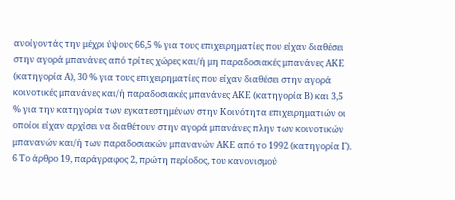ανοίγοντάς την μέχρι ύψους 66,5 % για τους επιχειρηματίες που είχαν διαθέσει στην αγορά μπανάνες από τρίτες χώρες και/ή μη παραδοσιακές μπανάνες ΑΚΕ (κατηγορία Α), 30 % για τους επιχειρηματίες που είχαν διαθέσει στην αγορά κοινοτικές μπανάνες και/ή παραδοσιακές μπανάνες ΑΚΕ (κατηγορία Β) και 3,5 % για την κατηγορία των εγκατεστημένων στην Κοινότητα επιχειρηματιών οι οποίοι είχαν αρχίσει να διαθέτουν στην αγορά μπανάνες πλην των κοινοτικών μπανανών και/ή των παραδοσιακών μπανανών ΑΚΕ από το 1992 (κατηγορία Γ).
6 Το άρθρο 19, παράγραφος 2, πρώτη περίοδος, του κανονισμού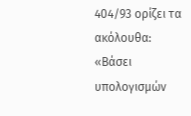404/93 ορίζει τα ακόλουθα:
«Βάσει υπολογισμών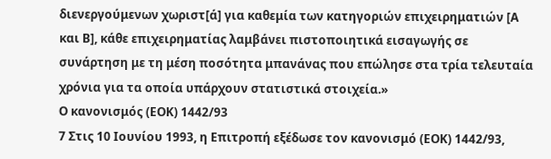διενεργούμενων χωριστ[ά] για καθεμία των κατηγοριών επιχειρηματιών [Α και Β], κάθε επιχειρηματίας λαμβάνει πιστοποιητικά εισαγωγής σε συνάρτηση με τη μέση ποσότητα μπανάνας που επώλησε στα τρία τελευταία χρόνια για τα οποία υπάρχουν στατιστικά στοιχεία.»
Ο κανονισμός (ΕΟΚ) 1442/93
7 Στις 10 Ιουνίου 1993, η Επιτροπή εξέδωσε τον κανονισμό (ΕΟΚ) 1442/93,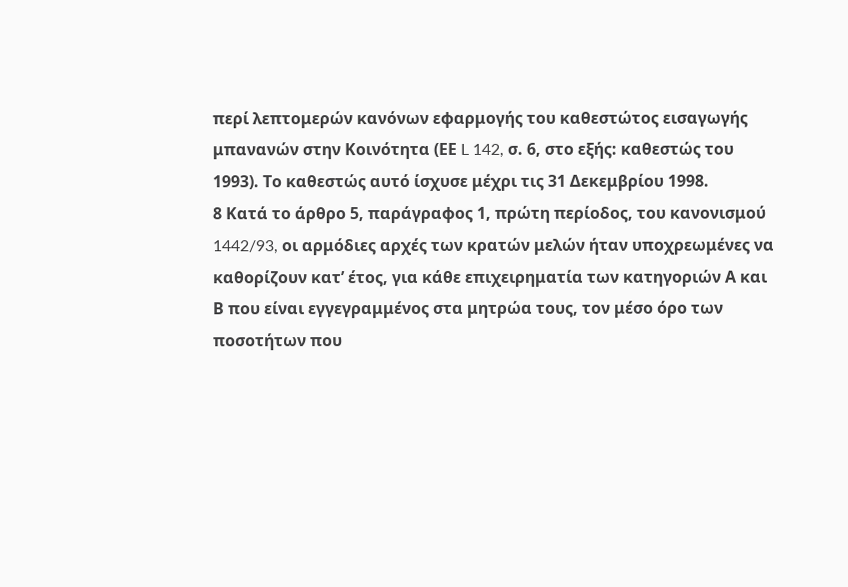περί λεπτομερών κανόνων εφαρμογής του καθεστώτος εισαγωγής μπανανών στην Κοινότητα (ΕΕ L 142, σ. 6, στο εξής: καθεστώς του 1993). Το καθεστώς αυτό ίσχυσε μέχρι τις 31 Δεκεμβρίου 1998.
8 Κατά το άρθρο 5, παράγραφος 1, πρώτη περίοδος, του κανονισμού 1442/93, oι αρμόδιες αρχές των κρατών μελών ήταν υποχρεωμένες να καθορίζουν κατ’ έτος, για κάθε επιχειρηματία των κατηγοριών Α και Β που είναι εγγεγραμμένος στα μητρώα τους, τον μέσο όρο των ποσοτήτων που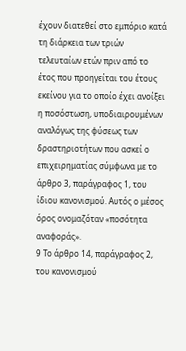έχουν διατεθεί στο εμπόριο κατά τη διάρκεια των τριών τελευταίων ετών πριν από το έτος που προηγείται του έτους εκείνου για το οποίο έχει ανοίξει η ποσόστωση, υποδιαιρουμένων αναλόγως της φύσεως των δραστηριοτήτων που ασκεί ο επιχειρηματίας σύμφωνα με το άρθρο 3, παράγραφος 1, του ίδιου κανονισμού. Αυτός ο μέσος όρος ονομαζόταν «ποσότητα αναφοράς».
9 Το άρθρο 14, παράγραφος 2, του κανονισμού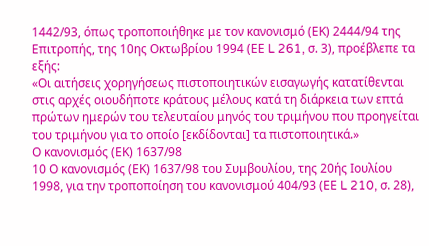1442/93, όπως τροποποιήθηκε με τον κανονισμό (ΕΚ) 2444/94 της Επιτροπής, της 10ης Οκτωβρίου 1994 (ΕΕ L 261, σ. 3), προέβλεπε τα εξής:
«Οι αιτήσεις χορηγήσεως πιστοποιητικών εισαγωγής κατατίθενται στις αρχές οιουδήποτε κράτους μέλους κατά τη διάρκεια των επτά πρώτων ημερών του τελευταίου μηνός του τριμήνου που προηγείται του τριμήνου για το οποίο [εκδίδονται] τα πιστοποιητικά.»
Ο κανονισμός (ΕΚ) 1637/98
10 Ο κανονισμός (ΕΚ) 1637/98 του Συμβουλίου, της 20ής Ιουλίου 1998, για την τροποποίηση του κανονισμού 404/93 (ΕΕ L 210, σ. 28),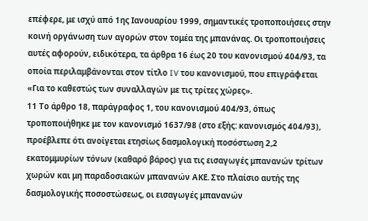επέφερε, με ισχύ από 1ης Ιανουαρίου 1999, σημαντικές τροποποιήσεις στην κοινή οργάνωση των αγορών στον τομέα της μπανάνας. Οι τροποποιήσεις αυτές αφορούν, ειδικότερα, τα άρθρα 16 έως 20 του κανονισμού 404/93, τα οποία περιλαμβάνονται στον τίτλο IV του κανονισμού, που επιγράφεται «Για το καθεστώς των συναλλαγών με τις τρίτες χώρες».
11 Το άρθρο 18, παράγραφος 1, του κανονισμού 404/93, όπως τροποποιήθηκε με τον κανονισμό 1637/98 (στο εξής: κανονισμός 404/93), προέβλεπε ότι ανοίγεται ετησίως δασμολογική ποσόστωση 2,2 εκατομμυρίων τόνων (καθαρό βάρος) για τις εισαγωγές μπανανών τρίτων χωρών και μη παραδοσιακών μπανανών ΑΚΕ. Στο πλαίσιο αυτής της δασμολογικής ποσοστώσεως, οι εισαγωγές μπανανών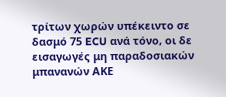τρίτων χωρών υπέκειντο σε δασμό 75 ECU ανά τόνο, οι δε εισαγωγές μη παραδοσιακών μπανανών ΑΚΕ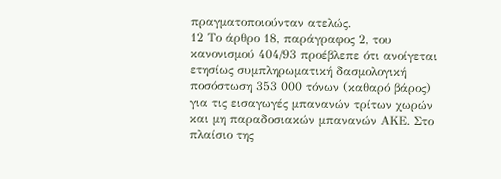πραγματοποιούνταν ατελώς.
12 Το άρθρο 18, παράγραφος 2, του κανονισμού 404/93 προέβλεπε ότι ανοίγεται ετησίως συμπληρωματική δασμολογική ποσόστωση 353 000 τόνων (καθαρό βάρος) για τις εισαγωγές μπανανών τρίτων χωρών και μη παραδοσιακών μπανανών ΑΚΕ. Στο πλαίσιο της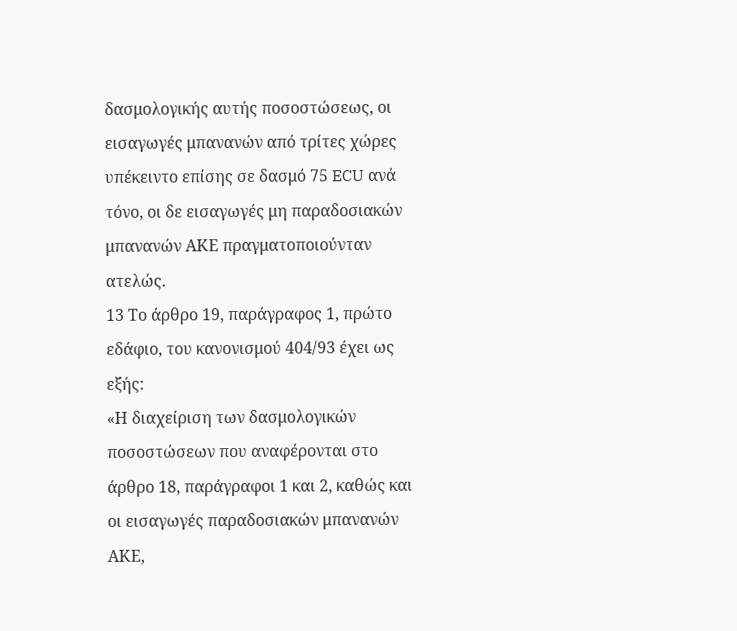δασμολογικής αυτής ποσοστώσεως, οι εισαγωγές μπανανών από τρίτες χώρες υπέκειντο επίσης σε δασμό 75 ECU ανά τόνο, οι δε εισαγωγές μη παραδοσιακών μπανανών ΑΚΕ πραγματοποιούνταν ατελώς.
13 Το άρθρο 19, παράγραφος 1, πρώτο εδάφιο, του κανονισμού 404/93 έχει ως εξής:
«Η διαχείριση των δασμολογικών ποσοστώσεων που αναφέρονται στο άρθρο 18, παράγραφοι 1 και 2, καθώς και οι εισαγωγές παραδοσιακών μπανανών ΑΚΕ,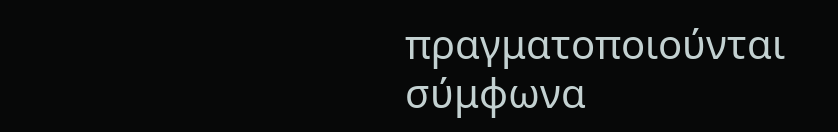πραγματοποιούνται σύμφωνα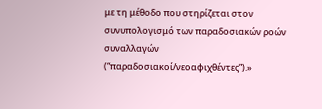με τη μέθοδο που στηρίζεται στον συνυπολογισμό των παραδοσιακών ροών συναλλαγών (“παραδοσιακοί/νεοαφιχθέντες”).»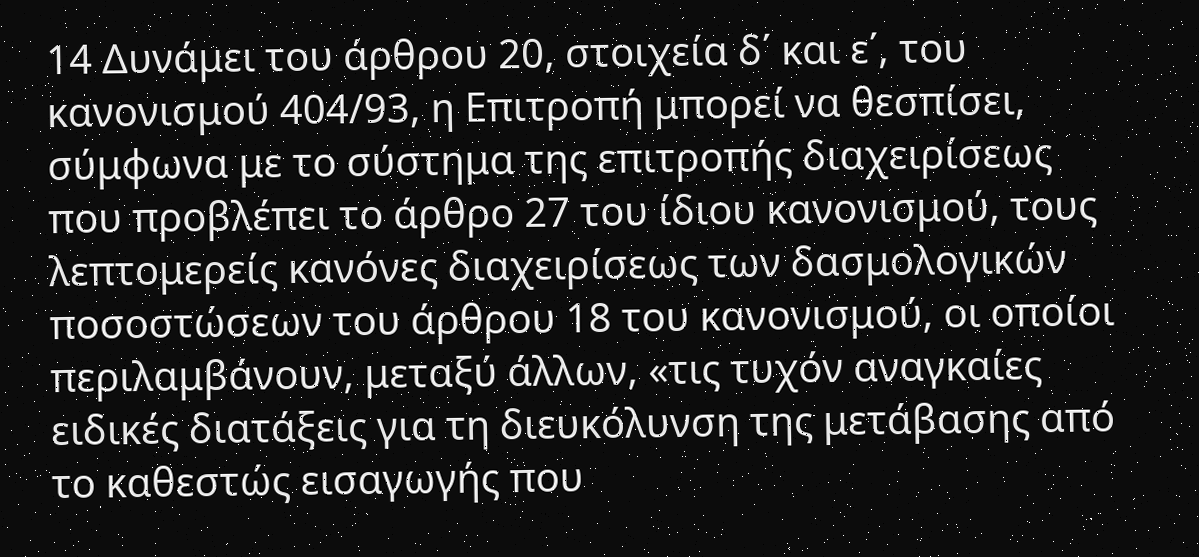14 Δυνάμει του άρθρου 20, στοιχεία δ΄ και ε΄, του κανονισμού 404/93, η Επιτροπή μπορεί να θεσπίσει, σύμφωνα με το σύστημα της επιτροπής διαχειρίσεως που προβλέπει το άρθρο 27 του ίδιου κανονισμού, τους λεπτομερείς κανόνες διαχειρίσεως των δασμολογικών ποσοστώσεων του άρθρου 18 του κανονισμού, οι οποίοι περιλαμβάνουν, μεταξύ άλλων, «τις τυχόν αναγκαίες ειδικές διατάξεις για τη διευκόλυνση της μετάβασης από το καθεστώς εισαγωγής που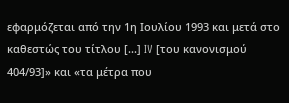εφαρμόζεται από την 1η Ιουλίου 1993 και μετά στο καθεστώς του τίτλου [...] IV [του κανονισμού 404/93]» και «τα μέτρα που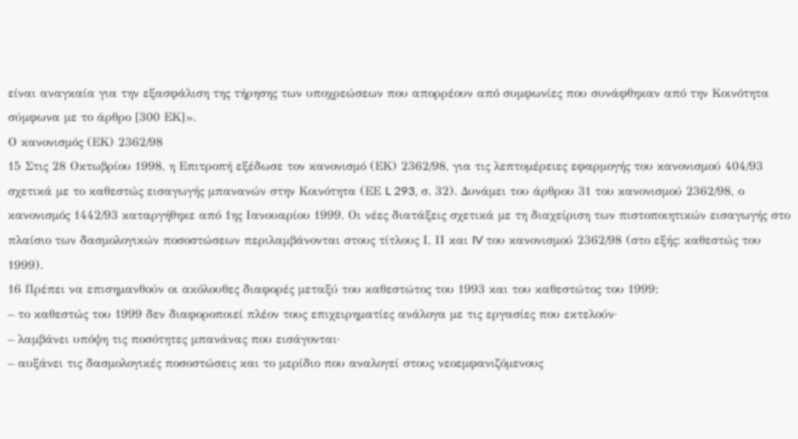είναι αναγκαία για την εξασφάλιση της τήρησης των υποχρεώσεων που απορρέουν από συμφωνίες που συνάφθηκαν από την Κοινότητα σύμφωνα με το άρθρο [300 ΕΚ]».
Ο κανονισμός (ΕΚ) 2362/98
15 Στις 28 Οκτωβρίου 1998, η Επιτροπή εξέδωσε τον κανονισμό (ΕΚ) 2362/98, για τις λεπτομέρειες εφαρμογής του κανονισμού 404/93 σχετικά με το καθεστώς εισαγωγής μπανανών στην Κοινότητα (ΕΕ L 293, σ. 32). Δυνάμει του άρθρου 31 του κανονισμού 2362/98, ο κανονισμός 1442/93 καταργήθηκε από 1ης Ιανουαρίου 1999. Οι νέες διατάξεις σχετικά με τη διαχείριση των πιστοποιητικών εισαγωγής στο πλαίσιο των δασμολογικών ποσοστώσεων περιλαμβάνονται στους τίτλους Ι, ΙΙ και IV του κανονισμού 2362/98 (στο εξής: καθεστώς του 1999).
16 Πρέπει να επισημανθούν οι ακόλουθες διαφορές μεταξύ του καθεστώτος του 1993 και του καθεστώτος του 1999:
– το καθεστώς του 1999 δεν διαφοροποιεί πλέον τους επιχειρηματίες ανάλογα με τις εργασίες που εκτελούν·
– λαμβάνει υπόψη τις ποσότητες μπανάνας που εισάγονται·
– αυξάνει τις δασμολογικές ποσοστώσεις και το μερίδιο που αναλογεί στους νεοεμφανιζόμενους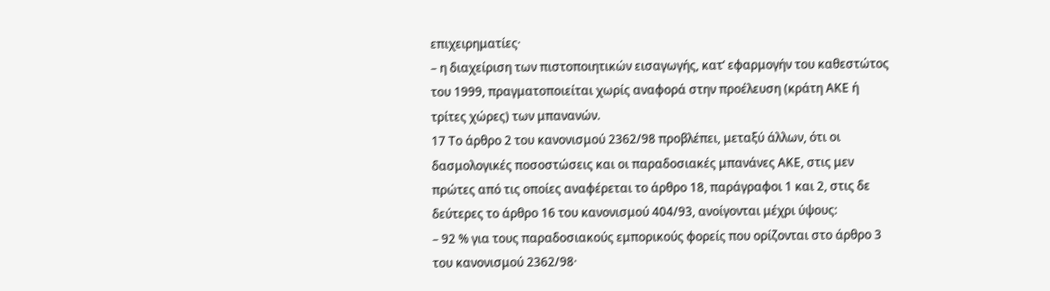επιχειρηματίες·
– η διαχείριση των πιστοποιητικών εισαγωγής, κατ’ εφαρμογήν του καθεστώτος του 1999, πραγματοποιείται χωρίς αναφορά στην προέλευση (κράτη ΑΚΕ ή τρίτες χώρες) των μπανανών.
17 Το άρθρο 2 του κανονισμού 2362/98 προβλέπει, μεταξύ άλλων, ότι οι δασμολογικές ποσοστώσεις και οι παραδοσιακές μπανάνες ΑΚΕ, στις μεν πρώτες από τις οποίες αναφέρεται το άρθρο 18, παράγραφοι 1 και 2, στις δε δεύτερες το άρθρο 16 του κανονισμού 404/93, ανοίγονται μέχρι ύψους:
– 92 % για τους παραδοσιακούς εμπορικούς φορείς που ορίζονται στο άρθρο 3 του κανονισμού 2362/98·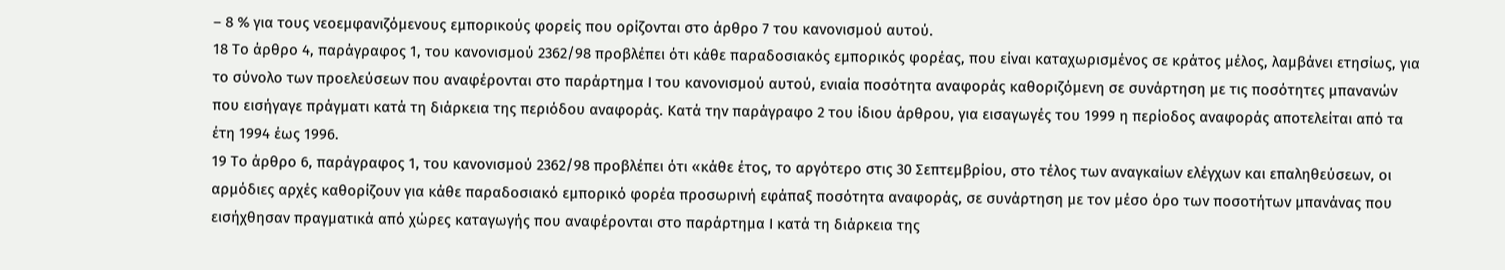– 8 % για τους νεοεμφανιζόμενους εμπορικούς φορείς που ορίζονται στο άρθρο 7 του κανονισμού αυτού.
18 Το άρθρο 4, παράγραφος 1, του κανονισμού 2362/98 προβλέπει ότι κάθε παραδοσιακός εμπορικός φορέας, που είναι καταχωρισμένος σε κράτος μέλος, λαμβάνει ετησίως, για το σύνολο των προελεύσεων που αναφέρονται στο παράρτημα Ι του κανονισμού αυτού, ενιαία ποσότητα αναφοράς καθοριζόμενη σε συνάρτηση με τις ποσότητες μπανανών που εισήγαγε πράγματι κατά τη διάρκεια της περιόδου αναφοράς. Κατά την παράγραφο 2 του ίδιου άρθρου, για εισαγωγές του 1999 η περίοδος αναφοράς αποτελείται από τα έτη 1994 έως 1996.
19 Το άρθρο 6, παράγραφος 1, του κανονισμού 2362/98 προβλέπει ότι «κάθε έτος, το αργότερο στις 30 Σεπτεμβρίου, στο τέλος των αναγκαίων ελέγχων και επαληθεύσεων, οι αρμόδιες αρχές καθορίζουν για κάθε παραδοσιακό εμπορικό φορέα προσωρινή εφάπαξ ποσότητα αναφοράς, σε συνάρτηση με τον μέσο όρο των ποσοτήτων μπανάνας που εισήχθησαν πραγματικά από χώρες καταγωγής που αναφέρονται στο παράρτημα Ι κατά τη διάρκεια της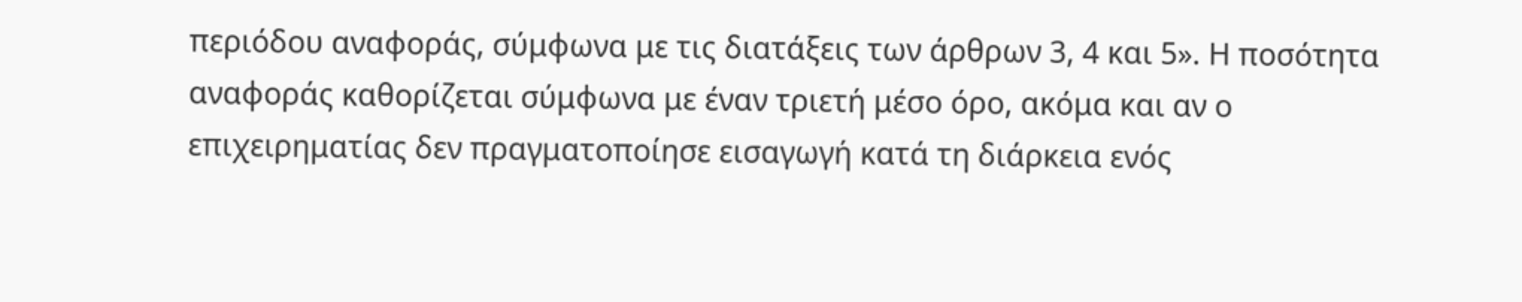περιόδου αναφοράς, σύμφωνα με τις διατάξεις των άρθρων 3, 4 και 5». Η ποσότητα αναφοράς καθορίζεται σύμφωνα με έναν τριετή μέσο όρο, ακόμα και αν ο επιχειρηματίας δεν πραγματοποίησε εισαγωγή κατά τη διάρκεια ενός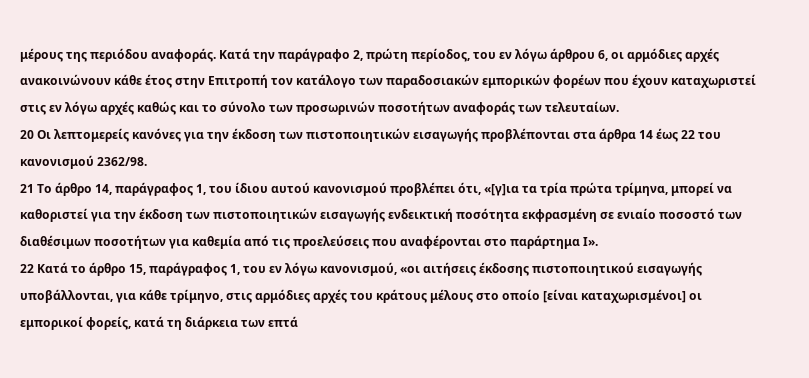μέρους της περιόδου αναφοράς. Κατά την παράγραφο 2, πρώτη περίοδος, του εν λόγω άρθρου 6, οι αρμόδιες αρχές ανακοινώνουν κάθε έτος στην Επιτροπή τον κατάλογο των παραδοσιακών εμπορικών φορέων που έχουν καταχωριστεί στις εν λόγω αρχές καθώς και το σύνολο των προσωρινών ποσοτήτων αναφοράς των τελευταίων.
20 Οι λεπτομερείς κανόνες για την έκδοση των πιστοποιητικών εισαγωγής προβλέπονται στα άρθρα 14 έως 22 του κανονισμού 2362/98.
21 Το άρθρο 14, παράγραφος 1, του ίδιου αυτού κανονισμού προβλέπει ότι, «[γ]ια τα τρία πρώτα τρίμηνα, μπορεί να καθοριστεί για την έκδοση των πιστοποιητικών εισαγωγής ενδεικτική ποσότητα εκφρασμένη σε ενιαίο ποσοστό των διαθέσιμων ποσοτήτων για καθεμία από τις προελεύσεις που αναφέρονται στο παράρτημα Ι».
22 Κατά το άρθρο 15, παράγραφος 1, του εν λόγω κανονισμού, «οι αιτήσεις έκδοσης πιστοποιητικού εισαγωγής υποβάλλονται, για κάθε τρίμηνο, στις αρμόδιες αρχές του κράτους μέλους στο οποίο [είναι καταχωρισμένοι] οι εμπορικοί φορείς, κατά τη διάρκεια των επτά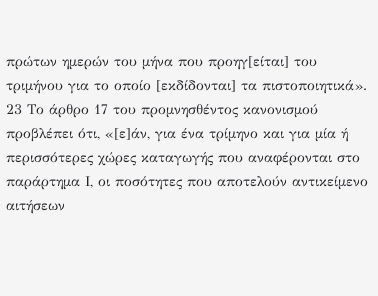πρώτων ημερών του μήνα που προηγ[είται] του τριμήνου για το οποίο [εκδίδονται] τα πιστοποιητικά».
23 Το άρθρο 17 του προμνησθέντος κανονισμού προβλέπει ότι, «[ε]άν, για ένα τρίμηνο και για μία ή περισσότερες χώρες καταγωγής που αναφέρονται στο παράρτημα Ι, οι ποσότητες που αποτελούν αντικείμενο αιτήσεων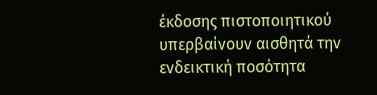έκδοσης πιστοποιητικού υπερβαίνουν αισθητά την ενδεικτική ποσότητα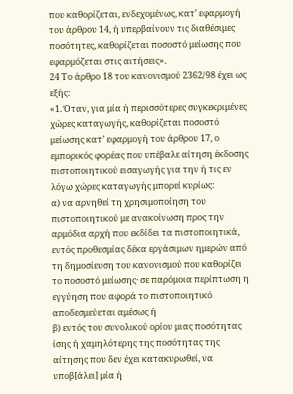που καθορίζεται, ενδεχομένως, κατ’ εφαρμογή του άρθρου 14, ή υπερβαίνουν τις διαθέσιμες ποσότητες, καθορίζεται ποσοστό μείωσης που εφαρμόζεται στις αιτήσεις».
24 Το άρθρο 18 του κανονισμού 2362/98 έχει ως εξής:
«1. Όταν, για μία ή περισσότερες συγκεκριμένες χώρες καταγωγής, καθορίζεται ποσοστό μείωσης κατ’ εφαρμογή του άρθρου 17, ο εμπορικός φορέας που υπέβαλε αίτηση έκδοσης πιστοποιητικού εισαγωγής για την ή τις εν λόγω χώρες καταγωγής μπορεί κυρίως:
α) να αρνηθεί τη χρησιμοποίηση του πιστοποιητικού με ανακοίνωση προς την αρμόδια αρχή που εκδίδει τα πιστοποιητικά, εντός προθεσμίας δέκα εργάσιμων ημερών από τη δημοσίευση του κανονισμού που καθορίζει το ποσοστό μείωσης· σε παρόμοια περίπτωση η εγγύηση που αφορά το πιστοποιητικό αποδεσμεύεται αμέσως ή
β) εντός του συνολικού ορίου μιας ποσότητας ίσης ή χαμηλότερης της ποσότητας της αίτησης που δεν έχει κατακυρωθεί, να υποβ[άλει] μία ή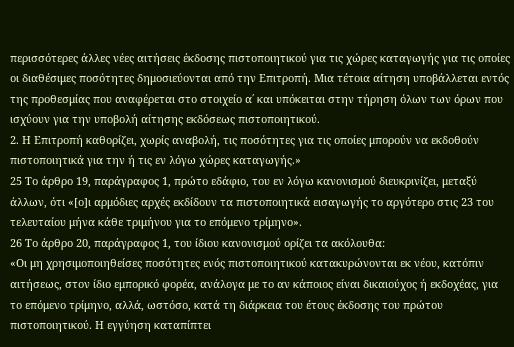περισσότερες άλλες νέες αιτήσεις έκδοσης πιστοποιητικού για τις χώρες καταγωγής για τις οποίες οι διαθέσιμες ποσότητες δημοσιεύονται από την Επιτροπή. Μια τέτοια αίτηση υποβάλλεται εντός της προθεσμίας που αναφέρεται στο στοιχείο α΄ και υπόκειται στην τήρηση όλων των όρων που ισχύουν για την υποβολή αίτησης εκδόσεως πιστοποιητικού.
2. Η Επιτροπή καθορίζει, χωρίς αναβολή, τις ποσότητες για τις οποίες μπορούν να εκδοθούν πιστοποιητικά για την ή τις εν λόγω χώρες καταγωγής.»
25 Το άρθρο 19, παράγραφος 1, πρώτο εδάφιο, του εν λόγω κανονισμού διευκρινίζει, μεταξύ άλλων, ότι «[ο]ι αρμόδιες αρχές εκδίδουν τα πιστοποιητικά εισαγωγής το αργότερο στις 23 του τελευταίου μήνα κάθε τριμήνου για το επόμενο τρίμηνο».
26 Το άρθρο 20, παράγραφος 1, του ίδιου κανονισμού ορίζει τα ακόλουθα:
«Οι μη χρησιμοποιηθείσες ποσότητες ενός πιστοποιητικού κατακυρώνονται εκ νέου, κατόπιν αιτήσεως, στον ίδιο εμπορικό φορέα, ανάλογα με το αν κάποιος είναι δικαιούχος ή εκδοχέας, για το επόμενο τρίμηνο, αλλά, ωστόσο, κατά τη διάρκεια του έτους έκδοσης του πρώτου πιστοποιητικού. Η εγγύηση καταπίπτει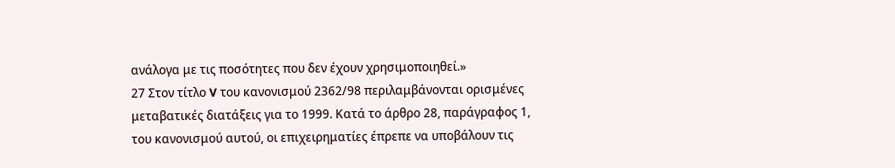ανάλογα με τις ποσότητες που δεν έχουν χρησιμοποιηθεί.»
27 Στον τίτλο V του κανονισμού 2362/98 περιλαμβάνονται ορισμένες μεταβατικές διατάξεις για το 1999. Κατά το άρθρο 28, παράγραφος 1, του κανονισμού αυτού, οι επιχειρηματίες έπρεπε να υποβάλουν τις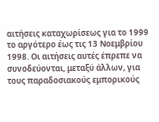αιτήσεις καταχωρίσεως για το 1999 το αργότερο έως τις 13 Νοεμβρίου 1998. Οι αιτήσεις αυτές έπρεπε να συνοδεύονται, μεταξύ άλλων, για τους παραδοσιακούς εμπορικούς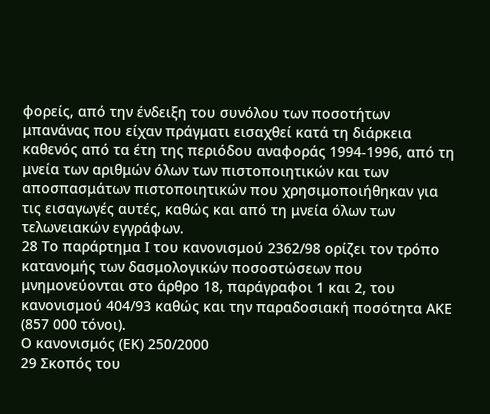φορείς, από την ένδειξη του συνόλου των ποσοτήτων μπανάνας που είχαν πράγματι εισαχθεί κατά τη διάρκεια καθενός από τα έτη της περιόδου αναφοράς 1994-1996, από τη μνεία των αριθμών όλων των πιστοποιητικών και των αποσπασμάτων πιστοποιητικών που χρησιμοποιήθηκαν για τις εισαγωγές αυτές, καθώς και από τη μνεία όλων των τελωνειακών εγγράφων.
28 Το παράρτημα Ι του κανονισμού 2362/98 ορίζει τον τρόπο κατανομής των δασμολογικών ποσοστώσεων που μνημονεύονται στο άρθρο 18, παράγραφοι 1 και 2, του κανονισμού 404/93 καθώς και την παραδοσιακή ποσότητα ΑΚΕ (857 000 τόνοι).
Ο κανονισμός (ΕΚ) 250/2000
29 Σκοπός του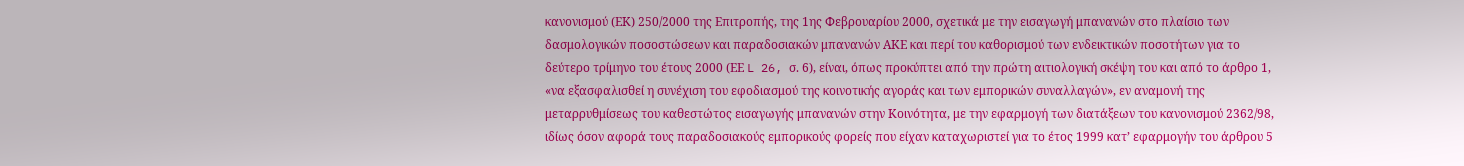κανονισμού (ΕΚ) 250/2000 της Επιτροπής, της 1ης Φεβρουαρίου 2000, σχετικά με την εισαγωγή μπανανών στο πλαίσιο των δασμολογικών ποσοστώσεων και παραδοσιακών μπανανών ΑΚΕ και περί του καθορισμού των ενδεικτικών ποσοτήτων για το δεύτερο τρίμηνο του έτους 2000 (ΕΕ L 26, σ. 6), είναι, όπως προκύπτει από την πρώτη αιτιολογική σκέψη του και από το άρθρο 1, «να εξασφαλισθεί η συνέχιση του εφοδιασμού της κοινοτικής αγοράς και των εμπορικών συναλλαγών», εν αναμονή της μεταρρυθμίσεως του καθεστώτος εισαγωγής μπανανών στην Κοινότητα, με την εφαρμογή των διατάξεων του κανονισμού 2362/98, ιδίως όσον αφορά τους παραδοσιακούς εμπορικούς φορείς που είχαν καταχωριστεί για το έτος 1999 κατ’ εφαρμογήν του άρθρου 5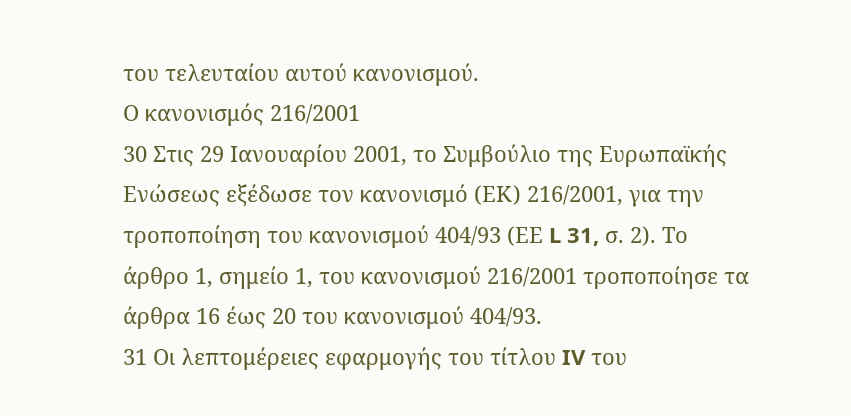του τελευταίου αυτού κανονισμού.
Ο κανονισμός 216/2001
30 Στις 29 Ιανουαρίου 2001, το Συμβούλιο της Ευρωπαϊκής Ενώσεως εξέδωσε τον κανονισμό (ΕΚ) 216/2001, για την τροποποίηση του κανονισμού 404/93 (ΕΕ L 31, σ. 2). Το άρθρο 1, σημείο 1, του κανονισμού 216/2001 τροποποίησε τα άρθρα 16 έως 20 του κανονισμού 404/93.
31 Οι λεπτομέρειες εφαρμογής του τίτλου IV του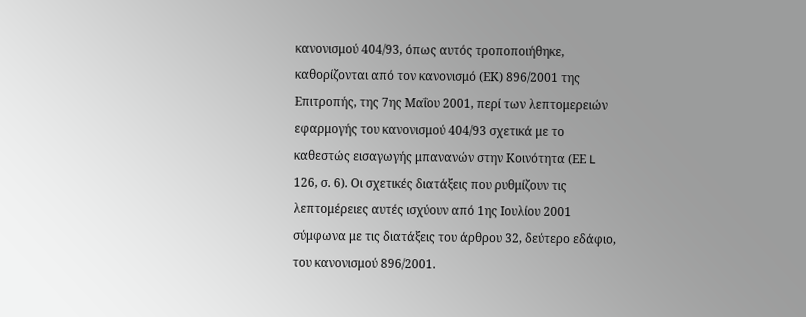κανονισμού 404/93, όπως αυτός τροποποιήθηκε, καθορίζονται από τον κανονισμό (ΕΚ) 896/2001 της Επιτροπής, της 7ης Μαΐου 2001, περί των λεπτομερειών εφαρμογής του κανονισμού 404/93 σχετικά με το καθεστώς εισαγωγής μπανανών στην Κοινότητα (ΕΕ L 126, σ. 6). Οι σχετικές διατάξεις που ρυθμίζουν τις λεπτομέρειες αυτές ισχύουν από 1ης Ιουλίου 2001 σύμφωνα με τις διατάξεις του άρθρου 32, δεύτερο εδάφιο, του κανονισμού 896/2001.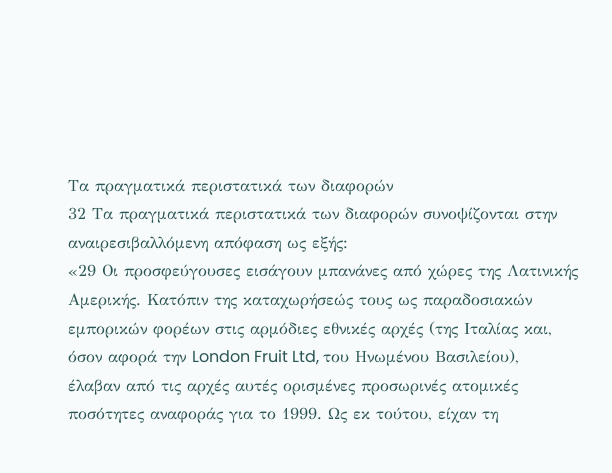Τα πραγματικά περιστατικά των διαφορών
32 Τα πραγματικά περιστατικά των διαφορών συνοψίζονται στην αναιρεσιβαλλόμενη απόφαση ως εξής:
«29 Οι προσφεύγουσες εισάγουν μπανάνες από χώρες της Λατινικής Αμερικής. Κατόπιν της καταχωρήσεώς τους ως παραδοσιακών εμπορικών φορέων στις αρμόδιες εθνικές αρχές (της Ιταλίας και, όσον αφορά την London Fruit Ltd, του Ηνωμένου Βασιλείου), έλαβαν από τις αρχές αυτές ορισμένες προσωρινές ατομικές ποσότητες αναφοράς για το 1999. Ως εκ τούτου, είχαν τη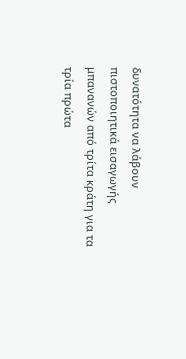δυνατότητα να λάβουν πιστοποιητικά εισαγωγής μπανανών από τρίτα κράτη για τα τρία πρώτα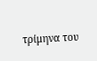τρίμηνα του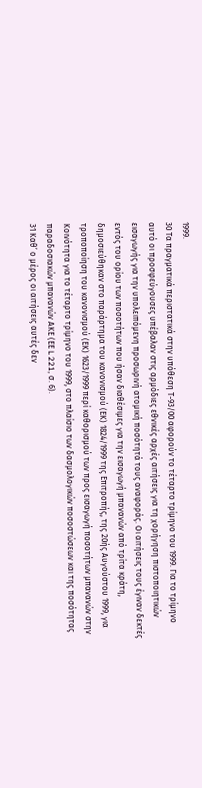1999.
30 Τα πραγματικά περιστατικά στην υπόθεση Τ-93/00 αφορούν το τέταρτο τρίμηνο του 1999. Για το τρίμηνο αυτό οι προσφεύγουσες υπέβαλαν στις αρμόδιες εθνικές αρχές αιτήσεις για τη χορήγηση πιστοποιητικών εισαγωγής για την υπολειπόμενη προσωρινή ατομική ποσότητά τους αναφοράς. Οι αιτήσεις τους έγιναν δεκτές εντός του ορίου των ποσοτήτων που ήσαν διαθέσιμες για την εισαγωγή μπανανών από τρίτα κράτη, δημοσιεύθηκαν στο παράρτημα του κανονισμού (ΕΚ) 1824/1999 της Επιτροπής, της 20ής Αυγούστου 1999, για τροποποίηση του κανονισμού (ΕΚ) 1623/1999 περί καθορισμού των προς εισαγωγή ποσοτήτων μπανανών στην Κοινότητα για το τέταρτο τρίμηνο του 1999, στο πλαίσιο των δασμολογικών ποσοστώσεων και της ποσότητας παραδοσιακών μπανανών ΑΚΕ (ΕΕ L 221, σ. 6).
31 Καθ’ ο μέρος οι αιτήσεις αυτές δεν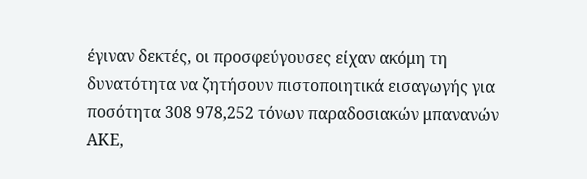έγιναν δεκτές, οι προσφεύγουσες είχαν ακόμη τη δυνατότητα να ζητήσουν πιστοποιητικά εισαγωγής για ποσότητα 308 978,252 τόνων παραδοσιακών μπανανών ΑΚΕ,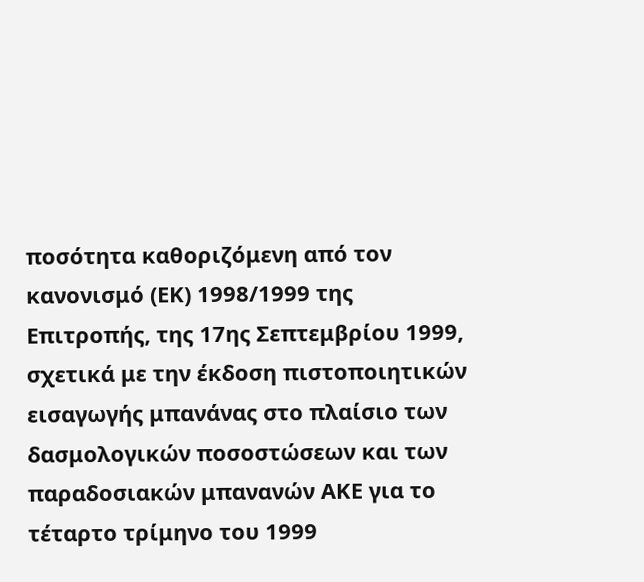ποσότητα καθοριζόμενη από τον κανονισμό (ΕΚ) 1998/1999 της Επιτροπής, της 17ης Σεπτεμβρίου 1999, σχετικά με την έκδοση πιστοποιητικών εισαγωγής μπανάνας στο πλαίσιο των δασμολογικών ποσοστώσεων και των παραδοσιακών μπανανών ΑΚΕ για το τέταρτο τρίμηνο του 1999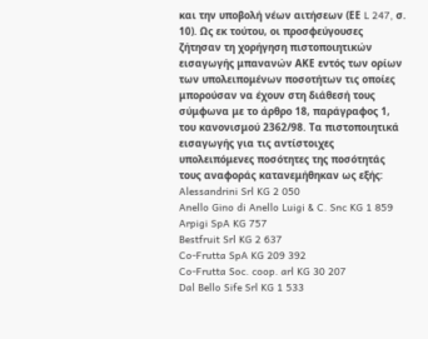και την υποβολή νέων αιτήσεων (ΕΕ L 247, σ. 10). Ως εκ τούτου, οι προσφεύγουσες ζήτησαν τη χορήγηση πιστοποιητικών εισαγωγής μπανανών ΑΚΕ εντός των ορίων των υπολειπομένων ποσοτήτων τις οποίες μπορούσαν να έχουν στη διάθεσή τους σύμφωνα με το άρθρο 18, παράγραφος 1, του κανονισμού 2362/98. Τα πιστοποιητικά εισαγωγής για τις αντίστοιχες υπολειπόμενες ποσότητες της ποσότητάς τους αναφοράς κατανεμήθηκαν ως εξής:
Alessandrini Srl KG 2 050
Anello Gino di Anello Luigi & C. Snc KG 1 859
Arpigi SpA KG 757
Bestfruit Srl KG 2 637
Co-Frutta SpA KG 209 392
Co-Frutta Soc. coop. arl KG 30 207
Dal Bello Sife Srl KG 1 533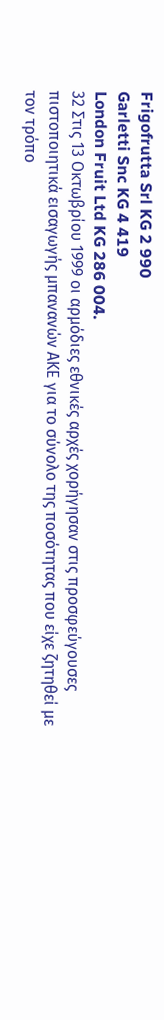Frigofrutta Srl KG 2 990
Garletti Snc KG 4 419
London Fruit Ltd KG 286 004.
32 Στις 13 Οκτωβρίου 1999 οι αρμόδιες εθνικές αρχές χορήγησαν στις προσφεύγουσες πιστοποιητικά εισαγωγής μπανανών ΑΚΕ για το σύνολο της ποσότητας που είχε ζητηθεί με τον τρόπο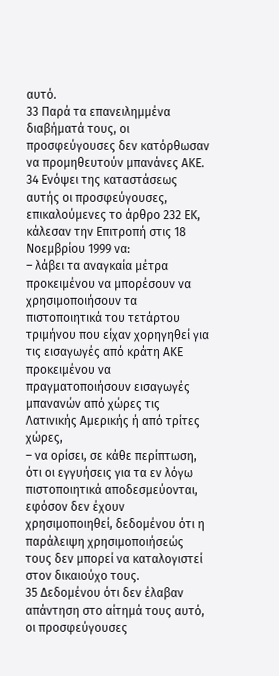αυτό.
33 Παρά τα επανειλημμένα διαβήματά τους, οι προσφεύγουσες δεν κατόρθωσαν να προμηθευτούν μπανάνες ΑΚΕ.
34 Ενόψει της καταστάσεως αυτής οι προσφεύγουσες, επικαλούμενες το άρθρο 232 ΕΚ, κάλεσαν την Επιτροπή στις 18 Νοεμβρίου 1999 να:
– λάβει τα αναγκαία μέτρα προκειμένου να μπορέσουν να χρησιμοποιήσουν τα πιστοποιητικά του τετάρτου τριμήνου που είχαν χορηγηθεί για τις εισαγωγές από κράτη ΑΚΕ προκειμένου να πραγματοποιήσουν εισαγωγές μπανανών από χώρες τις Λατινικής Αμερικής ή από τρίτες χώρες,
– να ορίσει, σε κάθε περίπτωση, ότι οι εγγυήσεις για τα εν λόγω πιστοποιητικά αποδεσμεύονται, εφόσον δεν έχουν χρησιμοποιηθεί, δεδομένου ότι η παράλειψη χρησιμοποιήσεώς τους δεν μπορεί να καταλογιστεί στον δικαιούχο τους.
35 Δεδομένου ότι δεν έλαβαν απάντηση στο αίτημά τους αυτό, οι προσφεύγουσες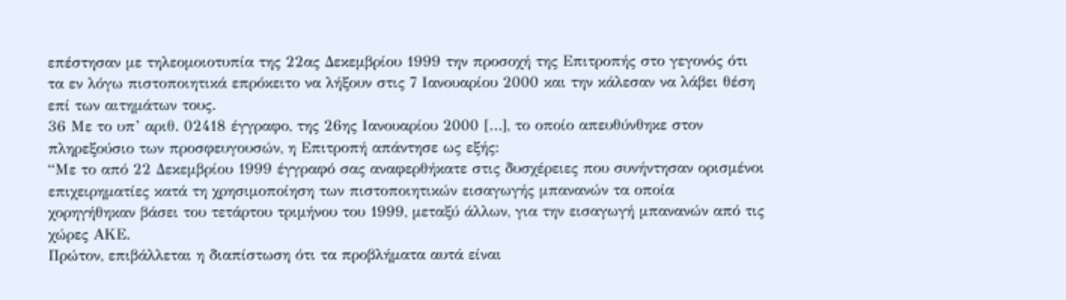επέστησαν με τηλεομοιοτυπία της 22ας Δεκεμβρίου 1999 την προσοχή της Επιτροπής στο γεγονός ότι τα εν λόγω πιστοποιητικά επρόκειτο να λήξουν στις 7 Ιανουαρίου 2000 και την κάλεσαν να λάβει θέση επί των αιτημάτων τους.
36 Με το υπ’ αριθ. 02418 έγγραφο, της 26ης Ιανουαρίου 2000 […], το οποίο απευθύνθηκε στον πληρεξούσιο των προσφευγουσών, η Επιτροπή απάντησε ως εξής:
“Με το από 22 Δεκεμβρίου 1999 έγγραφό σας αναφερθήκατε στις δυσχέρειες που συνήντησαν ορισμένοι επιχειρηματίες κατά τη χρησιμοποίηση των πιστοποιητικών εισαγωγής μπανανών τα οποία χορηγήθηκαν βάσει του τετάρτου τριμήνου του 1999, μεταξύ άλλων, για την εισαγωγή μπανανών από τις χώρες ΑΚΕ.
Πρώτον, επιβάλλεται η διαπίστωση ότι τα προβλήματα αυτά είναι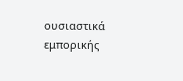ουσιαστικά εμπορικής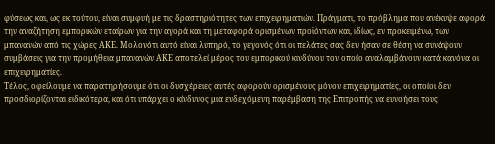φύσεως και, ως εκ τούτου, είναι συμφυή με τις δραστηριότητες των επιχειρηματιών. Πράγματι, το πρόβλημα που ανέκυψε αφορά την αναζήτηση εμπορικών εταίρων για την αγορά και τη μεταφορά ορισμένων προϊόντων και, ιδίως, εν προκειμένω, των μπανανών από τις χώρες ΑΚΕ. Μολονότι αυτό είναι λυπηρό, το γεγονός ότι οι πελάτες σας δεν ήσαν σε θέση να συνάψουν συμβάσεις για την προμήθεια μπανανών ΑΚΕ αποτελεί μέρος του εμπορικού κινδύνου τον οποίο αναλαμβάνουν κατά κανόνα οι επιχειρηματίες.
Τέλος, οφείλουμε να παρατηρήσουμε ότι οι δυσχέρειες αυτές αφορούν ορισμένους μόνον επιχειρηματίες, οι οποίοι δεν προσδιορίζονται ειδικότερα, και ότι υπάρχει ο κίνδυνος μια ενδεχόμενη παρέμβαση της Επιτροπής να ευνοήσει τους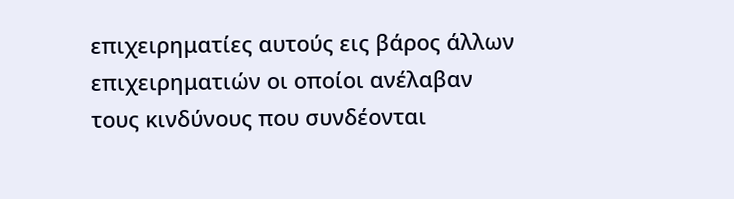επιχειρηματίες αυτούς εις βάρος άλλων επιχειρηματιών οι οποίοι ανέλαβαν τους κινδύνους που συνδέονται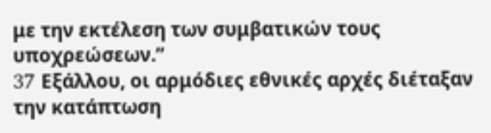με την εκτέλεση των συμβατικών τους υποχρεώσεων.”
37 Eξάλλου, οι αρμόδιες εθνικές αρχές διέταξαν την κατάπτωση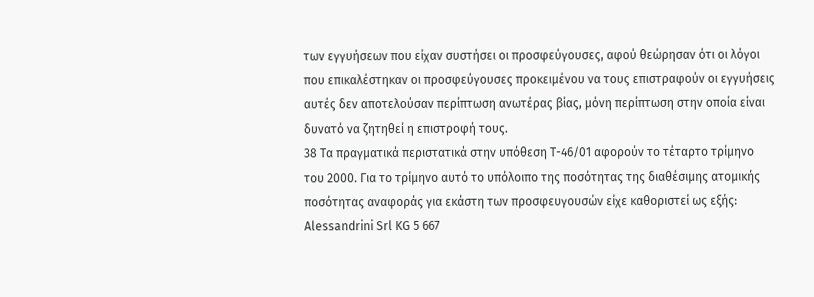των εγγυήσεων που είχαν συστήσει οι προσφεύγουσες, αφού θεώρησαν ότι οι λόγοι που επικαλέστηκαν οι προσφεύγουσες προκειμένου να τους επιστραφούν οι εγγυήσεις αυτές δεν αποτελούσαν περίπτωση ανωτέρας βίας, μόνη περίπτωση στην οποία είναι δυνατό να ζητηθεί η επιστροφή τους.
38 Τα πραγματικά περιστατικά στην υπόθεση Τ-46/01 αφορούν το τέταρτο τρίμηνο του 2000. Για το τρίμηνο αυτό το υπόλοιπο της ποσότητας της διαθέσιμης ατομικής ποσότητας αναφοράς για εκάστη των προσφευγουσών είχε καθοριστεί ως εξής:
Alessandrini Srl KG 5 667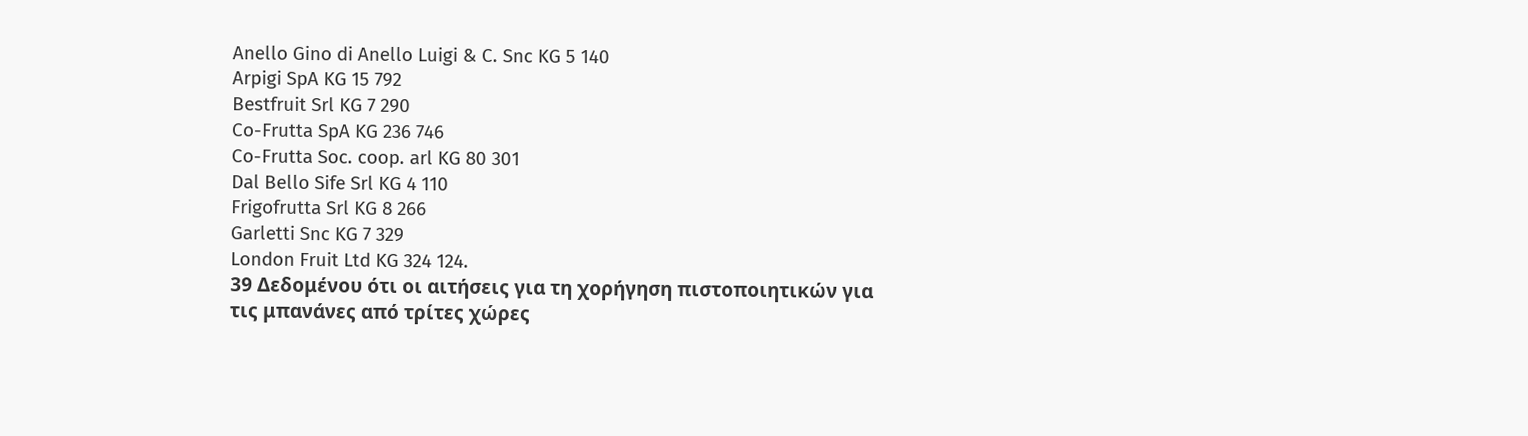Anello Gino di Anello Luigi & C. Snc KG 5 140
Arpigi SpA KG 15 792
Bestfruit Srl KG 7 290
Co-Frutta SpA KG 236 746
Co-Frutta Soc. coop. arl KG 80 301
Dal Bello Sife Srl KG 4 110
Frigofrutta Srl KG 8 266
Garletti Snc KG 7 329
London Fruit Ltd KG 324 124.
39 Δεδομένου ότι οι αιτήσεις για τη χορήγηση πιστοποιητικών για τις μπανάνες από τρίτες χώρες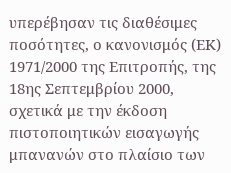υπερέβησαν τις διαθέσιμες ποσότητες, ο κανονισμός (ΕΚ) 1971/2000 της Επιτροπής, της 18ης Σεπτεμβρίου 2000, σχετικά με την έκδοση πιστοποιητικών εισαγωγής μπανανών στο πλαίσιο των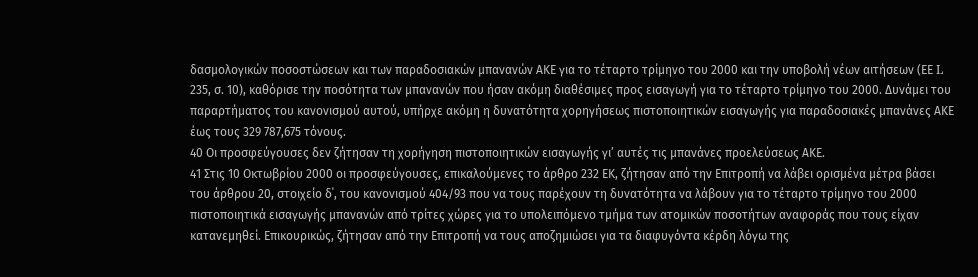δασμολογικών ποσοστώσεων και των παραδοσιακών μπανανών ΑΚΕ για το τέταρτο τρίμηνο του 2000 και την υποβολή νέων αιτήσεων (ΕΕ L 235, σ. 10), καθόρισε την ποσότητα των μπανανών που ήσαν ακόμη διαθέσιμες προς εισαγωγή για το τέταρτο τρίμηνο του 2000. Δυνάμει του παραρτήματος του κανονισμού αυτού, υπήρχε ακόμη η δυνατότητα χορηγήσεως πιστοποιητικών εισαγωγής για παραδοσιακές μπανάνες ΑΚΕ έως τους 329 787,675 τόνους.
40 Οι προσφεύγουσες δεν ζήτησαν τη χορήγηση πιστοποιητικών εισαγωγής γι’ αυτές τις μπανάνες προελεύσεως ΑΚΕ.
41 Στις 10 Οκτωβρίου 2000 οι προσφεύγουσες, επικαλούμενες το άρθρο 232 ΕΚ, ζήτησαν από την Επιτροπή να λάβει ορισμένα μέτρα βάσει του άρθρου 20, στοιχείο δ΄, του κανονισμού 404/93 που να τους παρέχουν τη δυνατότητα να λάβουν για το τέταρτο τρίμηνο του 2000 πιστοποιητικά εισαγωγής μπανανών από τρίτες χώρες για το υπολειπόμενο τμήμα των ατομικών ποσοτήτων αναφοράς που τους είχαν κατανεμηθεί. Επικουρικώς, ζήτησαν από την Επιτροπή να τους αποζημιώσει για τα διαφυγόντα κέρδη λόγω της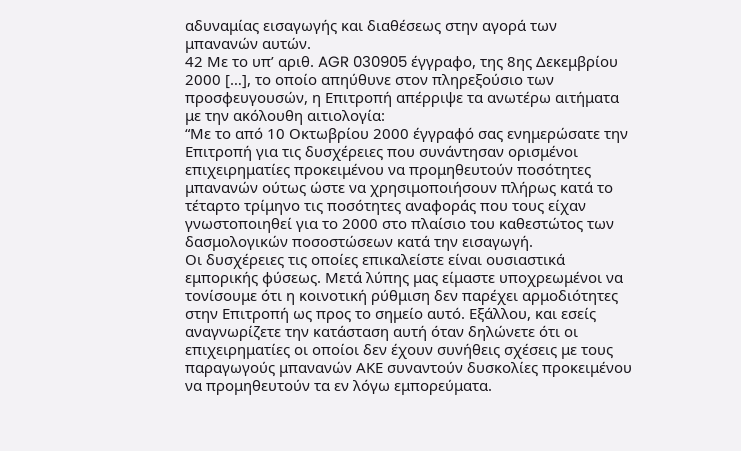αδυναμίας εισαγωγής και διαθέσεως στην αγορά των μπανανών αυτών.
42 Με το υπ’ αριθ. AGR 030905 έγγραφο, της 8ης Δεκεμβρίου 2000 […], το οποίο απηύθυνε στον πληρεξούσιο των προσφευγουσών, η Επιτροπή απέρριψε τα ανωτέρω αιτήματα με την ακόλουθη αιτιολογία:
“Με το από 10 Οκτωβρίου 2000 έγγραφό σας ενημερώσατε την Επιτροπή για τις δυσχέρειες που συνάντησαν ορισμένοι επιχειρηματίες προκειμένου να προμηθευτούν ποσότητες μπανανών ούτως ώστε να χρησιμοποιήσουν πλήρως κατά το τέταρτο τρίμηνο τις ποσότητες αναφοράς που τους είχαν γνωστοποιηθεί για το 2000 στο πλαίσιο του καθεστώτος των δασμολογικών ποσοστώσεων κατά την εισαγωγή.
Οι δυσχέρειες τις οποίες επικαλείστε είναι ουσιαστικά εμπορικής φύσεως. Μετά λύπης μας είμαστε υποχρεωμένοι να τονίσουμε ότι η κοινοτική ρύθμιση δεν παρέχει αρμοδιότητες στην Επιτροπή ως προς το σημείο αυτό. Εξάλλου, και εσείς αναγνωρίζετε την κατάσταση αυτή όταν δηλώνετε ότι οι επιχειρηματίες οι οποίοι δεν έχουν συνήθεις σχέσεις με τους παραγωγούς μπανανών ΑΚΕ συναντούν δυσκολίες προκειμένου να προμηθευτούν τα εν λόγω εμπορεύματα.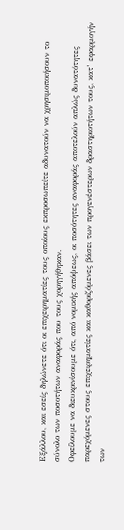Εξάλλου, και εσείς δηλώνετε ότι οι επιχειρηματίες τους οποίους εκπροσωπείτε αδυνατούν να χρησιμοποιήσουν το σύνολο των ποσοτήτων αναφοράς που τους χορηγήθηκαν.
Οφείλουμε να διευκρινίσουμε ότι, από νομικής απόψεως, οι ποσότητες αναφοράς αποτελούν απλώς δυνατότητες παρεχόμενες στους επιχειρηματίες και καθοριζόμενες βάσει των προγενέστερων δραστηριοτήτων τους, κατ’ εφαρμογήν των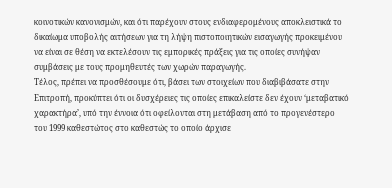κοινοτικών κανονισμών, και ότι παρέχουν στους ενδιαφερομένους αποκλειστικά το δικαίωμα υποβολής αιτήσεων για τη λήψη πιστοποιητικών εισαγωγής προκειμένου να είναι σε θέση να εκτελέσουν τις εμπορικές πράξεις για τις οποίες συνήψαν συμβάσεις με τους προμηθευτές των χωρών παραγωγής.
Τέλος, πρέπει να προσθέσουμε ότι, βάσει των στοιχείων που διαβιβάσατε στην Επιτροπή, προκύπτει ότι οι δυσχέρειες τις οποίες επικαλείστε δεν έχουν ‘μεταβατικό χαρακτήρα’, υπό την έννοια ότι οφείλονται στη μετάβαση από το προγενέστερο του 1999 καθεστώτος στο καθεστώς το οποίο άρχισε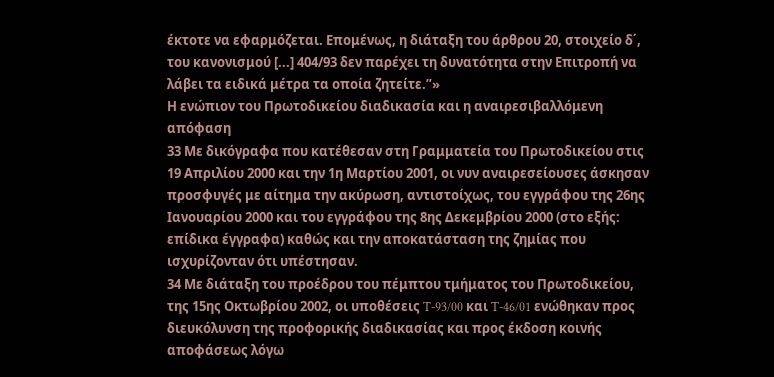έκτοτε να εφαρμόζεται. Επομένως, η διάταξη του άρθρου 20, στοιχείο δ΄, του κανονισμού [...] 404/93 δεν παρέχει τη δυνατότητα στην Επιτροπή να λάβει τα ειδικά μέτρα τα οποία ζητείτε.”»
Η ενώπιον του Πρωτοδικείου διαδικασία και η αναιρεσιβαλλόμενη απόφαση
33 Με δικόγραφα που κατέθεσαν στη Γραμματεία του Πρωτοδικείου στις 19 Απριλίου 2000 και την 1η Μαρτίου 2001, οι νυν αναιρεσείουσες άσκησαν προσφυγές με αίτημα την ακύρωση, αντιστοίχως, του εγγράφου της 26ης Ιανουαρίου 2000 και του εγγράφου της 8ης Δεκεμβρίου 2000 (στο εξής: επίδικα έγγραφα) καθώς και την αποκατάσταση της ζημίας που ισχυρίζονταν ότι υπέστησαν.
34 Με διάταξη του προέδρου του πέμπτου τμήματος του Πρωτοδικείου, της 15ης Οκτωβρίου 2002, οι υποθέσεις T-93/00 και T-46/01 ενώθηκαν προς διευκόλυνση της προφορικής διαδικασίας και προς έκδοση κοινής αποφάσεως λόγω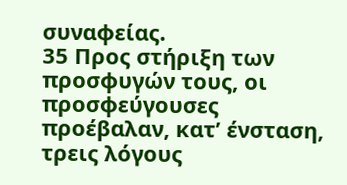συναφείας.
35 Προς στήριξη των προσφυγών τους, οι προσφεύγουσες προέβαλαν, κατ’ ένσταση, τρεις λόγους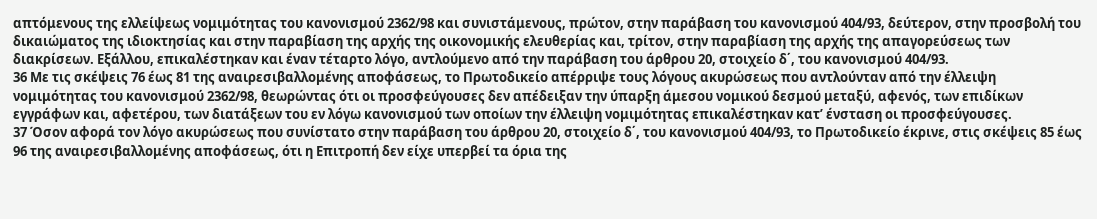απτόμενους της ελλείψεως νομιμότητας του κανονισμού 2362/98 και συνιστάμενους, πρώτον, στην παράβαση του κανονισμού 404/93, δεύτερον, στην προσβολή του δικαιώματος της ιδιοκτησίας και στην παραβίαση της αρχής της οικονομικής ελευθερίας και, τρίτον, στην παραβίαση της αρχής της απαγορεύσεως των διακρίσεων. Εξάλλου, επικαλέστηκαν και έναν τέταρτο λόγο, αντλούμενο από την παράβαση του άρθρου 20, στοιχείο δ΄, του κανονισμού 404/93.
36 Με τις σκέψεις 76 έως 81 της αναιρεσιβαλλομένης αποφάσεως, το Πρωτοδικείο απέρριψε τους λόγους ακυρώσεως που αντλούνταν από την έλλειψη νομιμότητας του κανονισμού 2362/98, θεωρώντας ότι οι προσφεύγουσες δεν απέδειξαν την ύπαρξη άμεσου νομικού δεσμού μεταξύ, αφενός, των επιδίκων εγγράφων και, αφετέρου, των διατάξεων του εν λόγω κανονισμού των οποίων την έλλειψη νομιμότητας επικαλέστηκαν κατ’ ένσταση οι προσφεύγουσες.
37 Όσον αφορά τον λόγο ακυρώσεως που συνίστατο στην παράβαση του άρθρου 20, στοιχείο δ΄, του κανονισμού 404/93, το Πρωτοδικείο έκρινε, στις σκέψεις 85 έως 96 της αναιρεσιβαλλομένης αποφάσεως, ότι η Επιτροπή δεν είχε υπερβεί τα όρια της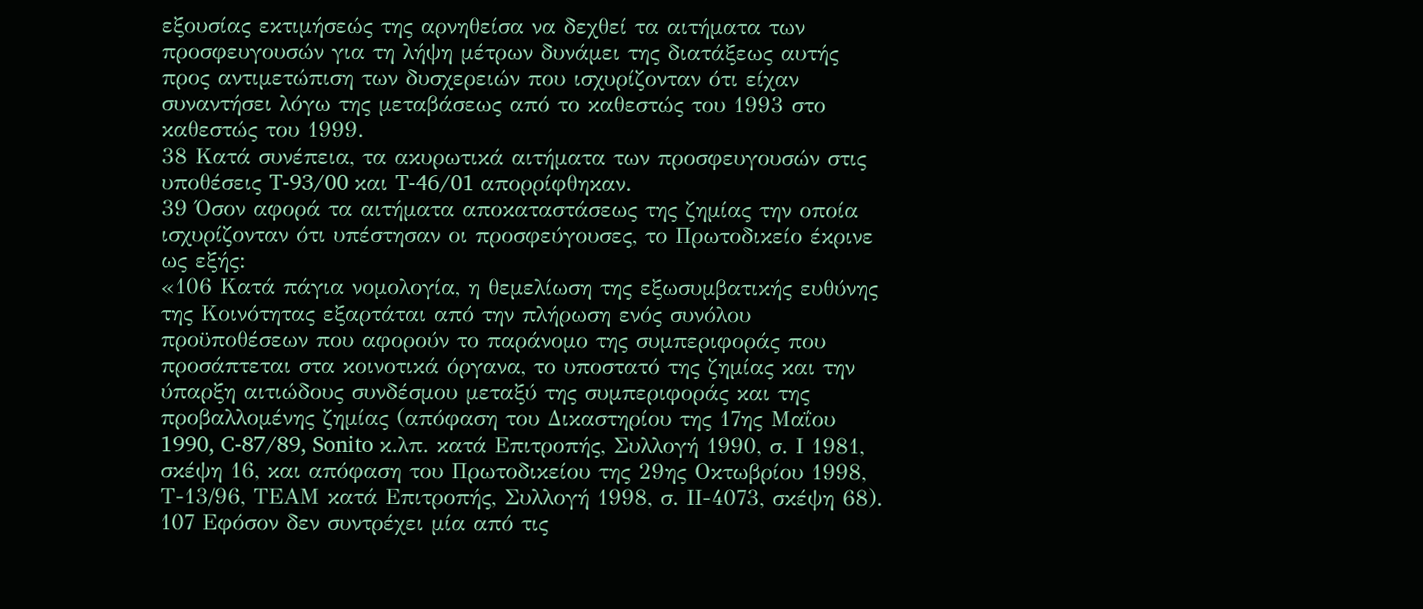εξουσίας εκτιμήσεώς της αρνηθείσα να δεχθεί τα αιτήματα των προσφευγουσών για τη λήψη μέτρων δυνάμει της διατάξεως αυτής προς αντιμετώπιση των δυσχερειών που ισχυρίζονταν ότι είχαν συναντήσει λόγω της μεταβάσεως από το καθεστώς του 1993 στο καθεστώς του 1999.
38 Κατά συνέπεια, τα ακυρωτικά αιτήματα των προσφευγουσών στις υποθέσεις T-93/00 και T-46/01 απορρίφθηκαν.
39 Όσον αφορά τα αιτήματα αποκαταστάσεως της ζημίας την οποία ισχυρίζονταν ότι υπέστησαν οι προσφεύγουσες, το Πρωτοδικείο έκρινε ως εξής:
«106 Κατά πάγια νομολογία, η θεμελίωση της εξωσυμβατικής ευθύνης της Κοινότητας εξαρτάται από την πλήρωση ενός συνόλου προϋποθέσεων που αφορούν το παράνομο της συμπεριφοράς που προσάπτεται στα κοινοτικά όργανα, το υποστατό της ζημίας και την ύπαρξη αιτιώδους συνδέσμου μεταξύ της συμπεριφοράς και της προβαλλομένης ζημίας (απόφαση του Δικαστηρίου της 17ης Μαΐου 1990, C-87/89, Sonito κ.λπ. κατά Επιτροπής, Συλλογή 1990, σ. Ι 1981, σκέψη 16, και απόφαση του Πρωτοδικείου της 29ης Οκτωβρίου 1998, Τ-13/96, ΤΕΑΜ κατά Επιτροπής, Συλλογή 1998, σ. ΙΙ-4073, σκέψη 68).
107 Εφόσον δεν συντρέχει μία από τις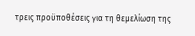τρεις προϋποθέσεις για τη θεμελίωση της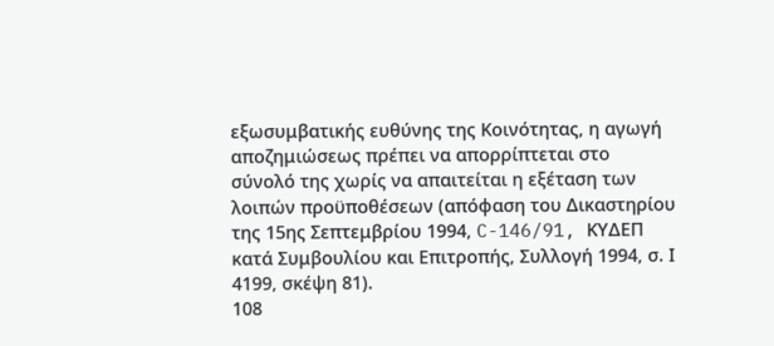εξωσυμβατικής ευθύνης της Κοινότητας, η αγωγή αποζημιώσεως πρέπει να απορρίπτεται στο σύνολό της χωρίς να απαιτείται η εξέταση των λοιπών προϋποθέσεων (απόφαση του Δικαστηρίου της 15ης Σεπτεμβρίου 1994, C-146/91, ΚΥΔΕΠ κατά Συμβουλίου και Επιτροπής, Συλλογή 1994, σ. Ι 4199, σκέψη 81).
108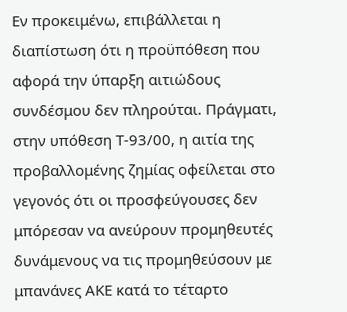Εν προκειμένω, επιβάλλεται η διαπίστωση ότι η προϋπόθεση που αφορά την ύπαρξη αιτιώδους συνδέσμου δεν πληρούται. Πράγματι, στην υπόθεση Τ-93/00, η αιτία της προβαλλομένης ζημίας οφείλεται στο γεγονός ότι οι προσφεύγουσες δεν μπόρεσαν να ανεύρουν προμηθευτές δυνάμενους να τις προμηθεύσουν με μπανάνες ΑΚΕ κατά το τέταρτο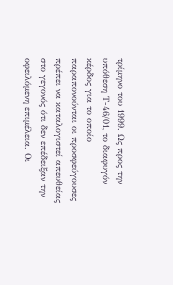τρίμηνο του 1999. Ως προς την υπόθεση Τ-46/01, το διαφυγόν κέρδος για το οποίο παραπονούνται οι προσφεύγουσες πρέπει να καταλογιστεί απευθείας στο γεγονός ότι δεν επέδειξαν την οφειλόμενη επιμέλεια. Οι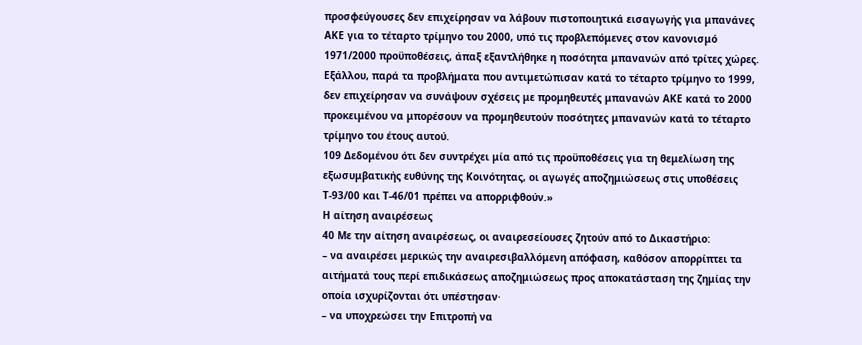προσφεύγουσες δεν επιχείρησαν να λάβουν πιστοποιητικά εισαγωγής για μπανάνες ΑΚΕ για το τέταρτο τρίμηνο του 2000, υπό τις προβλεπόμενες στον κανονισμό 1971/2000 προϋποθέσεις, άπαξ εξαντλήθηκε η ποσότητα μπανανών από τρίτες χώρες. Εξάλλου, παρά τα προβλήματα που αντιμετώπισαν κατά το τέταρτο τρίμηνο το 1999, δεν επιχείρησαν να συνάψουν σχέσεις με προμηθευτές μπανανών ΑΚΕ κατά το 2000 προκειμένου να μπορέσουν να προμηθευτούν ποσότητες μπανανών κατά το τέταρτο τρίμηνο του έτους αυτού.
109 Δεδομένου ότι δεν συντρέχει μία από τις προϋποθέσεις για τη θεμελίωση της εξωσυμβατικής ευθύνης της Κοινότητας, οι αγωγές αποζημιώσεως στις υποθέσεις Τ-93/00 και Τ-46/01 πρέπει να απορριφθούν.»
Η αίτηση αναιρέσεως
40 Με την αίτηση αναιρέσεως, οι αναιρεσείουσες ζητούν από το Δικαστήριο:
– να αναιρέσει μερικώς την αναιρεσιβαλλόμενη απόφαση, καθόσον απορρίπτει τα αιτήματά τους περί επιδικάσεως αποζημιώσεως προς αποκατάσταση της ζημίας την οποία ισχυρίζονται ότι υπέστησαν·
– να υποχρεώσει την Επιτροπή να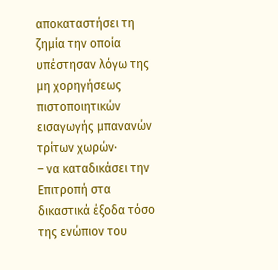αποκαταστήσει τη ζημία την οποία υπέστησαν λόγω της μη χορηγήσεως πιστοποιητικών εισαγωγής μπανανών τρίτων χωρών·
– να καταδικάσει την Επιτροπή στα δικαστικά έξοδα τόσο της ενώπιον του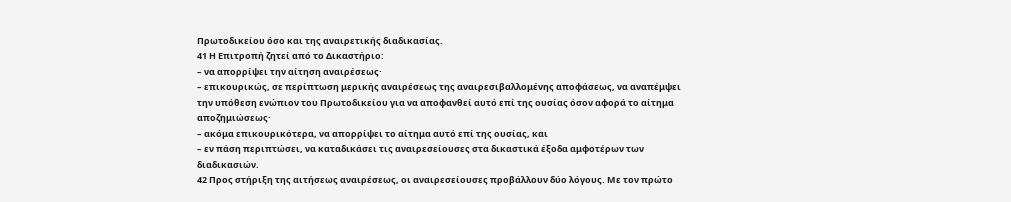Πρωτοδικείου όσο και της αναιρετικής διαδικασίας.
41 Η Επιτροπή ζητεί από το Δικαστήριο:
– να απορρίψει την αίτηση αναιρέσεως·
– επικουρικώς, σε περίπτωση μερικής αναιρέσεως της αναιρεσιβαλλομένης αποφάσεως, να αναπέμψει την υπόθεση ενώπιον του Πρωτοδικείου για να αποφανθεί αυτό επί της ουσίας όσον αφορά το αίτημα αποζημιώσεως·
– ακόμα επικουρικότερα, να απορρίψει το αίτημα αυτό επί της ουσίας, και
– εν πάση περιπτώσει, να καταδικάσει τις αναιρεσείουσες στα δικαστικά έξοδα αμφοτέρων των διαδικασιών.
42 Προς στήριξη της αιτήσεως αναιρέσεως, οι αναιρεσείουσες προβάλλουν δύο λόγους. Με τον πρώτο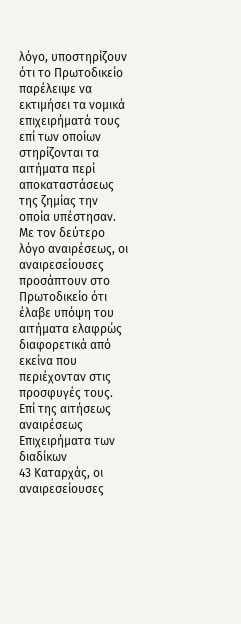λόγο, υποστηρίζουν ότι το Πρωτοδικείο παρέλειψε να εκτιμήσει τα νομικά επιχειρήματά τους επί των οποίων στηρίζονται τα αιτήματα περί αποκαταστάσεως της ζημίας την οποία υπέστησαν. Με τον δεύτερο λόγο αναιρέσεως, οι αναιρεσείουσες προσάπτουν στο Πρωτοδικείο ότι έλαβε υπόψη του αιτήματα ελαφρώς διαφορετικά από εκείνα που περιέχονταν στις προσφυγές τους.
Επί της αιτήσεως αναιρέσεως
Επιχειρήματα των διαδίκων
43 Καταρχάς, οι αναιρεσείουσες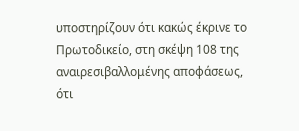υποστηρίζουν ότι κακώς έκρινε το Πρωτοδικείο, στη σκέψη 108 της αναιρεσιβαλλομένης αποφάσεως, ότι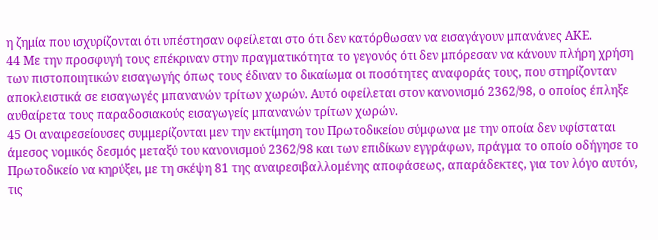η ζημία που ισχυρίζονται ότι υπέστησαν οφείλεται στο ότι δεν κατόρθωσαν να εισαγάγουν μπανάνες ΑΚΕ.
44 Με την προσφυγή τους επέκριναν στην πραγματικότητα το γεγονός ότι δεν μπόρεσαν να κάνουν πλήρη χρήση των πιστοποιητικών εισαγωγής όπως τους έδιναν το δικαίωμα οι ποσότητες αναφοράς τους, που στηρίζονταν αποκλειστικά σε εισαγωγές μπανανών τρίτων χωρών. Αυτό οφείλεται στον κανονισμό 2362/98, ο οποίος έπληξε αυθαίρετα τους παραδοσιακούς εισαγωγείς μπανανών τρίτων χωρών.
45 Οι αναιρεσείουσες συμμερίζονται μεν την εκτίμηση του Πρωτοδικείου σύμφωνα με την οποία δεν υφίσταται άμεσος νομικός δεσμός μεταξύ του κανονισμού 2362/98 και των επιδίκων εγγράφων, πράγμα το οποίο οδήγησε το Πρωτοδικείο να κηρύξει, με τη σκέψη 81 της αναιρεσιβαλλομένης αποφάσεως, απαράδεκτες, για τον λόγο αυτόν, τις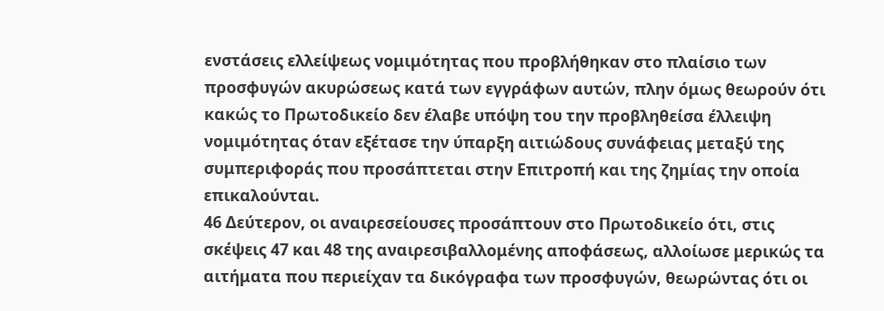ενστάσεις ελλείψεως νομιμότητας που προβλήθηκαν στο πλαίσιο των προσφυγών ακυρώσεως κατά των εγγράφων αυτών, πλην όμως θεωρούν ότι κακώς το Πρωτοδικείο δεν έλαβε υπόψη του την προβληθείσα έλλειψη νομιμότητας όταν εξέτασε την ύπαρξη αιτιώδους συνάφειας μεταξύ της συμπεριφοράς που προσάπτεται στην Επιτροπή και της ζημίας την οποία επικαλούνται.
46 Δεύτερον, οι αναιρεσείουσες προσάπτουν στο Πρωτοδικείο ότι, στις σκέψεις 47 και 48 της αναιρεσιβαλλομένης αποφάσεως, αλλοίωσε μερικώς τα αιτήματα που περιείχαν τα δικόγραφα των προσφυγών, θεωρώντας ότι οι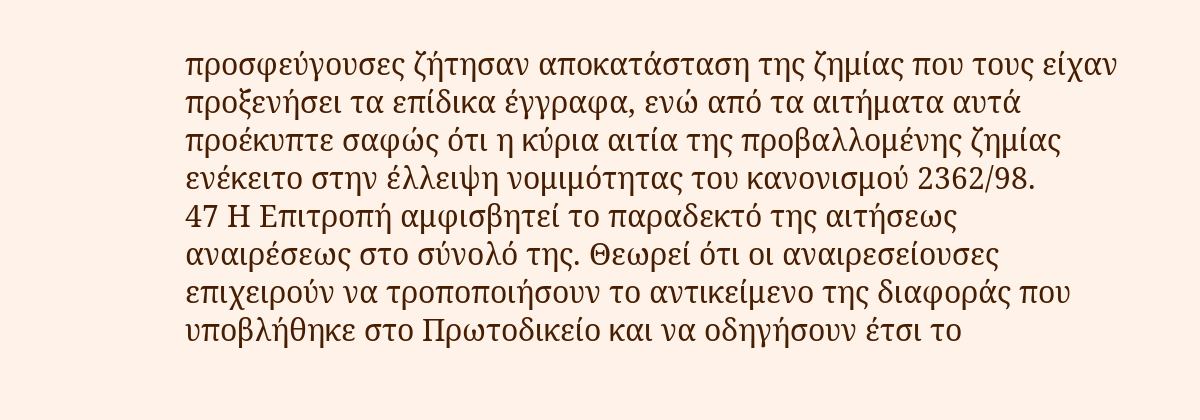προσφεύγουσες ζήτησαν αποκατάσταση της ζημίας που τους είχαν προξενήσει τα επίδικα έγγραφα, ενώ από τα αιτήματα αυτά προέκυπτε σαφώς ότι η κύρια αιτία της προβαλλομένης ζημίας ενέκειτο στην έλλειψη νομιμότητας του κανονισμού 2362/98.
47 Η Επιτροπή αμφισβητεί το παραδεκτό της αιτήσεως αναιρέσεως στο σύνολό της. Θεωρεί ότι οι αναιρεσείουσες επιχειρούν να τροποποιήσουν το αντικείμενο της διαφοράς που υποβλήθηκε στο Πρωτοδικείο και να οδηγήσουν έτσι το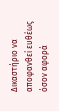Δικαστήριο να αποφανθεί ευθέως όσον αφορά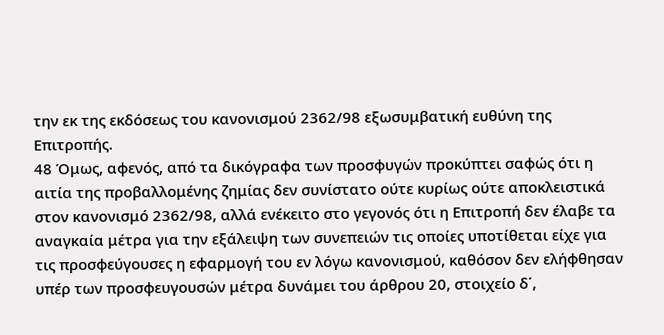την εκ της εκδόσεως του κανονισμού 2362/98 εξωσυμβατική ευθύνη της Επιτροπής.
48 Όμως, αφενός, από τα δικόγραφα των προσφυγών προκύπτει σαφώς ότι η αιτία της προβαλλομένης ζημίας δεν συνίστατο ούτε κυρίως ούτε αποκλειστικά στον κανονισμό 2362/98, αλλά ενέκειτο στο γεγονός ότι η Επιτροπή δεν έλαβε τα αναγκαία μέτρα για την εξάλειψη των συνεπειών τις οποίες υποτίθεται είχε για τις προσφεύγουσες η εφαρμογή του εν λόγω κανονισμού, καθόσον δεν ελήφθησαν υπέρ των προσφευγουσών μέτρα δυνάμει του άρθρου 20, στοιχείο δ΄,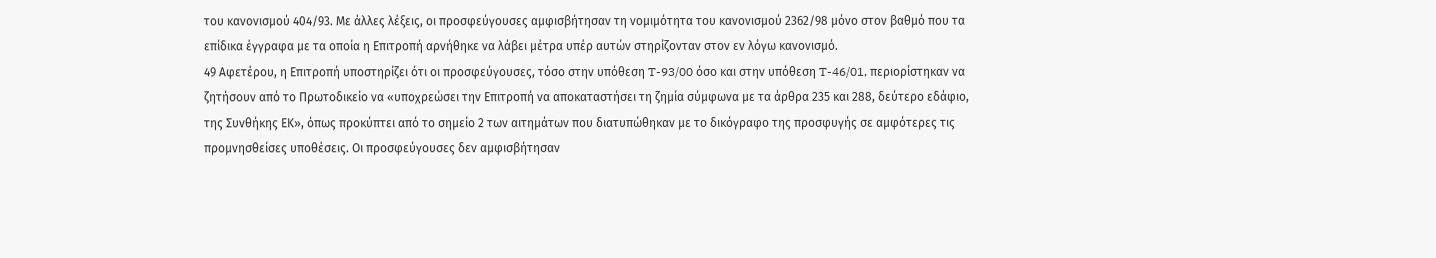του κανονισμού 404/93. Με άλλες λέξεις, οι προσφεύγουσες αμφισβήτησαν τη νομιμότητα του κανονισμού 2362/98 μόνο στον βαθμό που τα επίδικα έγγραφα με τα οποία η Επιτροπή αρνήθηκε να λάβει μέτρα υπέρ αυτών στηρίζονταν στον εν λόγω κανονισμό.
49 Αφετέρου, η Επιτροπή υποστηρίζει ότι οι προσφεύγουσες, τόσο στην υπόθεση T-93/00 όσο και στην υπόθεση T-46/01, περιορίστηκαν να ζητήσουν από το Πρωτοδικείο να «υποχρεώσει την Επιτροπή να αποκαταστήσει τη ζημία σύμφωνα με τα άρθρα 235 και 288, δεύτερο εδάφιο, της Συνθήκης ΕΚ», όπως προκύπτει από το σημείο 2 των αιτημάτων που διατυπώθηκαν με το δικόγραφο της προσφυγής σε αμφότερες τις προμνησθείσες υποθέσεις. Οι προσφεύγουσες δεν αμφισβήτησαν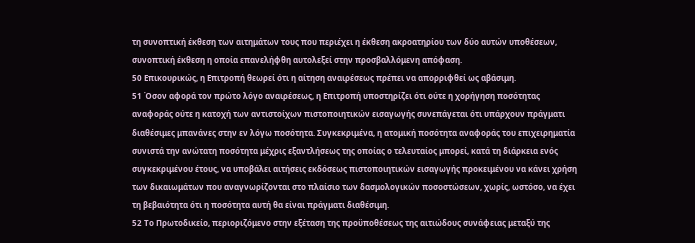τη συνοπτική έκθεση των αιτημάτων τους που περιέχει η έκθεση ακροατηρίου των δύο αυτών υποθέσεων, συνοπτική έκθεση η οποία επανελήφθη αυτολεξεί στην προσβαλλόμενη απόφαση.
50 Επικουρικώς, η Επιτροπή θεωρεί ότι η αίτηση αναιρέσεως πρέπει να απορριφθεί ως αβάσιμη.
51 Όσον αφορά τον πρώτο λόγο αναιρέσεως, η Επιτροπή υποστηρίζει ότι ούτε η χορήγηση ποσότητας αναφοράς ούτε η κατοχή των αντιστοίχων πιστοποιητικών εισαγωγής συνεπάγεται ότι υπάρχουν πράγματι διαθέσιμες μπανάνες στην εν λόγω ποσότητα. Συγκεκριμένα, η ατομική ποσότητα αναφοράς του επιχειρηματία συνιστά την ανώτατη ποσότητα μέχρις εξαντλήσεως της οποίας ο τελευταίος μπορεί, κατά τη διάρκεια ενός συγκεκριμένου έτους, να υποβάλει αιτήσεις εκδόσεως πιστοποιητικών εισαγωγής προκειμένου να κάνει χρήση των δικαιωμάτων που αναγνωρίζονται στο πλαίσιο των δασμολογικών ποσοστώσεων, χωρίς, ωστόσο, να έχει τη βεβαιότητα ότι η ποσότητα αυτή θα είναι πράγματι διαθέσιμη.
52 Το Πρωτοδικείο, περιοριζόμενο στην εξέταση της προϋποθέσεως της αιτιώδους συνάφειας μεταξύ της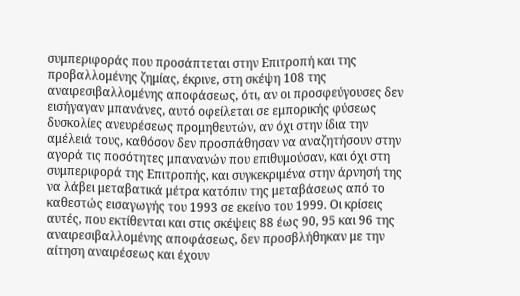συμπεριφοράς που προσάπτεται στην Επιτροπή και της προβαλλομένης ζημίας, έκρινε, στη σκέψη 108 της αναιρεσιβαλλομένης αποφάσεως, ότι, αν οι προσφεύγουσες δεν εισήγαγαν μπανάνες, αυτό οφείλεται σε εμπορικής φύσεως δυσκολίες ανευρέσεως προμηθευτών, αν όχι στην ίδια την αμέλειά τους, καθόσον δεν προσπάθησαν να αναζητήσουν στην αγορά τις ποσότητες μπανανών που επιθυμούσαν, και όχι στη συμπεριφορά της Επιτροπής, και συγκεκριμένα στην άρνησή της να λάβει μεταβατικά μέτρα κατόπιν της μεταβάσεως από το καθεστώς εισαγωγής του 1993 σε εκείνο του 1999. Οι κρίσεις αυτές, που εκτίθενται και στις σκέψεις 88 έως 90, 95 και 96 της αναιρεσιβαλλομένης αποφάσεως, δεν προσβλήθηκαν με την αίτηση αναιρέσεως και έχουν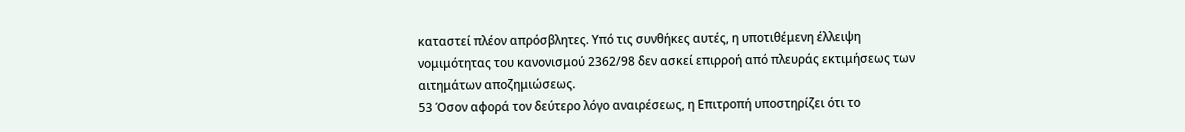καταστεί πλέον απρόσβλητες. Υπό τις συνθήκες αυτές, η υποτιθέμενη έλλειψη νομιμότητας του κανονισμού 2362/98 δεν ασκεί επιρροή από πλευράς εκτιμήσεως των αιτημάτων αποζημιώσεως.
53 Όσον αφορά τον δεύτερο λόγο αναιρέσεως, η Επιτροπή υποστηρίζει ότι το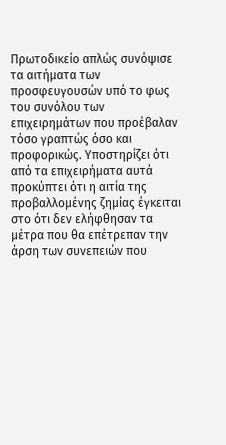Πρωτοδικείο απλώς συνόψισε τα αιτήματα των προσφευγουσών υπό το φως του συνόλου των επιχειρημάτων που προέβαλαν τόσο γραπτώς όσο και προφορικώς. Υποστηρίζει ότι από τα επιχειρήματα αυτά προκύπτει ότι η αιτία της προβαλλομένης ζημίας έγκειται στο ότι δεν ελήφθησαν τα μέτρα που θα επέτρεπαν την άρση των συνεπειών που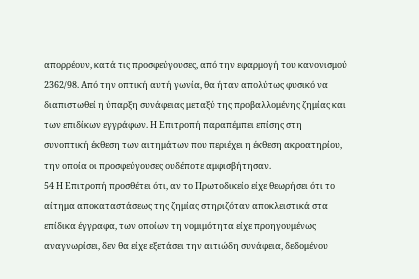απορρέουν, κατά τις προσφεύγουσες, από την εφαρμογή του κανονισμού 2362/98. Από την οπτική αυτή γωνία, θα ήταν απολύτως φυσικό να διαπιστωθεί η ύπαρξη συνάφειας μεταξύ της προβαλλομένης ζημίας και των επιδίκων εγγράφων. Η Επιτροπή παραπέμπει επίσης στη συνοπτική έκθεση των αιτημάτων που περιέχει η έκθεση ακροατηρίου, την οποία οι προσφεύγουσες ουδέποτε αμφισβήτησαν.
54 Η Επιτροπή προσθέτει ότι, αν το Πρωτοδικείο είχε θεωρήσει ότι το αίτημα αποκαταστάσεως της ζημίας στηριζόταν αποκλειστικά στα επίδικα έγγραφα, των οποίων τη νομιμότητα είχε προηγουμένως αναγνωρίσει, δεν θα είχε εξετάσει την αιτιώδη συνάφεια, δεδομένου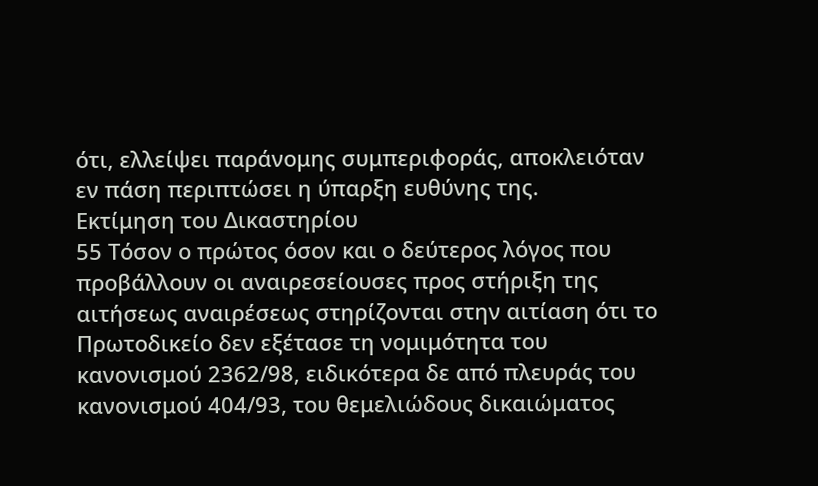ότι, ελλείψει παράνομης συμπεριφοράς, αποκλειόταν εν πάση περιπτώσει η ύπαρξη ευθύνης της.
Εκτίμηση του Δικαστηρίου
55 Τόσον ο πρώτος όσον και ο δεύτερος λόγος που προβάλλουν οι αναιρεσείουσες προς στήριξη της αιτήσεως αναιρέσεως στηρίζονται στην αιτίαση ότι το Πρωτοδικείο δεν εξέτασε τη νομιμότητα του κανονισμού 2362/98, ειδικότερα δε από πλευράς του κανονισμού 404/93, του θεμελιώδους δικαιώματος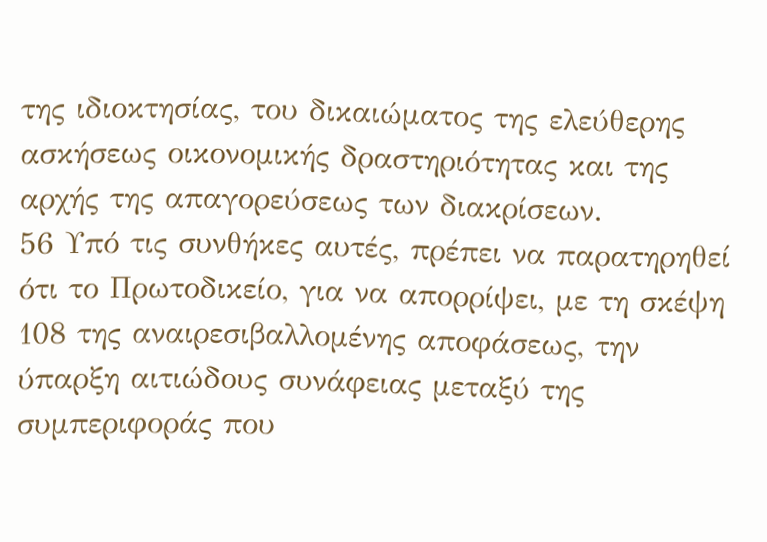της ιδιοκτησίας, του δικαιώματος της ελεύθερης ασκήσεως οικονομικής δραστηριότητας και της αρχής της απαγορεύσεως των διακρίσεων.
56 Υπό τις συνθήκες αυτές, πρέπει να παρατηρηθεί ότι το Πρωτοδικείο, για να απορρίψει, με τη σκέψη 108 της αναιρεσιβαλλομένης αποφάσεως, την ύπαρξη αιτιώδους συνάφειας μεταξύ της συμπεριφοράς που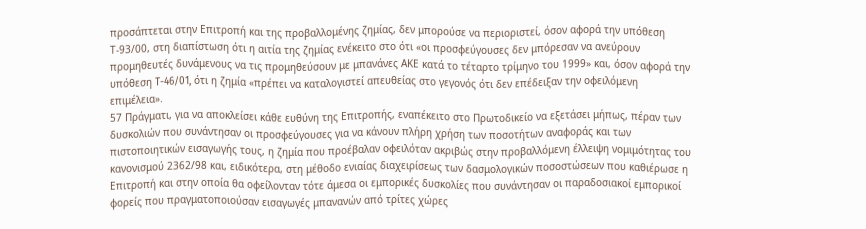προσάπτεται στην Επιτροπή και της προβαλλομένης ζημίας, δεν μπορούσε να περιοριστεί, όσον αφορά την υπόθεση Τ‑93/00, στη διαπίστωση ότι η αιτία της ζημίας ενέκειτο στο ότι «οι προσφεύγουσες δεν μπόρεσαν να ανεύρουν προμηθευτές δυνάμενους να τις προμηθεύσουν με μπανάνες ΑΚΕ κατά το τέταρτο τρίμηνο του 1999» και, όσον αφορά την υπόθεση T-46/01, ότι η ζημία «πρέπει να καταλογιστεί απευθείας στο γεγονός ότι δεν επέδειξαν την οφειλόμενη επιμέλεια».
57 Πράγματι, για να αποκλείσει κάθε ευθύνη της Επιτροπής, εναπέκειτο στο Πρωτοδικείο να εξετάσει μήπως, πέραν των δυσκολιών που συνάντησαν οι προσφεύγουσες για να κάνουν πλήρη χρήση των ποσοτήτων αναφοράς και των πιστοποιητικών εισαγωγής τους, η ζημία που προέβαλαν οφειλόταν ακριβώς στην προβαλλόμενη έλλειψη νομιμότητας του κανονισμού 2362/98 και, ειδικότερα, στη μέθοδο ενιαίας διαχειρίσεως των δασμολογικών ποσοστώσεων που καθιέρωσε η Επιτροπή και στην οποία θα οφείλονταν τότε άμεσα οι εμπορικές δυσκολίες που συνάντησαν οι παραδοσιακοί εμπορικοί φορείς που πραγματοποιούσαν εισαγωγές μπανανών από τρίτες χώρες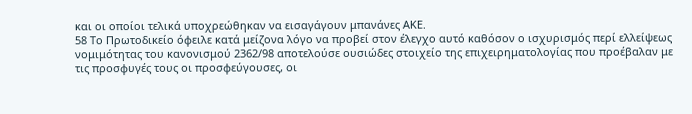και οι οποίοι τελικά υποχρεώθηκαν να εισαγάγουν μπανάνες ΑΚΕ.
58 Το Πρωτοδικείο όφειλε κατά μείζονα λόγο να προβεί στον έλεγχο αυτό καθόσον ο ισχυρισμός περί ελλείψεως νομιμότητας του κανονισμού 2362/98 αποτελούσε ουσιώδες στοιχείο της επιχειρηματολογίας που προέβαλαν με τις προσφυγές τους οι προσφεύγουσες, οι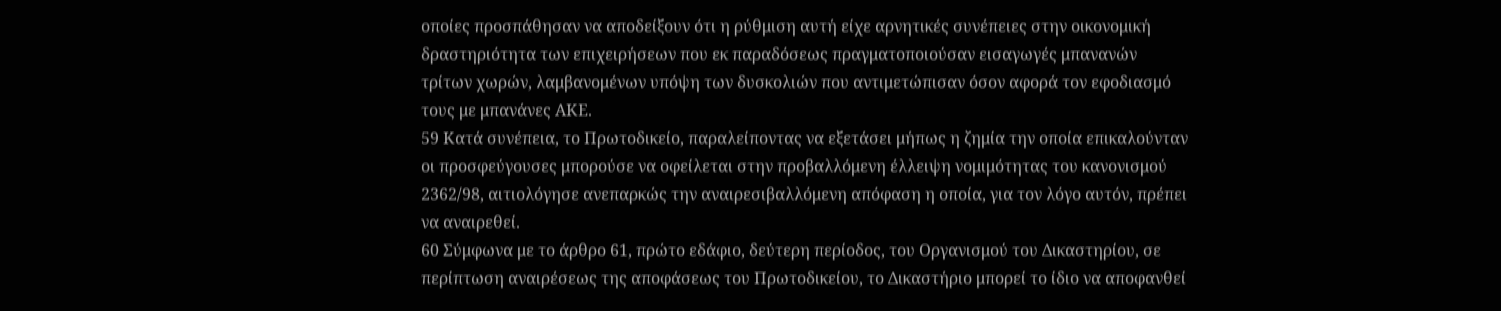οποίες προσπάθησαν να αποδείξουν ότι η ρύθμιση αυτή είχε αρνητικές συνέπειες στην οικονομική δραστηριότητα των επιχειρήσεων που εκ παραδόσεως πραγματοποιούσαν εισαγωγές μπανανών τρίτων χωρών, λαμβανομένων υπόψη των δυσκολιών που αντιμετώπισαν όσον αφορά τον εφοδιασμό τους με μπανάνες ΑΚΕ.
59 Κατά συνέπεια, το Πρωτοδικείο, παραλείποντας να εξετάσει μήπως η ζημία την οποία επικαλούνταν οι προσφεύγουσες μπορούσε να οφείλεται στην προβαλλόμενη έλλειψη νομιμότητας του κανονισμού 2362/98, αιτιολόγησε ανεπαρκώς την αναιρεσιβαλλόμενη απόφαση η οποία, για τον λόγο αυτόν, πρέπει να αναιρεθεί.
60 Σύμφωνα με το άρθρο 61, πρώτο εδάφιο, δεύτερη περίοδος, του Οργανισμού του Δικαστηρίου, σε περίπτωση αναιρέσεως της αποφάσεως του Πρωτοδικείου, το Δικαστήριο μπορεί το ίδιο να αποφανθεί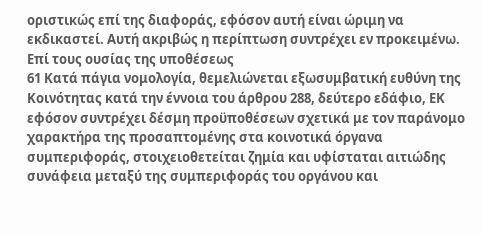οριστικώς επί της διαφοράς, εφόσον αυτή είναι ώριμη να εκδικαστεί. Αυτή ακριβώς η περίπτωση συντρέχει εν προκειμένω.
Επί τους ουσίας της υποθέσεως
61 Κατά πάγια νομολογία, θεμελιώνεται εξωσυμβατική ευθύνη της Κοινότητας κατά την έννοια του άρθρου 288, δεύτερο εδάφιο, ΕΚ εφόσον συντρέχει δέσμη προϋποθέσεων σχετικά με τον παράνομο χαρακτήρα της προσαπτομένης στα κοινοτικά όργανα συμπεριφοράς, στοιχειοθετείται ζημία και υφίσταται αιτιώδης συνάφεια μεταξύ της συμπεριφοράς του οργάνου και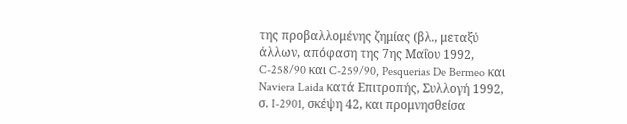της προβαλλομένης ζημίας (βλ., μεταξύ άλλων, απόφαση της 7ης Μαΐου 1992, C-258/90 και C-259/90, Pesquerias De Bermeo και Naviera Laida κατά Επιτροπής, Συλλογή 1992, σ. I‑2901, σκέψη 42, και προμνησθείσα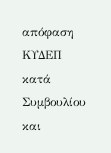απόφαση ΚΥΔΕΠ κατά Συμβουλίου και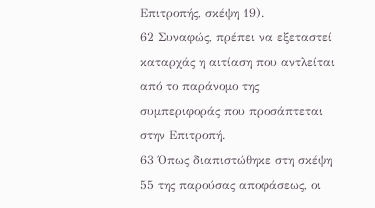Επιτροπής, σκέψη 19).
62 Συναφώς, πρέπει να εξεταστεί καταρχάς η αιτίαση που αντλείται από το παράνομο της συμπεριφοράς που προσάπτεται στην Επιτροπή.
63 Όπως διαπιστώθηκε στη σκέψη 55 της παρούσας αποφάσεως, οι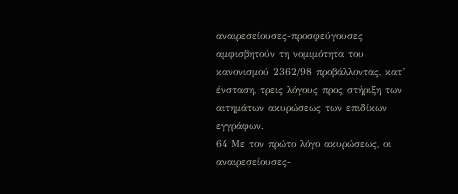αναιρεσείουσες-προσφεύγουσες αμφισβητούν τη νομιμότητα του κανονισμού 2362/98 προβάλλοντας, κατ’ ένσταση, τρεις λόγους προς στήριξη των αιτημάτων ακυρώσεως των επιδίκων εγγράφων.
64 Με τον πρώτο λόγο ακυρώσεως, οι αναιρεσείουσες-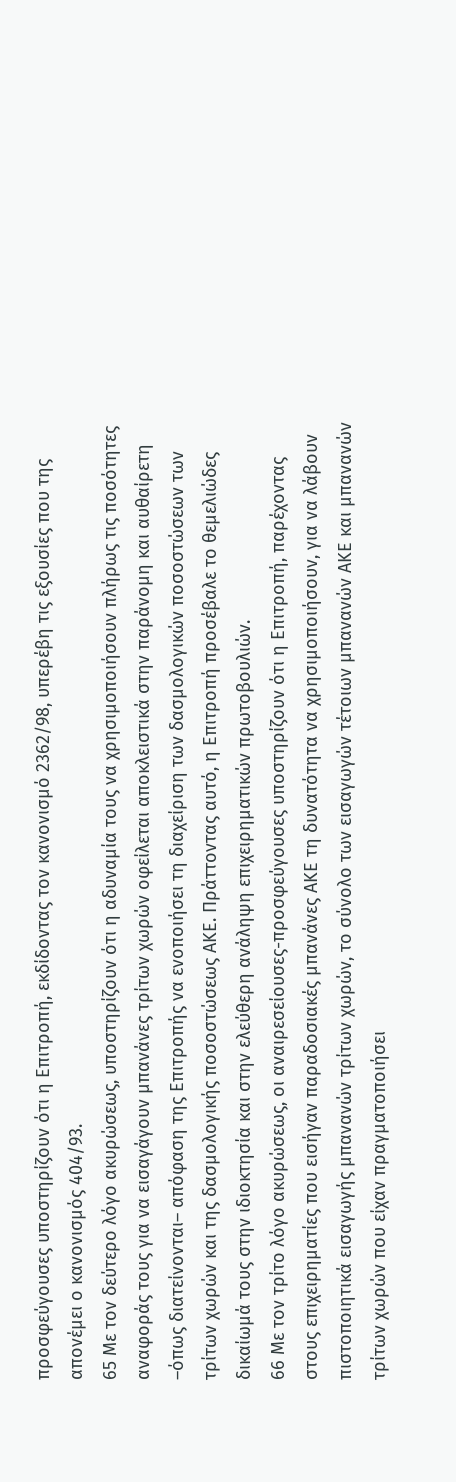προσφεύγουσες υποστηρίζουν ότι η Επιτροπή, εκδίδοντας τον κανονισμό 2362/98, υπερέβη τις εξουσίες που της απονέμει ο κανονισμός 404/93.
65 Με τον δεύτερο λόγο ακυρώσεως, υποστηρίζουν ότι η αδυναμία τους να χρησιμοποιήσουν πλήρως τις ποσότητες αναφοράς τους για να εισαγάγουν μπανάνες τρίτων χωρών οφείλεται αποκλειστικά στην παράνομη και αυθαίρετη –όπως διατείνονται– απόφαση της Επιτροπής να ενοποιήσει τη διαχείριση των δασμολογικών ποσοστώσεων των τρίτων χωρών και της δασμολογικής ποσοστώσεως ΑΚΕ. Πράττοντας αυτό, η Επιτροπή προσέβαλε το θεμελιώδες δικαίωμά τους στην ιδιοκτησία και στην ελεύθερη ανάληψη επιχειρηματικών πρωτοβουλιών.
66 Με τον τρίτο λόγο ακυρώσεως, οι αναιρεσείουσες-προσφεύγουσες υποστηρίζουν ότι η Επιτροπή, παρέχοντας στους επιχειρηματίες που εισήγαν παραδοσιακές μπανάνες ΑΚΕ τη δυνατότητα να χρησιμοποιήσουν, για να λάβουν πιστοποιητικά εισαγωγής μπανανών τρίτων χωρών, το σύνολο των εισαγωγών τέτοιων μπανανών ΑΚΕ και μπανανών τρίτων χωρών που είχαν πραγματοποιήσει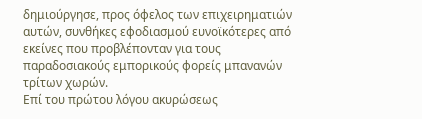δημιούργησε, προς όφελος των επιχειρηματιών αυτών, συνθήκες εφοδιασμού ευνοϊκότερες από εκείνες που προβλέπονταν για τους παραδοσιακούς εμπορικούς φορείς μπανανών τρίτων χωρών.
Επί του πρώτου λόγου ακυρώσεως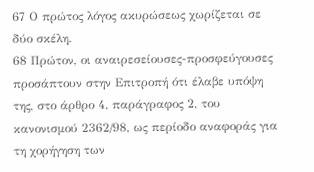67 Ο πρώτος λόγος ακυρώσεως χωρίζεται σε δύο σκέλη.
68 Πρώτον, οι αναιρεσείουσες-προσφεύγουσες προσάπτουν στην Επιτροπή ότι έλαβε υπόψη της, στο άρθρο 4, παράγραφος 2, του κανονισμού 2362/98, ως περίοδο αναφοράς για τη χορήγηση των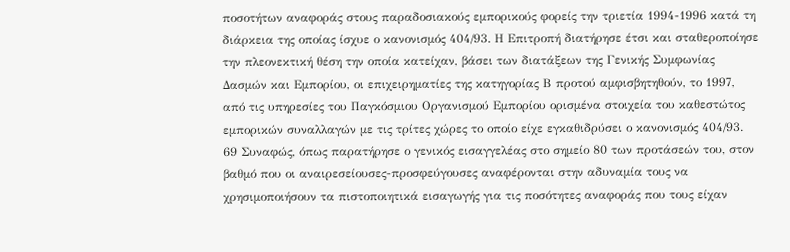ποσοτήτων αναφοράς στους παραδοσιακούς εμπορικούς φορείς την τριετία 1994-1996 κατά τη διάρκεια της οποίας ίσχυε ο κανονισμός 404/93. Η Επιτροπή διατήρησε έτσι και σταθεροποίησε την πλεονεκτική θέση την οποία κατείχαν, βάσει των διατάξεων της Γενικής Συμφωνίας Δασμών και Εμπορίου, οι επιχειρηματίες της κατηγορίας Β προτού αμφισβητηθούν, το 1997, από τις υπηρεσίες του Παγκόσμιου Οργανισμού Εμπορίου ορισμένα στοιχεία του καθεστώτος εμπορικών συναλλαγών με τις τρίτες χώρες το οποίο είχε εγκαθιδρύσει ο κανονισμός 404/93.
69 Συναφώς, όπως παρατήρησε ο γενικός εισαγγελέας στο σημείο 80 των προτάσεών του, στον βαθμό που οι αναιρεσείουσες-προσφεύγουσες αναφέρονται στην αδυναμία τους να χρησιμοποιήσουν τα πιστοποιητικά εισαγωγής για τις ποσότητες αναφοράς που τους είχαν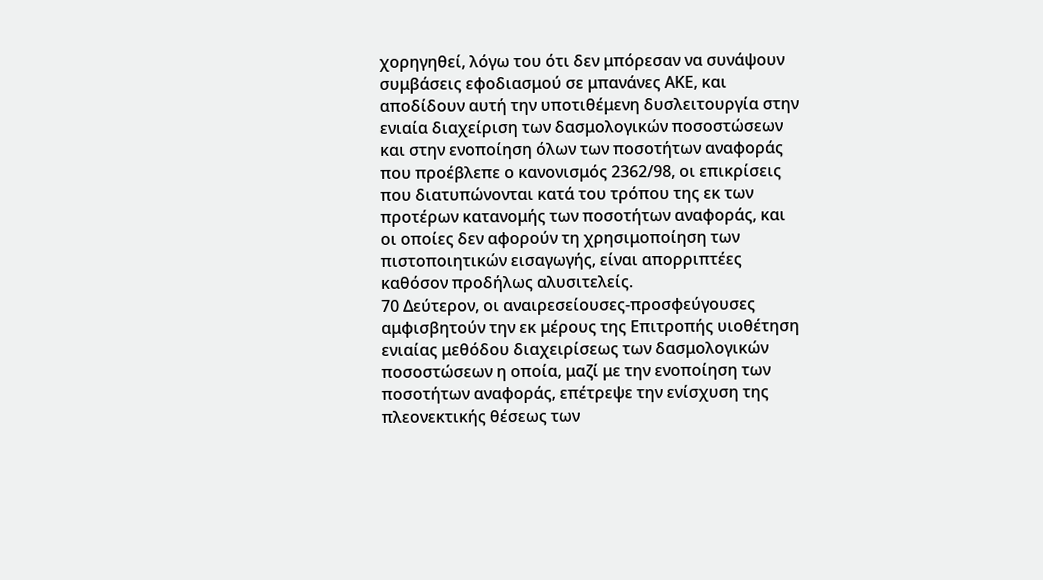χορηγηθεί, λόγω του ότι δεν μπόρεσαν να συνάψουν συμβάσεις εφοδιασμού σε μπανάνες ΑΚΕ, και αποδίδουν αυτή την υποτιθέμενη δυσλειτουργία στην ενιαία διαχείριση των δασμολογικών ποσοστώσεων και στην ενοποίηση όλων των ποσοτήτων αναφοράς που προέβλεπε ο κανονισμός 2362/98, οι επικρίσεις που διατυπώνονται κατά του τρόπου της εκ των προτέρων κατανομής των ποσοτήτων αναφοράς, και οι οποίες δεν αφορούν τη χρησιμοποίηση των πιστοποιητικών εισαγωγής, είναι απορριπτέες καθόσον προδήλως αλυσιτελείς.
70 Δεύτερον, οι αναιρεσείουσες-προσφεύγουσες αμφισβητούν την εκ μέρους της Επιτροπής υιοθέτηση ενιαίας μεθόδου διαχειρίσεως των δασμολογικών ποσοστώσεων η οποία, μαζί με την ενοποίηση των ποσοτήτων αναφοράς, επέτρεψε την ενίσχυση της πλεονεκτικής θέσεως των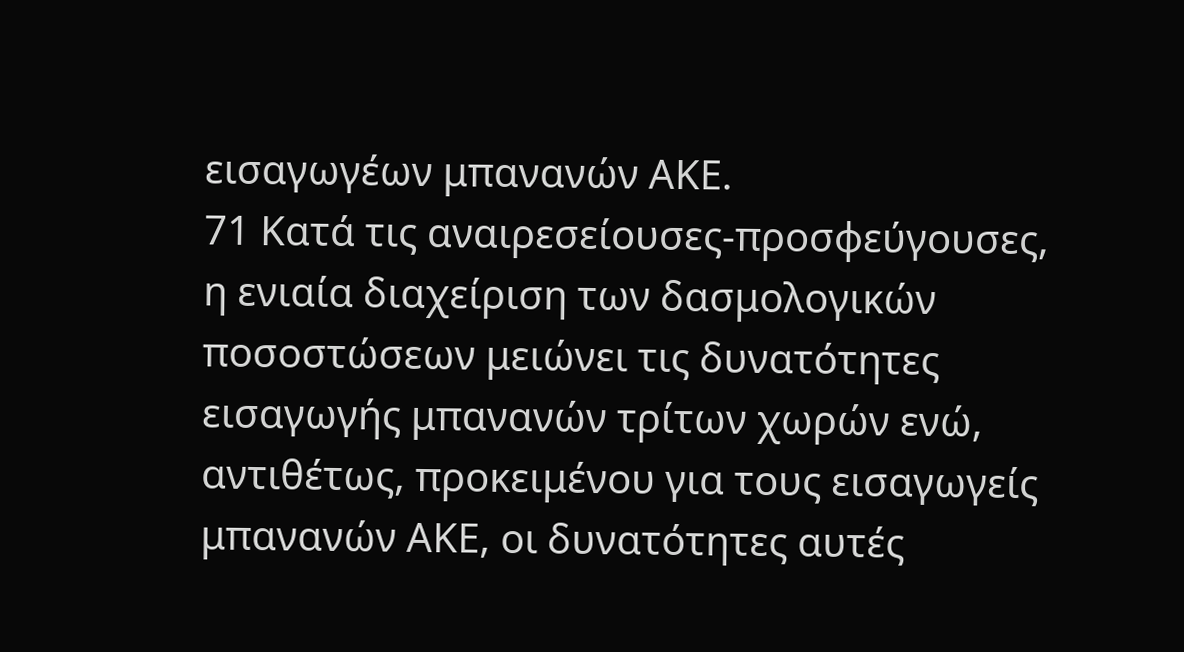εισαγωγέων μπανανών ΑΚΕ.
71 Κατά τις αναιρεσείουσες-προσφεύγουσες, η ενιαία διαχείριση των δασμολογικών ποσοστώσεων μειώνει τις δυνατότητες εισαγωγής μπανανών τρίτων χωρών ενώ, αντιθέτως, προκειμένου για τους εισαγωγείς μπανανών ΑΚΕ, οι δυνατότητες αυτές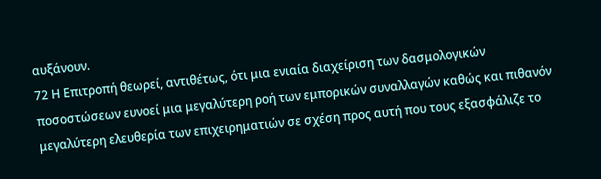αυξάνουν.
72 Η Επιτροπή θεωρεί, αντιθέτως, ότι μια ενιαία διαχείριση των δασμολογικών ποσοστώσεων ευνοεί μια μεγαλύτερη ροή των εμπορικών συναλλαγών καθώς και πιθανόν μεγαλύτερη ελευθερία των επιχειρηματιών σε σχέση προς αυτή που τους εξασφάλιζε το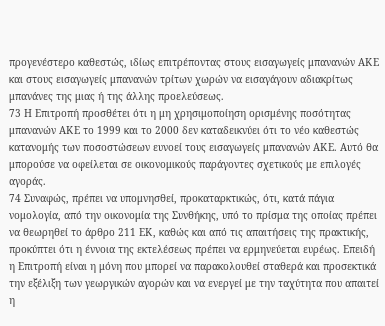προγενέστερο καθεστώς, ιδίως επιτρέποντας στους εισαγωγείς μπανανών ΑΚΕ και στους εισαγωγείς μπανανών τρίτων χωρών να εισαγάγουν αδιακρίτως μπανάνες της μιας ή της άλλης προελεύσεως.
73 Η Επιτροπή προσθέτει ότι η μη χρησιμοποίηση ορισμένης ποσότητας μπανανών ΑΚΕ το 1999 και το 2000 δεν καταδεικνύει ότι το νέο καθεστώς κατανομής των ποσοστώσεων ευνοεί τους εισαγωγείς μπανανών ΑΚΕ. Αυτό θα μπορούσε να οφείλεται σε οικονομικούς παράγοντες σχετικούς με επιλογές αγοράς.
74 Συναφώς, πρέπει να υπομνησθεί, προκαταρκτικώς, ότι, κατά πάγια νομολογία, από την οικονομία της Συνθήκης, υπό το πρίσμα της οποίας πρέπει να θεωρηθεί το άρθρο 211 ΕΚ, καθώς και από τις απαιτήσεις της πρακτικής, προκύπτει ότι η έννοια της εκτελέσεως πρέπει να ερμηνεύεται ευρέως. Επειδή η Επιτροπή είναι η μόνη που μπορεί να παρακολουθεί σταθερά και προσεκτικά την εξέλιξη των γεωργικών αγορών και να ενεργεί με την ταχύτητα που απαιτεί η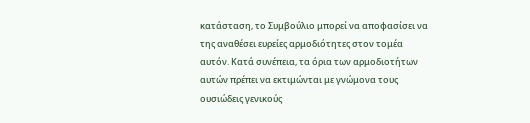κατάσταση, το Συμβούλιο μπορεί να αποφασίσει να της αναθέσει ευρείες αρμοδιότητες στον τομέα αυτόν. Κατά συνέπεια, τα όρια των αρμοδιοτήτων αυτών πρέπει να εκτιμώνται με γνώμονα τους ουσιώδεις γενικούς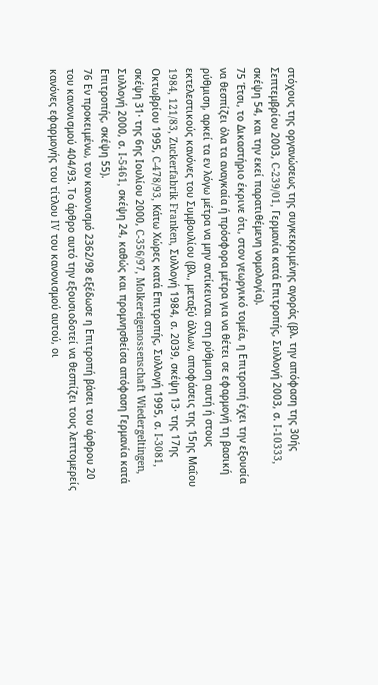στόχους της οργανώσεως της συγκεκριμένης αγοράς (βλ. την απόφαση της 30ής Σεπτεμβρίου 2003, C-239/01, Γερμανία κατά Επιτροπής, Συλλογή 2003, σ. I‑10333, σκέψη 54, και την εκεί παρατιθέμενη νομολογία).
75 Έτσι, το Δικαστήριο έκρινε ότι, στον γεωργικό τομέα, η Επιτροπή έχει την εξουσία να θεσπίζει όλα τα αναγκαία ή πρόσφορα μέτρα για να θέτει σε εφαρμογή τη βασική ρύθμιση, αρκεί τα εν λόγω μέτρα να μην αντίκεινται στη ρύθμιση αυτή ή στους εκτελεστικούς κανόνες του Συμβουλίου (βλ., μεταξύ άλλων, αποφάσεις της 15ης Μαΐου 1984, 121/83, Zuckerfabrik Franken, Συλλογή 1984, σ. 2039, σκέψη 13· της 17ης Οκτωβρίου 1995, C-478/93, Κάτω Χώρες κατά Επιτροπής, Συλλογή 1995, σ. I‑3081, σκέψη 31· της 6ης Ιουλίου 2000, C-356/97, Molkereigenossenschaft Wiedergeltingen, Συλλογή 2000, σ. I‑5461, σκέψη 24, καθώς και προμνησθείσα απόφαση Γερμανία κατά Επιτροπής, σκέψη 55).
76 Εν προκειμένω, τον κανονισμό 2362/98 εξέδωσε η Επιτροπή βάσει του άρθρου 20 του κανονισμού 404/93. Το άρθρο αυτό την εξουσιοδοτεί να θεσπίζει τους λεπτομερείς κανόνες εφαρμογής του τίτλου IV του κανονισμού αυτού, οι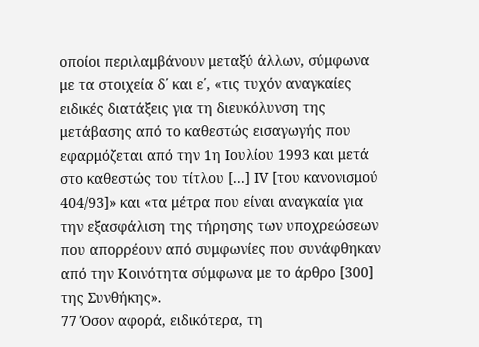οποίοι περιλαμβάνουν μεταξύ άλλων, σύμφωνα με τα στοιχεία δ΄ και ε΄, «τις τυχόν αναγκαίες ειδικές διατάξεις για τη διευκόλυνση της μετάβασης από το καθεστώς εισαγωγής που εφαρμόζεται από την 1η Ιουλίου 1993 και μετά στο καθεστώς του τίτλου [...] IV [του κανονισμού 404/93]» και «τα μέτρα που είναι αναγκαία για την εξασφάλιση της τήρησης των υποχρεώσεων που απορρέουν από συμφωνίες που συνάφθηκαν από την Κοινότητα σύμφωνα με το άρθρο [300] της Συνθήκης».
77 Όσον αφορά, ειδικότερα, τη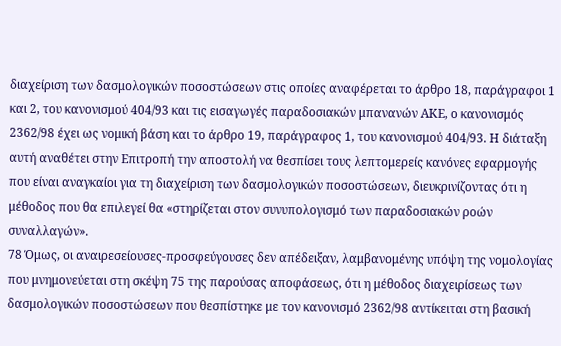διαχείριση των δασμολογικών ποσοστώσεων στις οποίες αναφέρεται το άρθρο 18, παράγραφοι 1 και 2, του κανονισμού 404/93 και τις εισαγωγές παραδοσιακών μπανανών ΑΚΕ, ο κανονισμός 2362/98 έχει ως νομική βάση και το άρθρο 19, παράγραφος 1, του κανονισμού 404/93. Η διάταξη αυτή αναθέτει στην Επιτροπή την αποστολή να θεσπίσει τους λεπτομερείς κανόνες εφαρμογής που είναι αναγκαίοι για τη διαχείριση των δασμολογικών ποσοστώσεων, διευκρινίζοντας ότι η μέθοδος που θα επιλεγεί θα «στηρίζεται στον συνυπολογισμό των παραδοσιακών ροών συναλλαγών».
78 Όμως, οι αναιρεσείουσες-προσφεύγουσες δεν απέδειξαν, λαμβανομένης υπόψη της νομολογίας που μνημονεύεται στη σκέψη 75 της παρούσας αποφάσεως, ότι η μέθοδος διαχειρίσεως των δασμολογικών ποσοστώσεων που θεσπίστηκε με τον κανονισμό 2362/98 αντίκειται στη βασική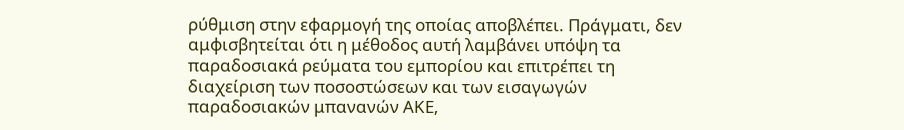ρύθμιση στην εφαρμογή της οποίας αποβλέπει. Πράγματι, δεν αμφισβητείται ότι η μέθοδος αυτή λαμβάνει υπόψη τα παραδοσιακά ρεύματα του εμπορίου και επιτρέπει τη διαχείριση των ποσοστώσεων και των εισαγωγών παραδοσιακών μπανανών ΑΚΕ,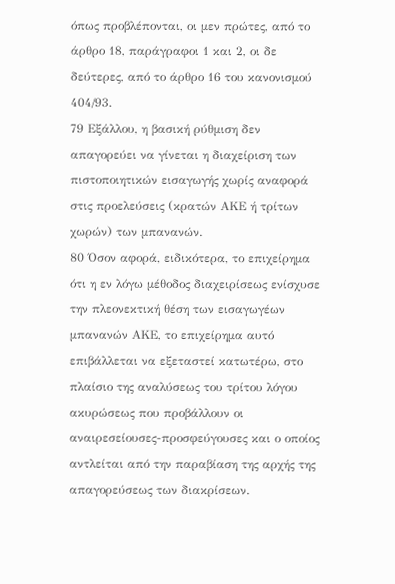όπως προβλέπονται, οι μεν πρώτες, από το άρθρο 18, παράγραφοι 1 και 2, οι δε δεύτερες, από το άρθρο 16 του κανονισμού 404/93.
79 Εξάλλου, η βασική ρύθμιση δεν απαγορεύει να γίνεται η διαχείριση των πιστοποιητικών εισαγωγής χωρίς αναφορά στις προελεύσεις (κρατών ΑΚΕ ή τρίτων χωρών) των μπανανών.
80 Όσον αφορά, ειδικότερα, το επιχείρημα ότι η εν λόγω μέθοδος διαχειρίσεως ενίσχυσε την πλεονεκτική θέση των εισαγωγέων μπανανών ΑΚΕ, το επιχείρημα αυτό επιβάλλεται να εξεταστεί κατωτέρω, στο πλαίσιο της αναλύσεως του τρίτου λόγου ακυρώσεως που προβάλλουν οι αναιρεσείουσες-προσφεύγουσες και ο οποίος αντλείται από την παραβίαση της αρχής της απαγορεύσεως των διακρίσεων.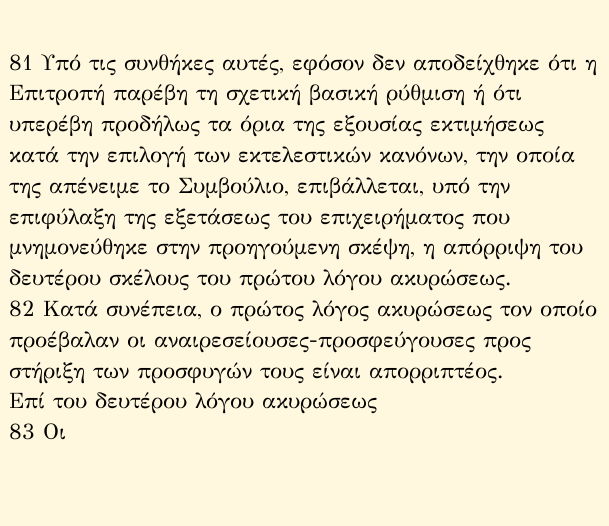81 Υπό τις συνθήκες αυτές, εφόσον δεν αποδείχθηκε ότι η Επιτροπή παρέβη τη σχετική βασική ρύθμιση ή ότι υπερέβη προδήλως τα όρια της εξουσίας εκτιμήσεως κατά την επιλογή των εκτελεστικών κανόνων, την οποία της απένειμε το Συμβούλιο, επιβάλλεται, υπό την επιφύλαξη της εξετάσεως του επιχειρήματος που μνημονεύθηκε στην προηγούμενη σκέψη, η απόρριψη του δευτέρου σκέλους του πρώτου λόγου ακυρώσεως.
82 Κατά συνέπεια, ο πρώτος λόγος ακυρώσεως τον οποίο προέβαλαν οι αναιρεσείουσες-προσφεύγουσες προς στήριξη των προσφυγών τους είναι απορριπτέος.
Επί του δευτέρου λόγου ακυρώσεως
83 Οι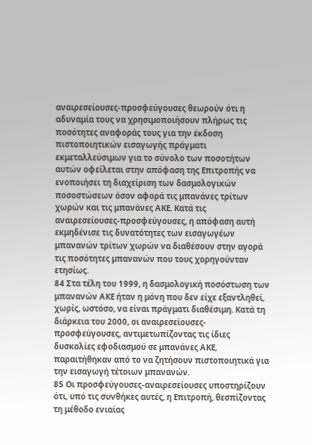αναιρεσείουσες-προσφεύγουσες θεωρούν ότι η αδυναμία τους να χρησιμοποιήσουν πλήρως τις ποσότητες αναφοράς τους για την έκδοση πιστοποιητικών εισαγωγής πράγματι εκμεταλλεύσιμων για το σύνολο των ποσοτήτων αυτών οφείλεται στην απόφαση της Επιτροπής να ενοποιήσει τη διαχείριση των δασμολογικών ποσοστώσεων όσον αφορά τις μπανάνες τρίτων χωρών και τις μπανάνες ΑΚΕ. Κατά τις αναιρεσείουσες-προσφεύγουσες, η απόφαση αυτή εκμηδένισε τις δυνατότητες των εισαγωγέων μπανανών τρίτων χωρών να διαθέσουν στην αγορά τις ποσότητες μπανανών που τους χορηγούνταν ετησίως.
84 Στα τέλη του 1999, η δασμολογική ποσόστωση των μπανανών ΑΚΕ ήταν η μόνη που δεν είχε εξαντληθεί, χωρίς, ωστόσο, να είναι πράγματι διαθέσιμη. Κατά τη διάρκεια του 2000, οι αναιρεσείουσες-προσφεύγουσες, αντιμετωπίζοντας τις ίδιες δυσκολίες εφοδιασμού σε μπανάνες ΑΚΕ, παραιτήθηκαν από το να ζητήσουν πιστοποιητικά για την εισαγωγή τέτοιων μπανανών.
85 Οι προσφεύγουσες-αναιρεσείουσες υποστηρίζουν ότι, υπό τις συνθήκες αυτές, η Επιτροπή, θεσπίζοντας τη μέθοδο ενιαίας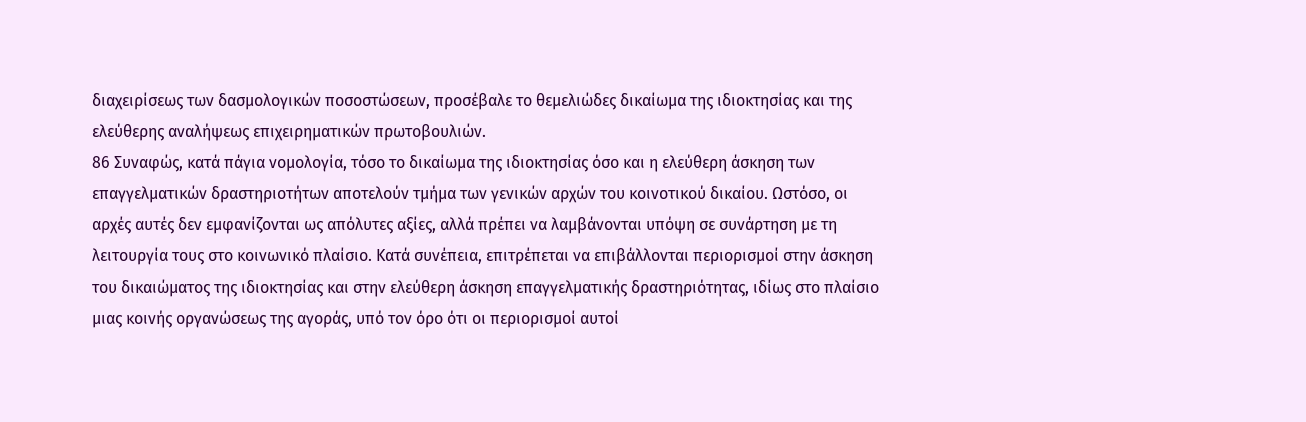διαχειρίσεως των δασμολογικών ποσοστώσεων, προσέβαλε το θεμελιώδες δικαίωμα της ιδιοκτησίας και της ελεύθερης αναλήψεως επιχειρηματικών πρωτοβουλιών.
86 Συναφώς, κατά πάγια νομολογία, τόσο το δικαίωμα της ιδιοκτησίας όσο και η ελεύθερη άσκηση των επαγγελματικών δραστηριοτήτων αποτελούν τμήμα των γενικών αρχών του κοινοτικού δικαίου. Ωστόσο, οι αρχές αυτές δεν εμφανίζονται ως απόλυτες αξίες, αλλά πρέπει να λαμβάνονται υπόψη σε συνάρτηση με τη λειτουργία τους στο κοινωνικό πλαίσιο. Κατά συνέπεια, επιτρέπεται να επιβάλλονται περιορισμοί στην άσκηση του δικαιώματος της ιδιοκτησίας και στην ελεύθερη άσκηση επαγγελματικής δραστηριότητας, ιδίως στο πλαίσιο μιας κοινής οργανώσεως της αγοράς, υπό τον όρο ότι οι περιορισμοί αυτοί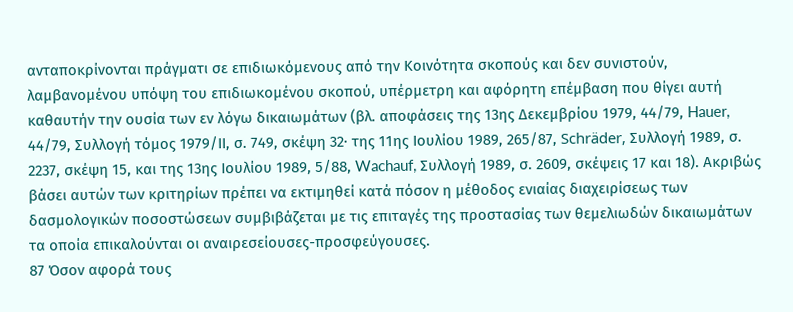ανταποκρίνονται πράγματι σε επιδιωκόμενους από την Κοινότητα σκοπούς και δεν συνιστούν, λαμβανομένου υπόψη του επιδιωκομένου σκοπού, υπέρμετρη και αφόρητη επέμβαση που θίγει αυτή καθαυτήν την ουσία των εν λόγω δικαιωμάτων (βλ. αποφάσεις της 13ης Δεκεμβρίου 1979, 44/79, Hauer, 44/79, Συλλογή τόμος 1979/ΙΙ, σ. 749, σκέψη 32· της 11ης Ιουλίου 1989, 265/87, Schräder, Συλλογή 1989, σ. 2237, σκέψη 15, και της 13ης Ιουλίου 1989, 5/88, Wachauf, Συλλογή 1989, σ. 2609, σκέψεις 17 και 18). Ακριβώς βάσει αυτών των κριτηρίων πρέπει να εκτιμηθεί κατά πόσον η μέθοδος ενιαίας διαχειρίσεως των δασμολογικών ποσοστώσεων συμβιβάζεται με τις επιταγές της προστασίας των θεμελιωδών δικαιωμάτων τα οποία επικαλούνται οι αναιρεσείουσες-προσφεύγουσες.
87 Όσον αφορά τους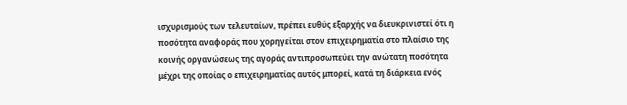ισχυρισμούς των τελευταίων, πρέπει ευθύς εξαρχής να διευκρινιστεί ότι η ποσότητα αναφοράς που χορηγείται στον επιχειρηματία στο πλαίσιο της κοινής οργανώσεως της αγοράς αντιπροσωπεύει την ανώτατη ποσότητα μέχρι της οποίας ο επιχειρηματίας αυτός μπορεί, κατά τη διάρκεια ενός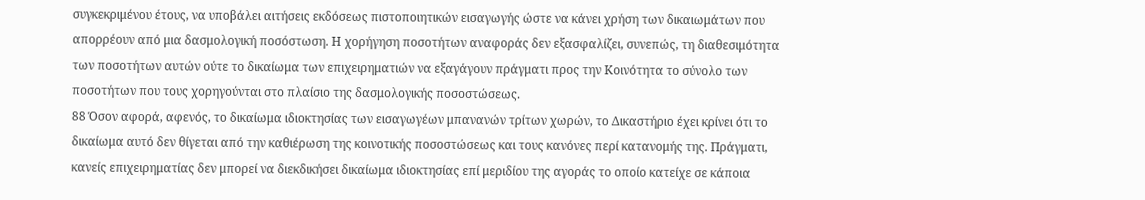συγκεκριμένου έτους, να υποβάλει αιτήσεις εκδόσεως πιστοποιητικών εισαγωγής ώστε να κάνει χρήση των δικαιωμάτων που απορρέουν από μια δασμολογική ποσόστωση. Η χορήγηση ποσοτήτων αναφοράς δεν εξασφαλίζει, συνεπώς, τη διαθεσιμότητα των ποσοτήτων αυτών ούτε το δικαίωμα των επιχειρηματιών να εξαγάγουν πράγματι προς την Κοινότητα το σύνολο των ποσοτήτων που τους χορηγούνται στο πλαίσιο της δασμολογικής ποσοστώσεως.
88 Όσον αφορά, αφενός, το δικαίωμα ιδιοκτησίας των εισαγωγέων μπανανών τρίτων χωρών, το Δικαστήριο έχει κρίνει ότι το δικαίωμα αυτό δεν θίγεται από την καθιέρωση της κοινοτικής ποσοστώσεως και τους κανόνες περί κατανομής της. Πράγματι, κανείς επιχειρηματίας δεν μπορεί να διεκδικήσει δικαίωμα ιδιοκτησίας επί μεριδίου της αγοράς το οποίο κατείχε σε κάποια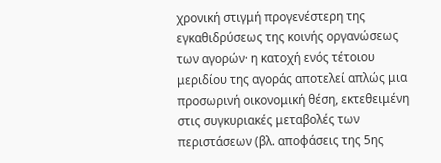χρονική στιγμή προγενέστερη της εγκαθιδρύσεως της κοινής οργανώσεως των αγορών· η κατοχή ενός τέτοιου μεριδίου της αγοράς αποτελεί απλώς μια προσωρινή οικονομική θέση, εκτεθειμένη στις συγκυριακές μεταβολές των περιστάσεων (βλ. αποφάσεις της 5ης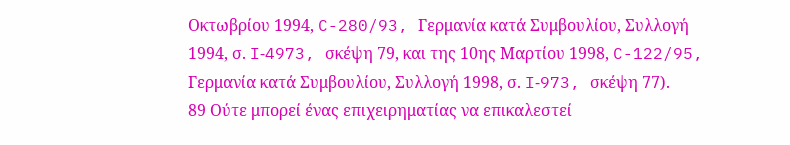Οκτωβρίου 1994, C-280/93, Γερμανία κατά Συμβουλίου, Συλλογή 1994, σ. I‑4973, σκέψη 79, και της 10ης Μαρτίου 1998, C-122/95, Γερμανία κατά Συμβουλίου, Συλλογή 1998, σ. I‑973, σκέψη 77).
89 Ούτε μπορεί ένας επιχειρηματίας να επικαλεστεί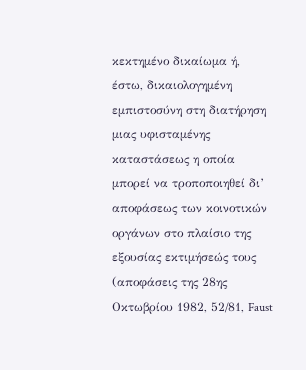κεκτημένο δικαίωμα ή, έστω, δικαιολογημένη εμπιστοσύνη στη διατήρηση μιας υφισταμένης καταστάσεως η οποία μπορεί να τροποποιηθεί δι’ αποφάσεως των κοινοτικών οργάνων στο πλαίσιο της εξουσίας εκτιμήσεώς τους (αποφάσεις της 28ης Οκτωβρίου 1982, 52/81, Faust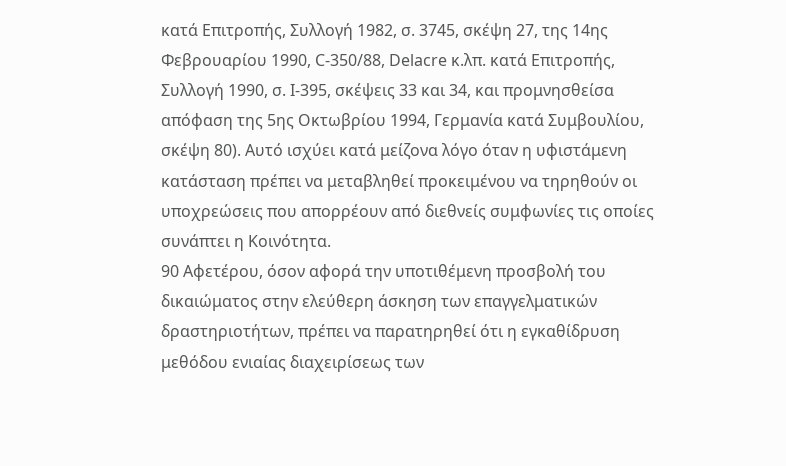κατά Επιτροπής, Συλλογή 1982, σ. 3745, σκέψη 27, της 14ης Φεβρουαρίου 1990, C-350/88, Delacre κ.λπ. κατά Επιτροπής, Συλλογή 1990, σ. I‑395, σκέψεις 33 και 34, και προμνησθείσα απόφαση της 5ης Οκτωβρίου 1994, Γερμανία κατά Συμβουλίου, σκέψη 80). Αυτό ισχύει κατά μείζονα λόγο όταν η υφιστάμενη κατάσταση πρέπει να μεταβληθεί προκειμένου να τηρηθούν οι υποχρεώσεις που απορρέουν από διεθνείς συμφωνίες τις οποίες συνάπτει η Κοινότητα.
90 Αφετέρου, όσον αφορά την υποτιθέμενη προσβολή του δικαιώματος στην ελεύθερη άσκηση των επαγγελματικών δραστηριοτήτων, πρέπει να παρατηρηθεί ότι η εγκαθίδρυση μεθόδου ενιαίας διαχειρίσεως των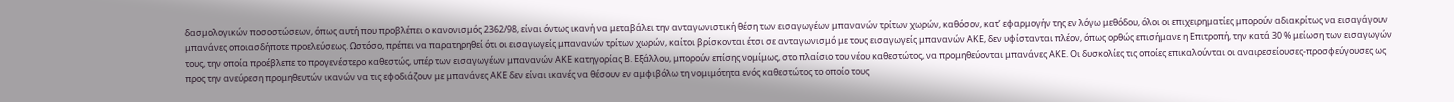δασμολογικών ποσοστώσεων, όπως αυτή που προβλέπει ο κανονισμός 2362/98, είναι όντως ικανή να μεταβάλει την ανταγωνιστική θέση των εισαγωγέων μπανανών τρίτων χωρών, καθόσον, κατ’ εφαρμογήν της εν λόγω μεθόδου, όλοι οι επιχειρηματίες μπορούν αδιακρίτως να εισαγάγουν μπανάνες οποιασδήποτε προελεύσεως. Ωστόσο, πρέπει να παρατηρηθεί ότι οι εισαγωγείς μπανανών τρίτων χωρών, καίτοι βρίσκονται έτσι σε ανταγωνισμό με τους εισαγωγείς μπανανών ΑΚΕ, δεν υφίστανται πλέον, όπως ορθώς επισήμανε η Επιτροπή, την κατά 30 % μείωση των εισαγωγών τους, την οποία προέβλεπε το προγενέστερο καθεστώς, υπέρ των εισαγωγέων μπανανών ΑΚΕ κατηγορίας Β. Εξάλλου, μπορούν επίσης νομίμως, στο πλαίσιο του νέου καθεστώτος, να προμηθεύονται μπανάνες ΑΚΕ. Οι δυσκολίες τις οποίες επικαλούνται οι αναιρεσείουσες-προσφεύγουσες ως προς την ανεύρεση προμηθευτών ικανών να τις εφοδιάζουν με μπανάνες ΑΚΕ δεν είναι ικανές να θέσουν εν αμφιβόλω τη νομιμότητα ενός καθεστώτος το οποίο τους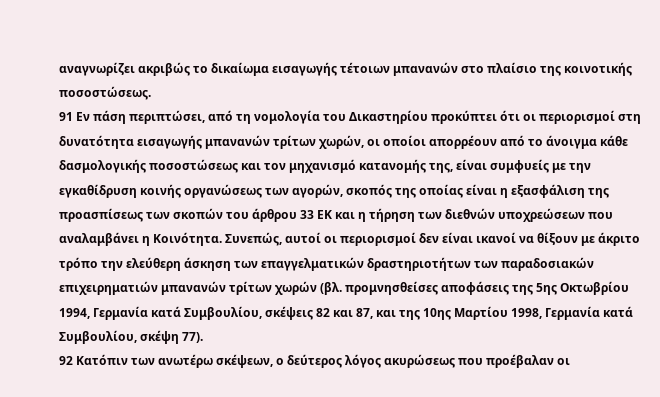αναγνωρίζει ακριβώς το δικαίωμα εισαγωγής τέτοιων μπανανών στο πλαίσιο της κοινοτικής ποσοστώσεως.
91 Εν πάση περιπτώσει, από τη νομολογία του Δικαστηρίου προκύπτει ότι οι περιορισμοί στη δυνατότητα εισαγωγής μπανανών τρίτων χωρών, οι οποίοι απορρέουν από το άνοιγμα κάθε δασμολογικής ποσοστώσεως και τον μηχανισμό κατανομής της, είναι συμφυείς με την εγκαθίδρυση κοινής οργανώσεως των αγορών, σκοπός της οποίας είναι η εξασφάλιση της προασπίσεως των σκοπών του άρθρου 33 ΕΚ και η τήρηση των διεθνών υποχρεώσεων που αναλαμβάνει η Κοινότητα. Συνεπώς, αυτοί οι περιορισμοί δεν είναι ικανοί να θίξουν με άκριτο τρόπο την ελεύθερη άσκηση των επαγγελματικών δραστηριοτήτων των παραδοσιακών επιχειρηματιών μπανανών τρίτων χωρών (βλ. προμνησθείσες αποφάσεις της 5ης Οκτωβρίου 1994, Γερμανία κατά Συμβουλίου, σκέψεις 82 και 87, και της 10ης Μαρτίου 1998, Γερμανία κατά Συμβουλίου, σκέψη 77).
92 Κατόπιν των ανωτέρω σκέψεων, ο δεύτερος λόγος ακυρώσεως που προέβαλαν οι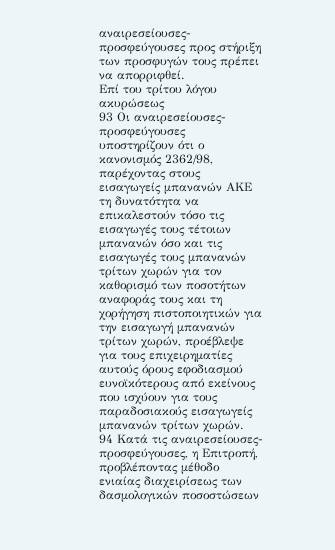αναιρεσείουσες-προσφεύγουσες προς στήριξη των προσφυγών τους πρέπει να απορριφθεί.
Επί του τρίτου λόγου ακυρώσεως
93 Οι αναιρεσείουσες-προσφεύγουσες υποστηρίζουν ότι ο κανονισμός 2362/98, παρέχοντας στους εισαγωγείς μπανανών ΑΚΕ τη δυνατότητα να επικαλεστούν τόσο τις εισαγωγές τους τέτοιων μπανανών όσο και τις εισαγωγές τους μπανανών τρίτων χωρών για τον καθορισμό των ποσοτήτων αναφοράς τους και τη χορήγηση πιστοποιητικών για την εισαγωγή μπανανών τρίτων χωρών, προέβλεψε για τους επιχειρηματίες αυτούς όρους εφοδιασμού ευνοϊκότερους από εκείνους που ισχύουν για τους παραδοσιακούς εισαγωγείς μπανανών τρίτων χωρών.
94 Κατά τις αναιρεσείουσες-προσφεύγουσες, η Επιτροπή, προβλέποντας μέθοδο ενιαίας διαχειρίσεως των δασμολογικών ποσοστώσεων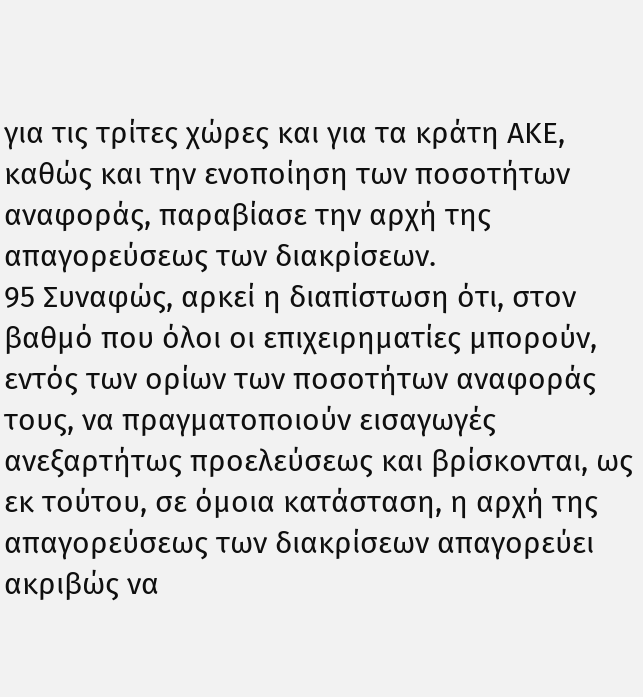για τις τρίτες χώρες και για τα κράτη ΑΚΕ, καθώς και την ενοποίηση των ποσοτήτων αναφοράς, παραβίασε την αρχή της απαγορεύσεως των διακρίσεων.
95 Συναφώς, αρκεί η διαπίστωση ότι, στον βαθμό που όλοι οι επιχειρηματίες μπορούν, εντός των ορίων των ποσοτήτων αναφοράς τους, να πραγματοποιούν εισαγωγές ανεξαρτήτως προελεύσεως και βρίσκονται, ως εκ τούτου, σε όμοια κατάσταση, η αρχή της απαγορεύσεως των διακρίσεων απαγορεύει ακριβώς να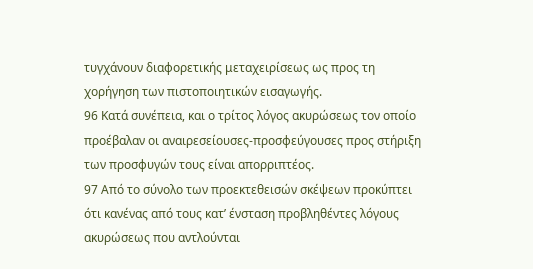τυγχάνουν διαφορετικής μεταχειρίσεως ως προς τη χορήγηση των πιστοποιητικών εισαγωγής.
96 Κατά συνέπεια, και ο τρίτος λόγος ακυρώσεως τον οποίο προέβαλαν οι αναιρεσείουσες-προσφεύγουσες προς στήριξη των προσφυγών τους είναι απορριπτέος.
97 Από το σύνολο των προεκτεθεισών σκέψεων προκύπτει ότι κανένας από τους κατ’ ένσταση προβληθέντες λόγους ακυρώσεως που αντλούνται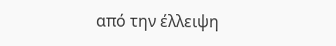από την έλλειψη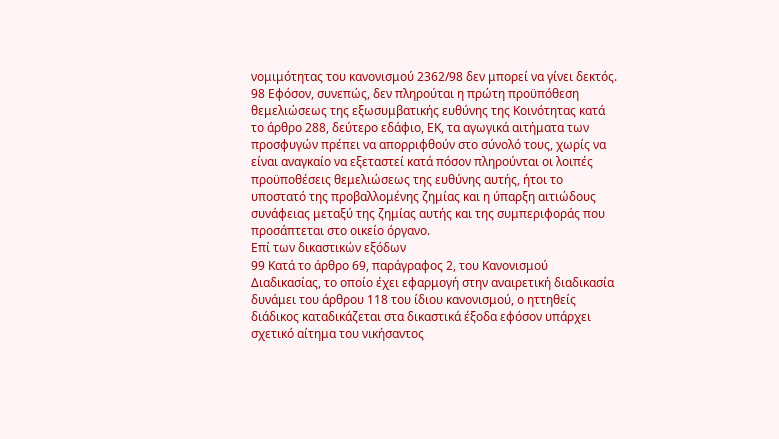νομιμότητας του κανονισμού 2362/98 δεν μπορεί να γίνει δεκτός.
98 Εφόσον, συνεπώς, δεν πληρούται η πρώτη προϋπόθεση θεμελιώσεως της εξωσυμβατικής ευθύνης της Κοινότητας κατά το άρθρο 288, δεύτερο εδάφιο, ΕΚ, τα αγωγικά αιτήματα των προσφυγών πρέπει να απορριφθούν στο σύνολό τους, χωρίς να είναι αναγκαίο να εξεταστεί κατά πόσον πληρούνται οι λοιπές προϋποθέσεις θεμελιώσεως της ευθύνης αυτής, ήτοι το υποστατό της προβαλλομένης ζημίας και η ύπαρξη αιτιώδους συνάφειας μεταξύ της ζημίας αυτής και της συμπεριφοράς που προσάπτεται στο οικείο όργανο.
Επί των δικαστικών εξόδων
99 Κατά το άρθρο 69, παράγραφος 2, του Κανονισμού Διαδικασίας, το οποίο έχει εφαρμογή στην αναιρετική διαδικασία δυνάμει του άρθρου 118 του ίδιου κανονισμού, ο ηττηθείς διάδικος καταδικάζεται στα δικαστικά έξοδα εφόσον υπάρχει σχετικό αίτημα του νικήσαντος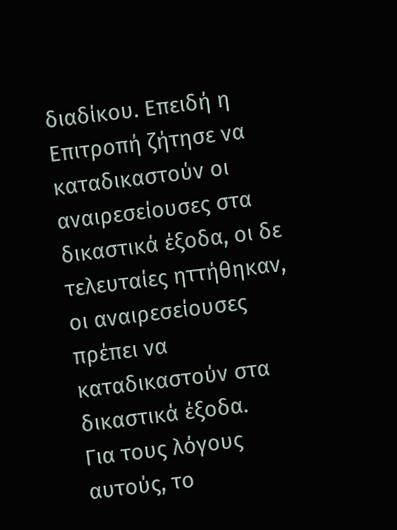διαδίκου. Επειδή η Επιτροπή ζήτησε να καταδικαστούν οι αναιρεσείουσες στα δικαστικά έξοδα, οι δε τελευταίες ηττήθηκαν, οι αναιρεσείουσες πρέπει να καταδικαστούν στα δικαστικά έξοδα.
Για τους λόγους αυτούς, το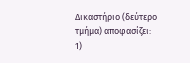Δικαστήριο (δεύτερο τμήμα) αποφασίζει:
1)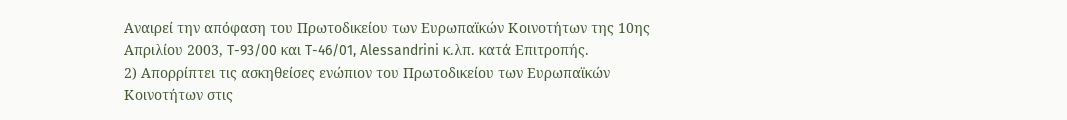Αναιρεί την απόφαση του Πρωτοδικείου των Ευρωπαϊκών Κοινοτήτων της 10ης Απριλίου 2003, T-93/00 και T-46/01, Alessandrini κ.λπ. κατά Επιτροπής.
2) Απορρίπτει τις ασκηθείσες ενώπιον του Πρωτοδικείου των Ευρωπαϊκών Κοινοτήτων στις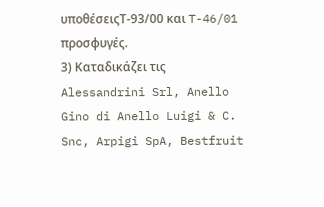υποθέσειςT‑93/00 και T-46/01 προσφυγές.
3) Καταδικάζει τις Alessandrini Srl, Anello Gino di Anello Luigi & C. Snc, Arpigi SpA, Bestfruit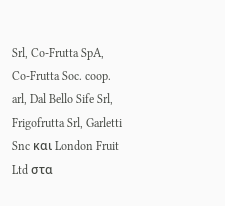Srl, Co-Frutta SpA, Co-Frutta Soc. coop. arl, Dal Bello Sife Srl, Frigofrutta Srl, Garletti Snc και London Fruit Ltd στα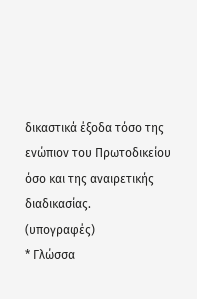δικαστικά έξοδα τόσο της ενώπιον του Πρωτοδικείου όσο και της αναιρετικής διαδικασίας.
(υπογραφές)
* Γλώσσα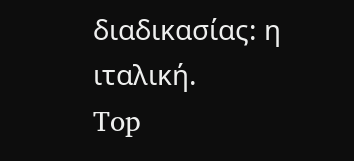διαδικασίας: η ιταλική.
Top